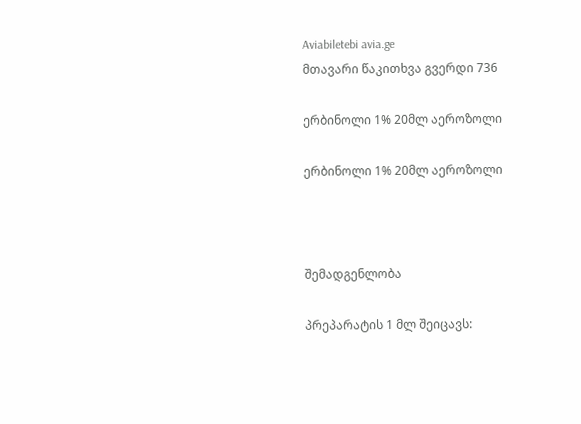Aviabiletebi avia.ge
მთავარი წაკითხვა გვერდი 736

ერბინოლი 1% 20მლ აეროზოლი

ერბინოლი 1% 20მლ აეროზოლი



შემადგენლობა

პრეპარატის 1 მლ შეიცავს: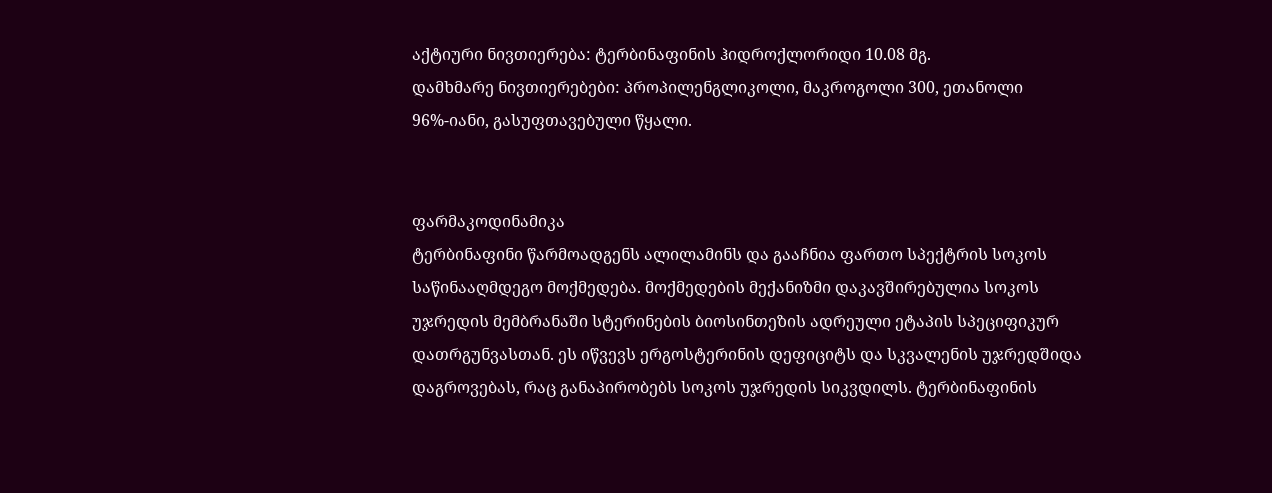აქტიური ნივთიერება: ტერბინაფინის ჰიდროქლორიდი 10.08 მგ.
დამხმარე ნივთიერებები: პროპილენგლიკოლი, მაკროგოლი 300, ეთანოლი 96%-იანი, გასუფთავებული წყალი.


ფარმაკოდინამიკა
ტერბინაფინი წარმოადგენს ალილამინს და გააჩნია ფართო სპექტრის სოკოს საწინააღმდეგო მოქმედება. მოქმედების მექანიზმი დაკავშირებულია სოკოს უჯრედის მემბრანაში სტერინების ბიოსინთეზის ადრეული ეტაპის სპეციფიკურ დათრგუნვასთან. ეს იწვევს ერგოსტერინის დეფიციტს და სკვალენის უჯრედშიდა დაგროვებას, რაც განაპირობებს სოკოს უჯრედის სიკვდილს. ტერბინაფინის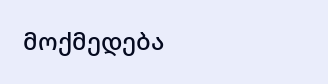მოქმედება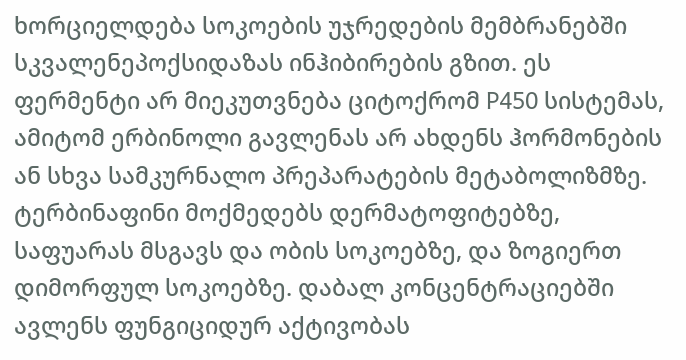ხორციელდება სოკოების უჯრედების მემბრანებში სკვალენეპოქსიდაზას ინჰიბირების გზით. ეს ფერმენტი არ მიეკუთვნება ციტოქრომ P450 სისტემას, ამიტომ ერბინოლი გავლენას არ ახდენს ჰორმონების ან სხვა სამკურნალო პრეპარატების მეტაბოლიზმზე.
ტერბინაფინი მოქმედებს დერმატოფიტებზე, საფუარას მსგავს და ობის სოკოებზე, და ზოგიერთ დიმორფულ სოკოებზე. დაბალ კონცენტრაციებში ავლენს ფუნგიციდურ აქტივობას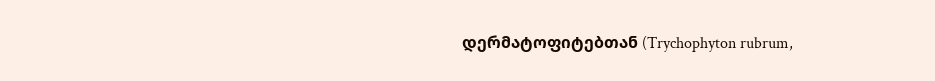დერმატოფიტებთან (Trychophyton rubrum,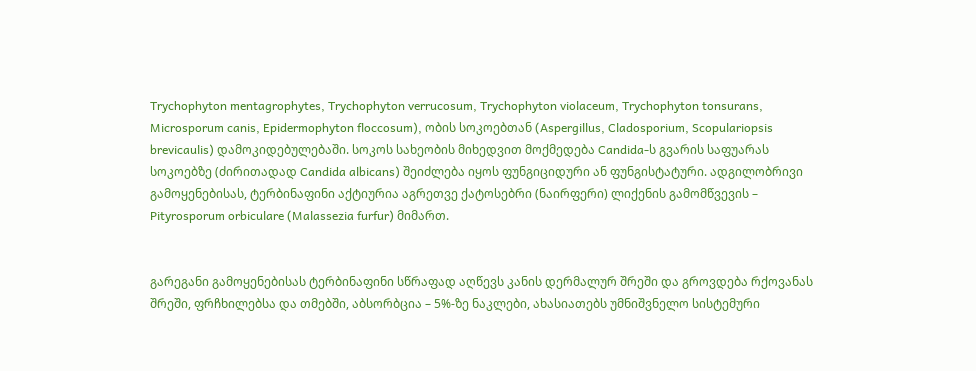Trychophyton mentagrophytes, Trychophyton verrucosum, Trychophyton violaceum, Trychophyton tonsurans, Microsporum canis, Epidermophyton floccosum), ობის სოკოებთან (Aspergillus, Cladosporium, Scopulariopsis brevicaulis) დამოკიდებულებაში. სოკოს სახეობის მიხედვით მოქმედება Candida-ს გვარის საფუარას სოკოებზე (ძირითადად Candida albicans) შეიძლება იყოს ფუნგიციდური ან ფუნგისტატური. ადგილობრივი გამოყენებისას, ტერბინაფინი აქტიურია აგრეთვე ქატოსებრი (ნაირფერი) ლიქენის გამომწვევის – Pityrosporum orbiculare (Malassezia furfur) მიმართ.


გარეგანი გამოყენებისას ტერბინაფინი სწრაფად აღწევს კანის დერმალურ შრეში და გროვდება რქოვანას შრეში, ფრჩხილებსა და თმებში, აბსორბცია – 5%-ზე ნაკლები, ახასიათებს უმნიშვნელო სისტემური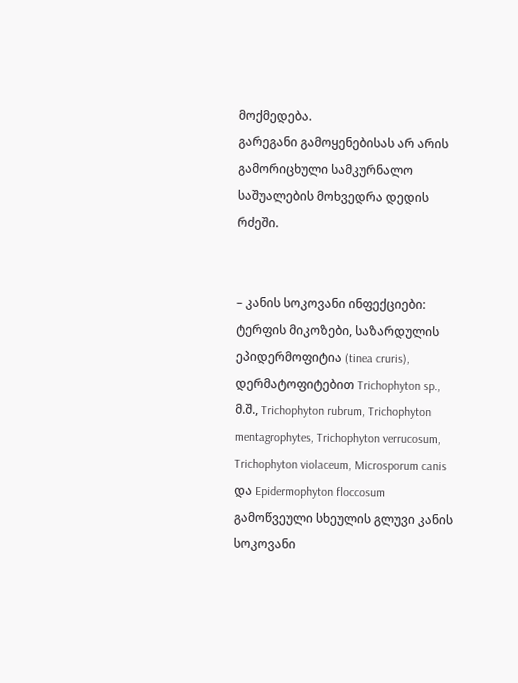მოქმედება.
გარეგანი გამოყენებისას არ არის გამორიცხული სამკურნალო საშუალების მოხვედრა დედის რძეში.


– კანის სოკოვანი ინფექციები: ტერფის მიკოზები, საზარდულის ეპიდერმოფიტია (tinea cruris), დერმატოფიტებით Trichophyton sp., მ.შ., Trichophyton rubrum, Trichophyton mentagrophytes, Trichophyton verrucosum, Trichophyton violaceum, Microsporum canis და Epidermophyton floccosum გამოწვეული სხეულის გლუვი კანის სოკოვანი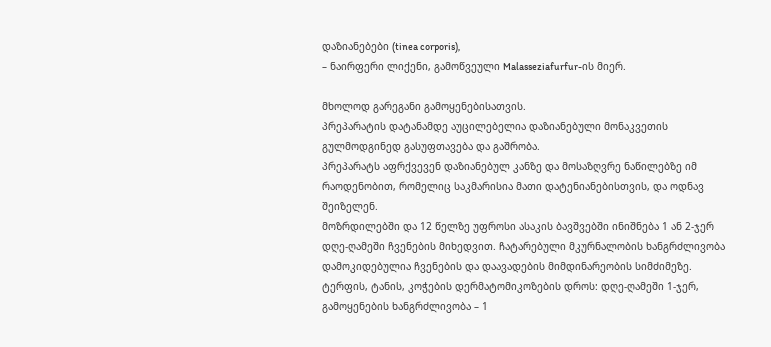დაზიანებები (tinea corporis),
– ნაირფერი ლიქენი, გამოწვეული Malasseziafurfur-ის მიერ.

მხოლოდ გარეგანი გამოყენებისათვის.
პრეპარატის დატანამდე აუცილებელია დაზიანებული მონაკვეთის გულმოდგინედ გასუფთავება და გაშრობა.
პრეპარატს აფრქვევენ დაზიანებულ კანზე და მოსაზღვრე ნაწილებზე იმ რაოდენობით, რომელიც საკმარისია მათი დატენიანებისთვის, და ოდნავ შეიზელენ.
მოზრდილებში და 12 წელზე უფროსი ასაკის ბავშვებში ინიშნება 1 ან 2-ჯერ დღე-ღამეში ჩვენების მიხედვით. ჩატარებული მკურნალობის ხანგრძლივობა დამოკიდებულია ჩვენების და დაავადების მიმდინარეობის სიმძიმეზე. ტერფის, ტანის, კოჭების დერმატომიკოზების დროს: დღე-ღამეში 1-ჯერ, გამოყენების ხანგრძლივობა – 1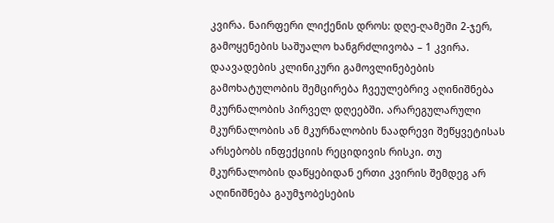კვირა. ნაირფერი ლიქენის დროს: დღე-ღამეში 2-ჯერ, გამოყენების საშუალო ხანგრძლივობა – 1 კვირა.
დაავადების კლინიკური გამოვლინებების გამოხატულობის შემცირება ჩვეულებრივ აღინიშნება მკურნალობის პირველ დღეებში. არარეგულარული მკურნალობის ან მკურნალობის ნაადრევი შეწყვეტისას არსებობს ინფექციის რეციდივის რისკი. თუ მკურნალობის დაწყებიდან ერთი კვირის შემდეგ არ აღინიშნება გაუმჯობესების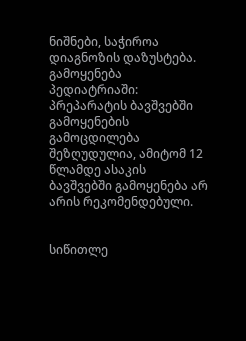ნიშნები, საჭიროა დიაგნოზის დაზუსტება.
გამოყენება პედიატრიაში:
პრეპარატის ბავშვებში გამოყენების გამოცდილება შეზღუდულია, ამიტომ 12 წლამდე ასაკის ბავშვებში გამოყენება არ არის რეკომენდებული.


სიწითლე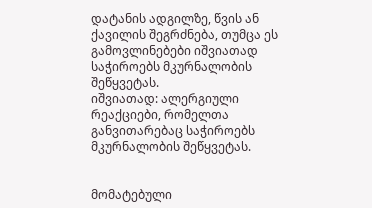დატანის ადგილზე, წვის ან ქავილის შეგრძნება, თუმცა ეს გამოვლინებები იშვიათად საჭიროებს მკურნალობის შეწყვეტას.
იშვიათად: ალერგიული რეაქციები, რომელთა განვითარებაც საჭიროებს მკურნალობის შეწყვეტას.


მომატებული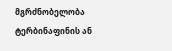მგრძნობელობა ტერბინაფინის ან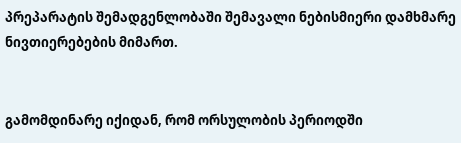პრეპარატის შემადგენლობაში შემავალი ნებისმიერი დამხმარე ნივთიერებების მიმართ.


გამომდინარე იქიდან, რომ ორსულობის პერიოდში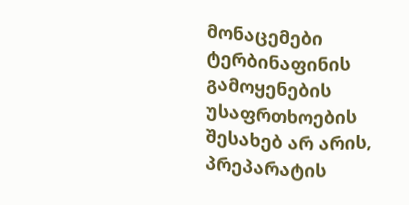მონაცემები ტერბინაფინის გამოყენების უსაფრთხოების შესახებ არ არის, პრეპარატის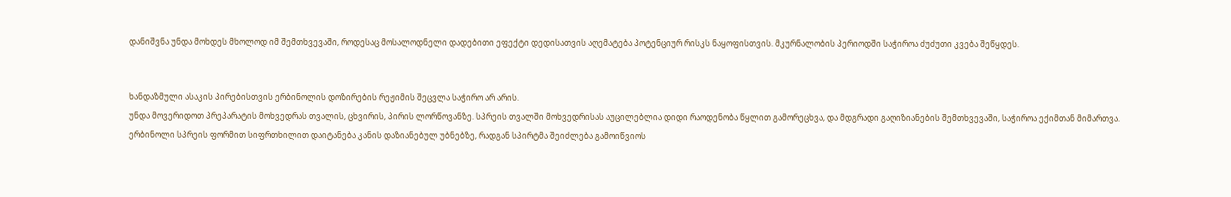დანიშვნა უნდა მოხდეს მხოლოდ იმ შემთხვევაში, როდესაც მოსალოდნელი დადებითი ეფექტი დედისათვის აღემატება პოტენციურ რისკს ნაყოფისთვის. მკურნალობის პერიოდში საჭიროა ძუძუთი კვება შეწყდეს.


ხანდაზმული ასაკის პირებისთვის ერბინოლის დოზირების რეჟიმის შეცვლა საჭირო არ არის.
უნდა მოვერიდოთ პრეპარატის მოხვედრას თვალის, ცხვირის, პირის ლორწოვანზე. სპრეის თვალში მოხვედრისას აუცილებლია დიდი რაოდენობა წყლით გამორეცხვა, და მდგრადი გაღიზიანების შემთხვევაში, საჭიროა ექიმთან მიმართვა.
ერბინოლი სპრეის ფორმით სიფრთხილით დაიტანება კანის დაზიანებულ უბნებზე, რადგან სპირტმა შეიძლება გამოიწვიოს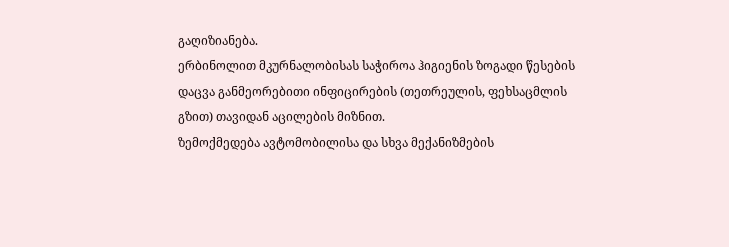გაღიზიანება.
ერბინოლით მკურნალობისას საჭიროა ჰიგიენის ზოგადი წესების დაცვა განმეორებითი ინფიცირების (თეთრეულის, ფეხსაცმლის გზით) თავიდან აცილების მიზნით.
ზემოქმედება ავტომობილისა და სხვა მექანიზმების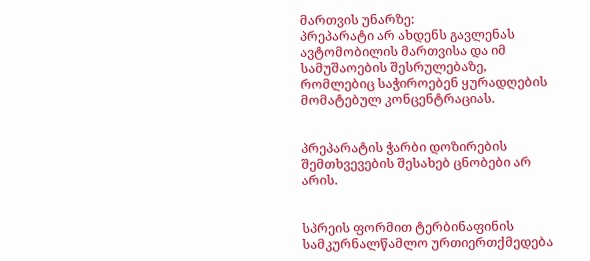მართვის უნარზე:
პრეპარატი არ ახდენს გავლენას ავტომობილის მართვისა და იმ სამუშაოების შესრულებაზე, რომლებიც საჭიროებენ ყურადღების მომატებულ კონცენტრაციას.


პრეპარატის ჭარბი დოზირების შემთხვევების შესახებ ცნობები არ არის.


სპრეის ფორმით ტერბინაფინის სამკურნალწამლო ურთიერთქმედება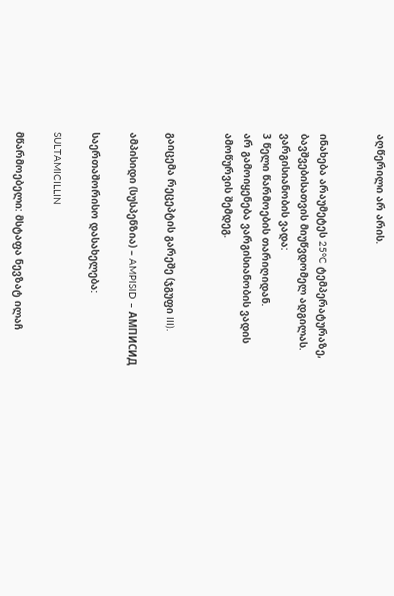აღწერილი არ არის.


ინახება არაუმეტეს 25°C ტემპერატურაზე, ბავშვებისათვის მიუწვდომელ ადგილას.
ვარგისიანობის ვადა:
3 წელი წარმოების თარიღიდან.
არ გამოიყენება ვარგისიანობის ვადის ამოწურვის შემდეგ.


გაიცემა რეცეპტის გარეშე (ჯგუფი III).

ამპისიდი (სუსპენზია) – AMPISID – АМПИСИД

საერთაშორისო დასახელება:

SULTAMICILLIN

მწარმოებელი: მსტაფა ნევზატ ილაჩ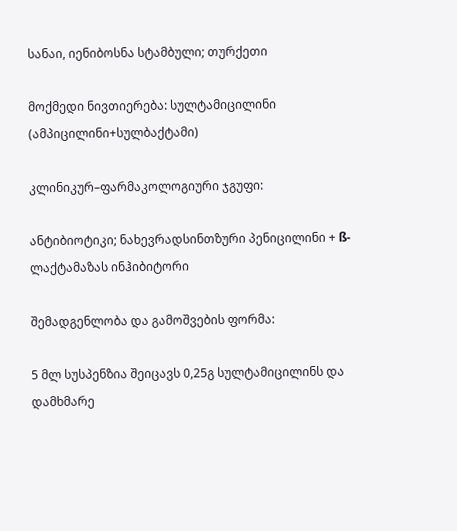სანაი, იენიბოსნა სტამბული; თურქეთი

მოქმედი ნივთიერება: სულტამიცილინი (ამპიცილინი+სულბაქტამი)

კლინიკურ–ფარმაკოლოგიური ჯგუფი:

ანტიბიოტიკი; ნახევრადსინთზური პენიცილინი + ß-ლაქტამაზას ინჰიბიტორი

შემადგენლობა და გამოშვების ფორმა:

5 მლ სუსპენზია შეიცავს 0,25გ სულტამიცილინს და დამხმარე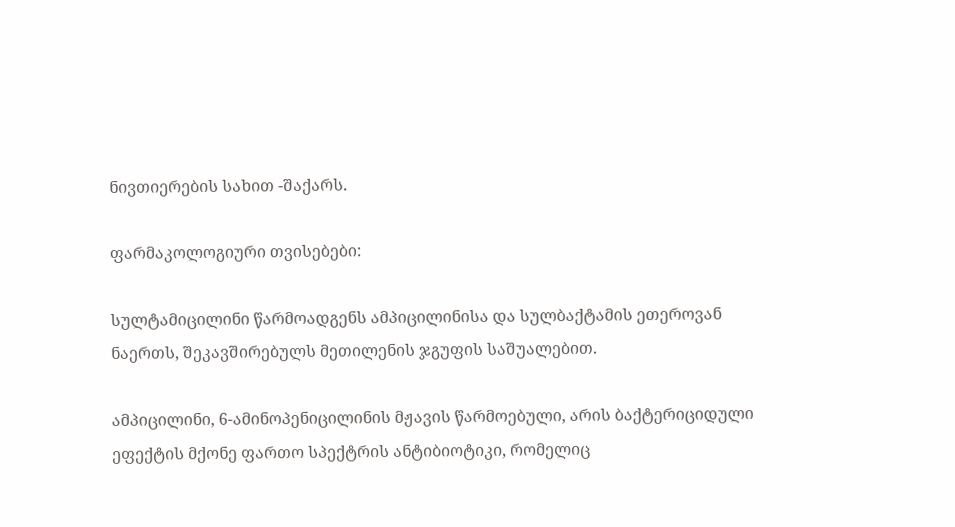ნივთიერების სახით -შაქარს.

ფარმაკოლოგიური თვისებები:

სულტამიცილინი წარმოადგენს ამპიცილინისა და სულბაქტამის ეთეროვან ნაერთს, შეკავშირებულს მეთილენის ჯგუფის საშუალებით.

ამპიცილინი, 6-ამინოპენიცილინის მჟავის წარმოებული, არის ბაქტერიციდული ეფექტის მქონე ფართო სპექტრის ანტიბიოტიკი, რომელიც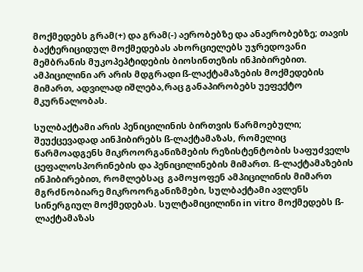მოქმედებს გრამ(+) და გრამ(-) აერობებზე და ანაერობებზე; თავის ბაქტერიციდულ მოქმედებას ახორციელებს უჯრედოვანი მემბრანის მუკოპეპტიდების ბიოსინთეზის ინჰიბირებით. ამპიცილინი არ არის მდგრადი ß-ლაქტამაზების მოქმედების მიმართ, ადვილად იშლება,რაც განაპირობებს უეფექტო მკურნალობას.

სულბაქტამი არის პენიცილინის ბირთვის წარმოებული; შეუქცევადად აინჰიბირებს ß-ლაქტამაზას, რომელიც წარმოადგენს მიკროორგანიზმების რეზისტენტობის საფუძველს ცეფალოსპორინების და პენიცილინების მიმართ. ß-ლაქტამაზების ინჰიბირებით, რომლებსაც  გამოყოფენ ამპიცილინის მიმართ მგრძნობიარე მიკროორგანიზმები, სულბაქტამი ავლენს სინერგიულ მოქმედებას. სულტამიცილინი in vitro მოქმედებს ß-ლაქტამაზას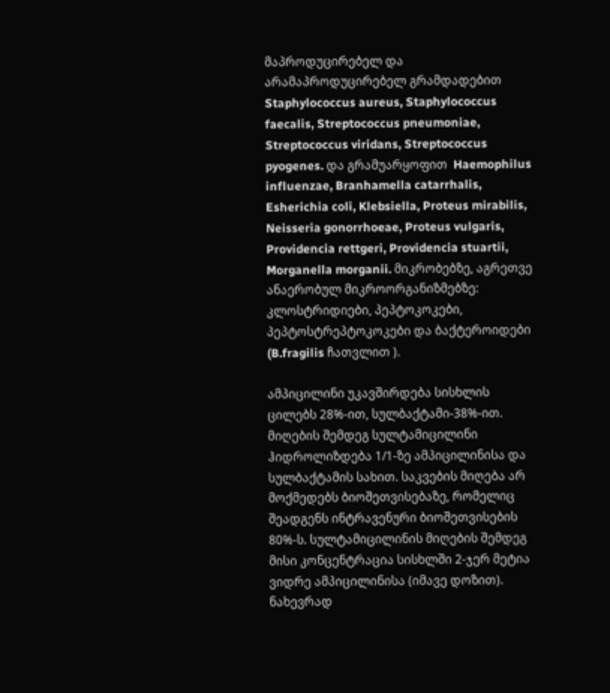მაპროდუცირებელ და არამაპროდუცირებელ გრამდადებით Staphylococcus aureus, Staphylococcus faecalis, Streptococcus pneumoniae, Streptococcus viridans, Streptococcus pyogenes. და გრამუარყოფით  Haemophilus influenzae, Branhamella catarrhalis, Esherichia coli, Klebsiella, Proteus mirabilis, Neisseria gonorrhoeae, Proteus vulgaris, Providencia rettgeri, Providencia stuartii, Morganella morganii. მიკრობებზე, აგრეთვე ანაერობულ მიკროორგანიზმებზე: კლოსტრიდიები, პეპტოკოკები, პეპტოსტრეპტოკოკები და ბაქტეროიდები (B.fragilis ჩათვლით ).

ამპიცილინი უკავშირდება სისხლის ცილებს 28%-ით, სულბაქტამი-38%-ით. მიღების შემდეგ სულტამიცილინი ჰიდროლიზდება 1/1-ზე ამპიცილინისა და სულბაქტამის სახით. საკვების მიღება არ მოქმედებს ბიოშეთვისებაზე, რომელიც შეადგენს ინტრავენური ბიოშეთვისების 80%-ს. სულტამიცილინის მიღების შემდეგ მისი კონცენტრაცია სისხლში 2-ჯერ მეტია ვიდრე ამპიცილინისა (იმავე დოზით). ნახევრად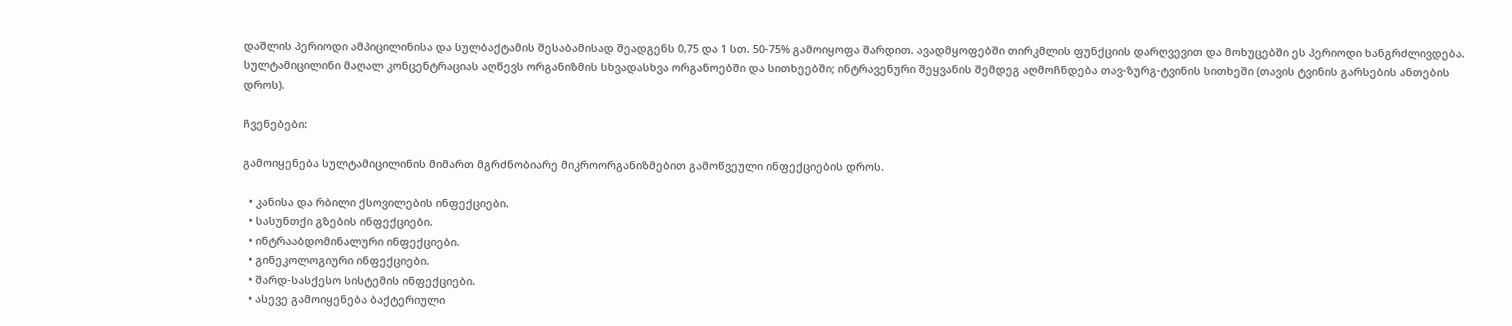დაშლის პერიოდი ამპიცილინისა და სულბაქტამის შესაბამისად შეადგენს 0,75 და 1 სთ. 50-75% გამოიყოფა შარდით. ავადმყოფებში თირკმლის ფუნქციის დარღვევით და მოხუცებში ეს პერიოდი ხანგრძლივდება. სულტამიცილინი მაღალ კონცენტრაციას აღწევს ორგანიზმის სხვადასხვა ორგანოებში და სითხეებში; ინტრავენური შეყვანის შემდეგ აღმოჩნდება თავ-ზურგ-ტვინის სითხეში (თავის ტვინის გარსების ანთების დროს).

ჩვენებები:

გამოიყენება სულტამიცილინის მიმართ მგრძნობიარე მიკროორგანიზმებით გამოწვეული ინფექციების დროს.

  • კანისა და რბილი ქსოვილების ინფექციები.
  • სასუნთქი გზების ინფექციები.
  • ინტრააბდომინალური ინფექციები.
  • გინეკოლოგიური ინფექციები.
  • შარდ-სასქესო სისტემის ინფექციები.
  • ასევე გამოიყენება ბაქტერიული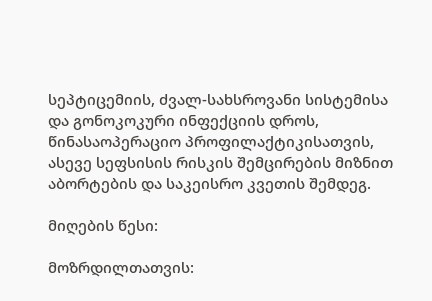სეპტიცემიის, ძვალ-სახსროვანი სისტემისა და გონოკოკური ინფექციის დროს, წინასაოპერაციო პროფილაქტიკისათვის, ასევე სეფსისის რისკის შემცირების მიზნით აბორტების და საკეისრო კვეთის შემდეგ.

მიღების წესი:

მოზრდილთათვის: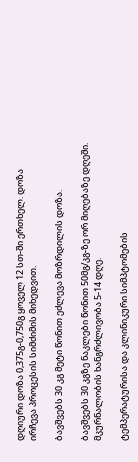დღიური დოზა 0,375გ-0,750გ ყოველ 12 სთ-ში ერთხელ. დოზა ირჩევა პროცესის სიმძიმის მიხედვით.

ბავშვებს 30 კგ მეტი წონით ეძლევა მოზრდილის დოზა.

ბავშვებს 30 კგზე ნაკლები წონით 50მგ/კგ-ზე ორ მიღებაზე დღეში. მკურნალობის ხანგრძლივობა 5-14 დღე.

ტემპერატურისა და კლინიკური სიმპტომების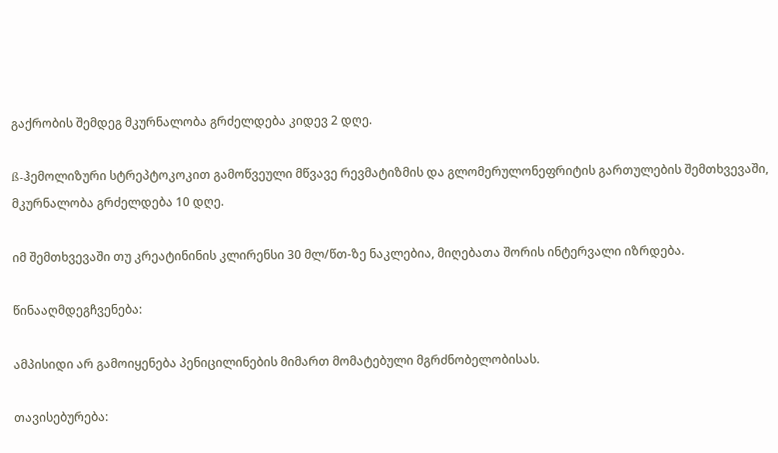გაქრობის შემდეგ მკურნალობა გრძელდება კიდევ 2 დღე.

ß-ჰემოლიზური სტრეპტოკოკით გამოწვეული მწვავე რევმატიზმის და გლომერულონეფრიტის გართულების შემთხვევაში, მკურნალობა გრძელდება 10 დღე.

იმ შემთხვევაში თუ კრეატინინის კლირენსი 30 მლ/წთ-ზე ნაკლებია, მიღებათა შორის ინტერვალი იზრდება.

წინააღმდეგჩვენება:

ამპისიდი არ გამოიყენება პენიცილინების მიმართ მომატებული მგრძნობელობისას.

თავისებურება: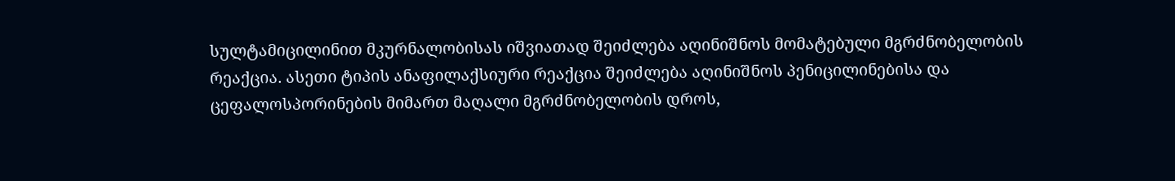სულტამიცილინით მკურნალობისას იშვიათად შეიძლება აღინიშნოს მომატებული მგრძნობელობის რეაქცია. ასეთი ტიპის ანაფილაქსიური რეაქცია შეიძლება აღინიშნოს პენიცილინებისა და ცეფალოსპორინების მიმართ მაღალი მგრძნობელობის დროს,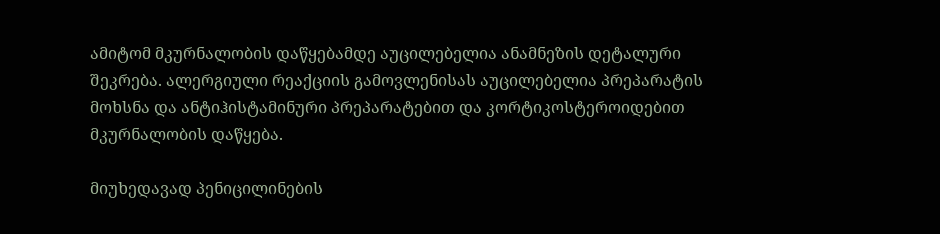ამიტომ მკურნალობის დაწყებამდე აუცილებელია ანამნეზის დეტალური შეკრება. ალერგიული რეაქციის გამოვლენისას აუცილებელია პრეპარატის მოხსნა და ანტიჰისტამინური პრეპარატებით და კორტიკოსტეროიდებით მკურნალობის დაწყება.

მიუხედავად პენიცილინების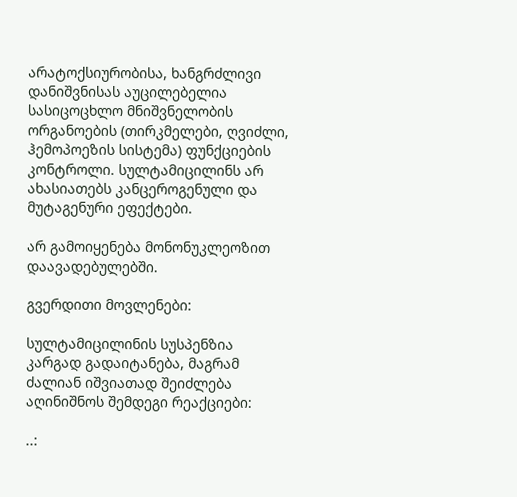არატოქსიურობისა, ხანგრძლივი დანიშვნისას აუცილებელია სასიცოცხლო მნიშვნელობის ორგანოების (თირკმელები, ღვიძლი, ჰემოპოეზის სისტემა) ფუნქციების კონტროლი. სულტამიცილინს არ ახასიათებს კანცეროგენული და მუტაგენური ეფექტები.

არ გამოიყენება მონონუკლეოზით დაავადებულებში.

გვერდითი მოვლენები:

სულტამიცილინის სუსპენზია კარგად გადაიტანება, მაგრამ ძალიან იშვიათად შეიძლება აღინიშნოს შემდეგი რეაქციები:

..: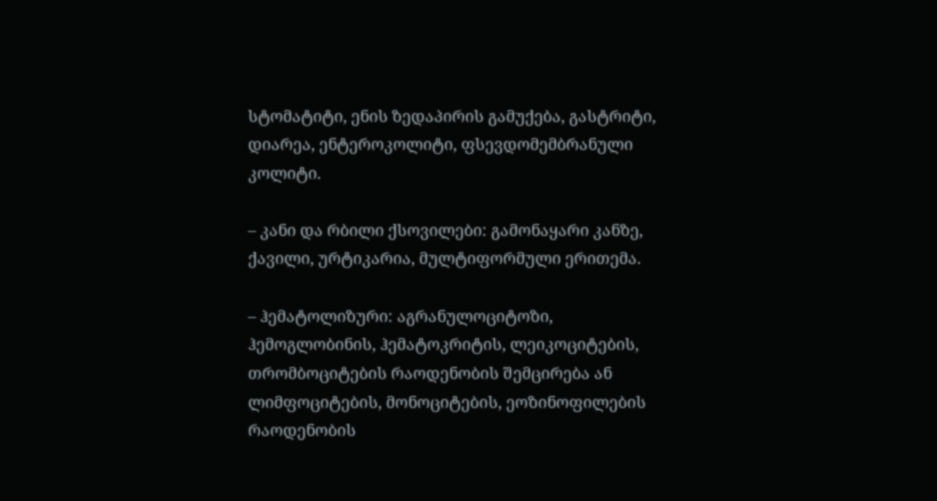სტომატიტი, ენის ზედაპირის გამუქება, გასტრიტი, დიარეა, ენტეროკოლიტი, ფსევდომემბრანული კოლიტი.

– კანი და რბილი ქსოვილები: გამონაყარი კანზე, ქავილი, ურტიკარია, მულტიფორმული ერითემა.

– ჰემატოლიზური: აგრანულოციტოზი, ჰემოგლობინის, ჰემატოკრიტის, ლეიკოციტების, თრომბოციტების რაოდენობის შემცირება ან ლიმფოციტების, მონოციტების, ეოზინოფილების რაოდენობის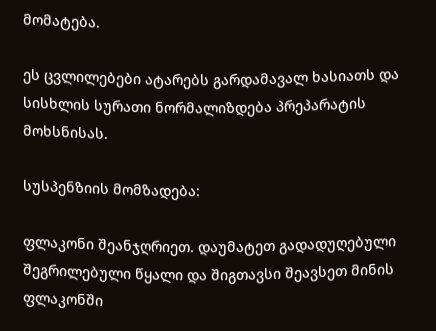მომატება.

ეს ცვლილებები ატარებს გარდამავალ ხასიათს და სისხლის სურათი ნორმალიზდება პრეპარატის მოხსნისას.

სუსპენზიის მომზადება:

ფლაკონი შეანჯღრიეთ. დაუმატეთ გადადუღებული შეგრილებული წყალი და შიგთავსი შეავსეთ მინის ფლაკონში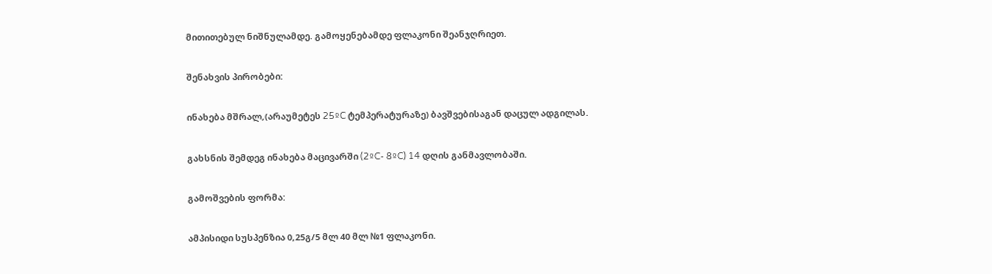მითითებულ ნიშნულამდე. გამოყენებამდე ფლაკონი შეანჯღრიეთ.

შენახვის პირობები:

ინახება მშრალ,(არაუმეტეს 25ºC ტემპერატურაზე) ბავშვებისაგან დაცულ ადგილას.

გახსნის შემდეგ ინახება მაცივარში (2ºC- 8ºC) 14 დღის განმავლობაში.

გამოშვების ფორმა:

ამპისიდი სუსპენზია 0,25გ/5 მლ 40 მლ №1 ფლაკონი.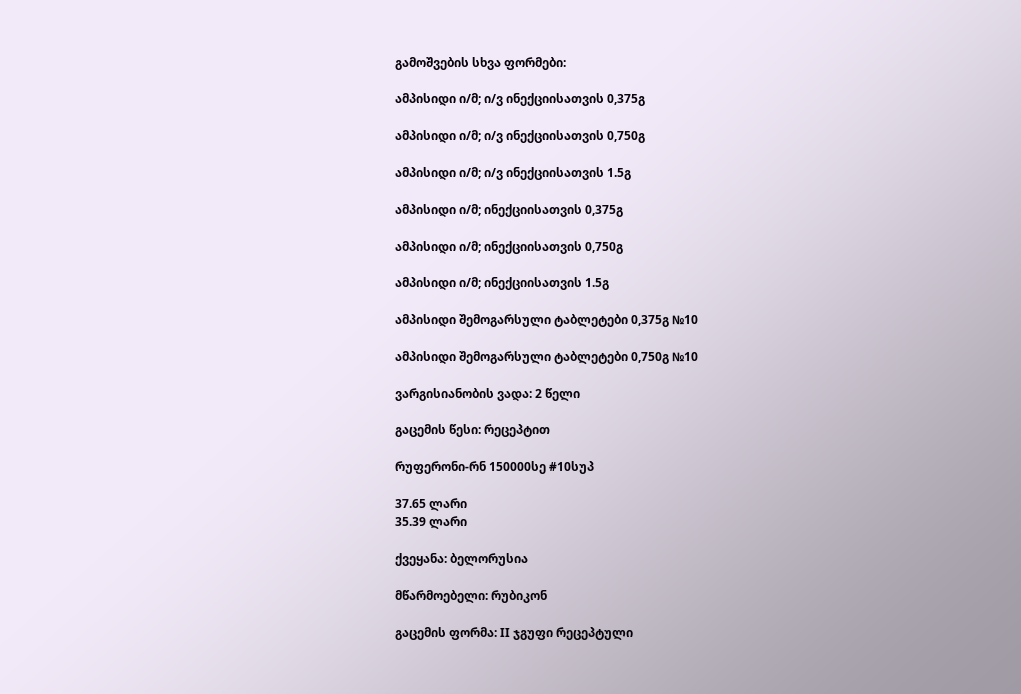გამოშვების სხვა ფორმები:

ამპისიდი ი/მ; ი/ვ ინექციისათვის 0,375გ

ამპისიდი ი/მ; ი/ვ ინექციისათვის 0,750გ

ამპისიდი ი/მ; ი/ვ ინექციისათვის 1.5გ

ამპისიდი ი/მ; ინექციისათვის 0,375გ

ამპისიდი ი/მ; ინექციისათვის 0,750გ

ამპისიდი ი/მ; ინექციისათვის 1.5გ

ამპისიდი შემოგარსული ტაბლეტები 0,375გ №10

ამპისიდი შემოგარსული ტაბლეტები 0,750გ №10

ვარგისიანობის ვადა: 2 წელი

გაცემის წესი: რეცეპტით

რუფერონი-რნ 150000სე #10სუპ

37.65 ლარი
35.39 ლარი

ქვეყანა: ბელორუსია

მწარმოებელი: რუბიკონ

გაცემის ფორმა: II ჯგუფი რეცეპტული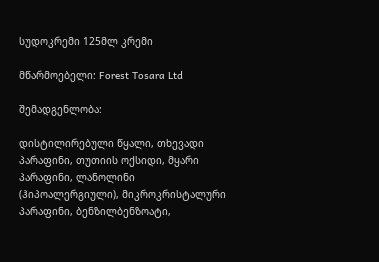სუდოკრემი 125მლ კრემი

მწარმოებელი: Forest Tosara Ltd

შემადგენლობა:

დისტილირებული წყალი, თხევადი პარაფინი, თუთიის ოქსიდი, მყარი პარაფინი, ლანოლინი (ჰიპოალერგიული), მიკროკრისტალური პარაფინი, ბენზილბენზოატი,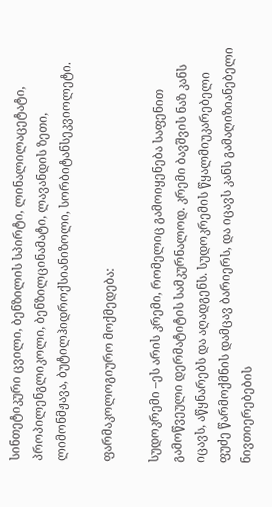სინთეტიკური ცვილი, ბენზილის სპირტი, ლინალილაცეტატი, პროპილენგლიკოლი, ბენზილცინამატი, ლავანდის ზეთი, ლიმონმჟავა, ბუტილჰიდროქსიანიზოლი, სორბიტანსეკვიოლეტი.

ფარმაკოლოგიურო მოქმედება:

სუდოკრემი –ეს არის კრემი, რომელიც გამოიყენება საფენით გამოწვეული დერმატიტის სამკურნალოდ. კრემი ბავშვის ნაზ კანს იცავს, აწყნარებს და აღადგენს. სუდოკრემის წყალმიუკარებელი ფუძე წარმოქმნის დამცავ ბარიერს, და იცავს კანს გამაღიზიანებელი ნივთიერებების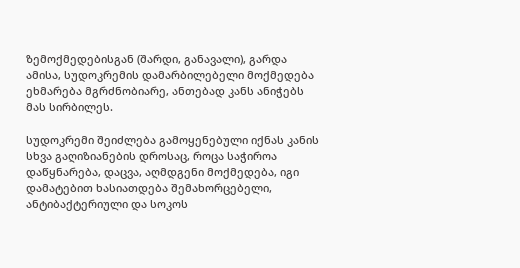ზემოქმედებისგან (შარდი, განავალი), გარდა ამისა, სუდოკრემის დამარბილებელი მოქმედება ეხმარება მგრძნობიარე, ანთებად კანს ანიჭებს მას სირბილეს.

სუდოკრემი შეიძლება გამოყენებული იქნას კანის სხვა გაღიზიანების დროსაც, როცა საჭიროა დაწყნარება, დაცვა, აღმდგენი მოქმედება, იგი დამატებით ხასიათდება შემახორცებელი, ანტიბაქტერიული და სოკოს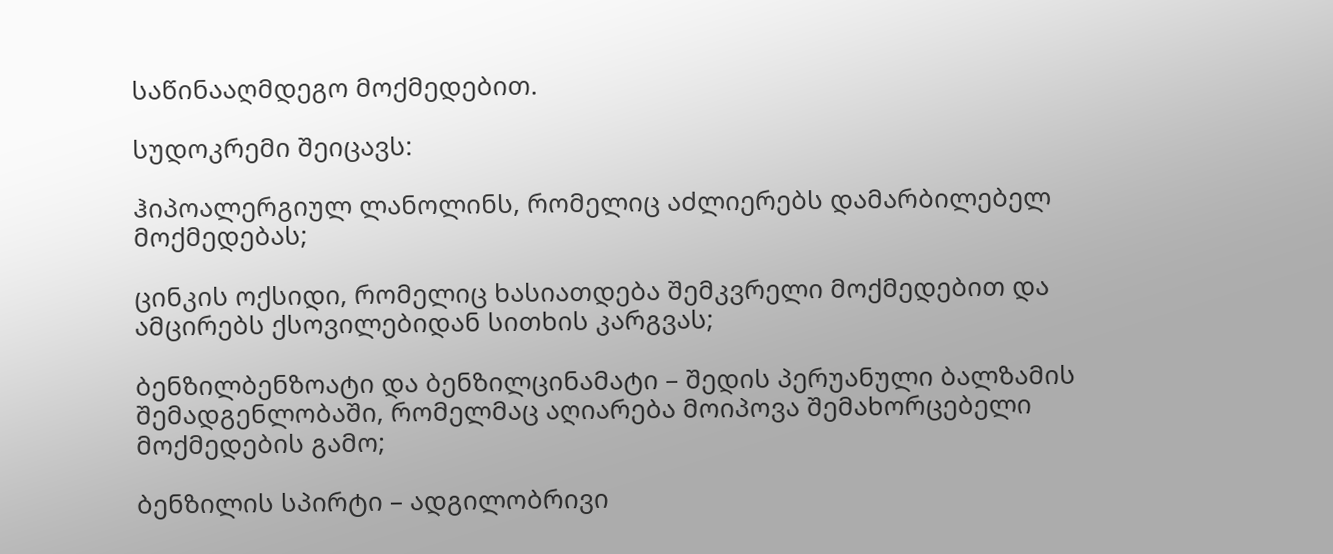საწინააღმდეგო მოქმედებით.

სუდოკრემი შეიცავს:

ჰიპოალერგიულ ლანოლინს, რომელიც აძლიერებს დამარბილებელ მოქმედებას;

ცინკის ოქსიდი, რომელიც ხასიათდება შემკვრელი მოქმედებით და ამცირებს ქსოვილებიდან სითხის კარგვას;

ბენზილბენზოატი და ბენზილცინამატი – შედის პერუანული ბალზამის შემადგენლობაში, რომელმაც აღიარება მოიპოვა შემახორცებელი მოქმედების გამო;

ბენზილის სპირტი – ადგილობრივი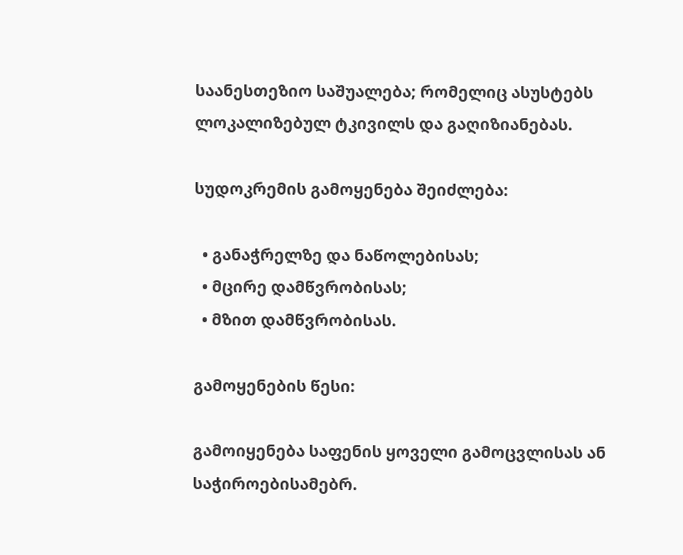საანესთეზიო საშუალება; რომელიც ასუსტებს ლოკალიზებულ ტკივილს და გაღიზიანებას.

სუდოკრემის გამოყენება შეიძლება:

  • განაჭრელზე და ნაწოლებისას;
  • მცირე დამწვრობისას;
  • მზით დამწვრობისას.

გამოყენების წესი:

გამოიყენება საფენის ყოველი გამოცვლისას ან საჭიროებისამებრ.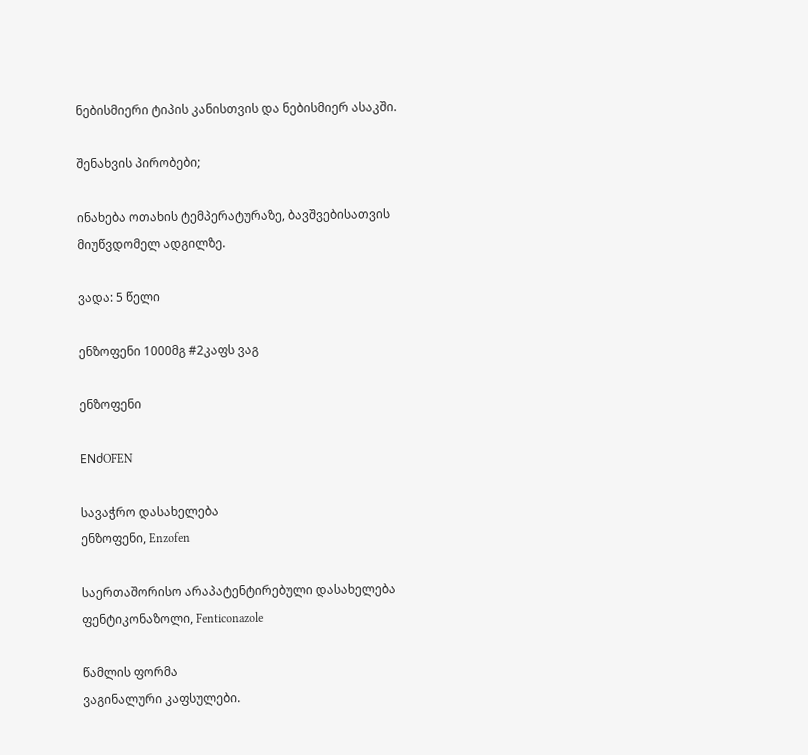ნებისმიერი ტიპის კანისთვის და ნებისმიერ ასაკში.

შენახვის პირობები;

ინახება ოთახის ტემპერატურაზე, ბავშვებისათვის მიუწვდომელ ადგილზე.

ვადა: 5 წელი

ენზოფენი 1000მგ #2კაფს ვაგ

ენზოფენი

ENძOFEN

სავაჭრო დასახელება
ენზოფენი, Enzofen

საერთაშორისო არაპატენტირებული დასახელება
ფენტიკონაზოლი, Fenticonazole

წამლის ფორმა
ვაგინალური კაფსულები.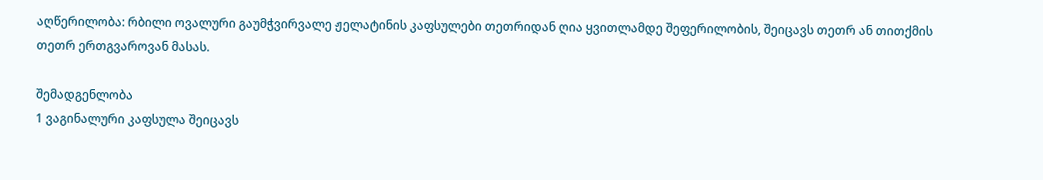აღწერილობა: რბილი ოვალური გაუმჭვირვალე ჟელატინის კაფსულები თეთრიდან ღია ყვითლამდე შეფერილობის, შეიცავს თეთრ ან თითქმის თეთრ ერთგვაროვან მასას.

შემადგენლობა
1 ვაგინალური კაფსულა შეიცავს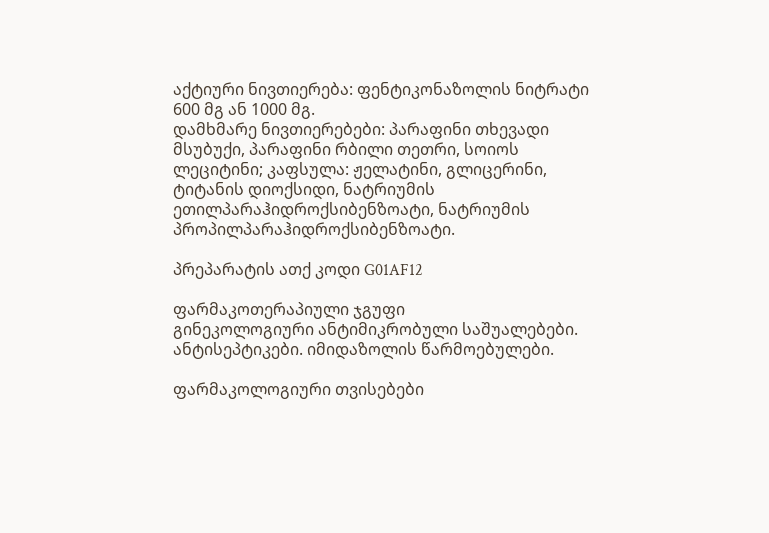აქტიური ნივთიერება: ფენტიკონაზოლის ნიტრატი 600 მგ ან 1000 მგ.
დამხმარე ნივთიერებები: პარაფინი თხევადი მსუბუქი, პარაფინი რბილი თეთრი, სოიოს ლეციტინი; კაფსულა: ჟელატინი, გლიცერინი, ტიტანის დიოქსიდი, ნატრიუმის ეთილპარაჰიდროქსიბენზოატი, ნატრიუმის პროპილპარაჰიდროქსიბენზოატი.

პრეპარატის ათქ კოდი G01AF12

ფარმაკოთერაპიული ჯგუფი
გინეკოლოგიური ანტიმიკრობული საშუალებები. ანტისეპტიკები. იმიდაზოლის წარმოებულები.

ფარმაკოლოგიური თვისებები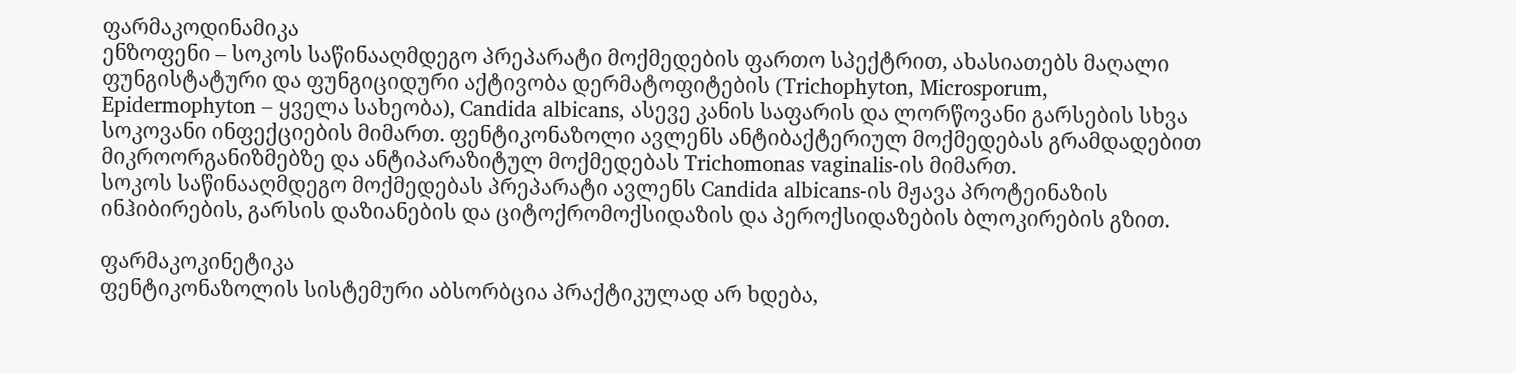ფარმაკოდინამიკა
ენზოფენი – სოკოს საწინააღმდეგო პრეპარატი მოქმედების ფართო სპექტრით, ახასიათებს მაღალი ფუნგისტატური და ფუნგიციდური აქტივობა დერმატოფიტების (Trichophyton, Microsporum, Epidermophyton – ყველა სახეობა), Candida albicans, ასევე კანის საფარის და ლორწოვანი გარსების სხვა სოკოვანი ინფექციების მიმართ. ფენტიკონაზოლი ავლენს ანტიბაქტერიულ მოქმედებას გრამდადებით მიკროორგანიზმებზე და ანტიპარაზიტულ მოქმედებას Trichomonas vaginalis-ის მიმართ.
სოკოს საწინააღმდეგო მოქმედებას პრეპარატი ავლენს Candida albicans-ის მჟავა პროტეინაზის ინჰიბირების, გარსის დაზიანების და ციტოქრომოქსიდაზის და პეროქსიდაზების ბლოკირების გზით.

ფარმაკოკინეტიკა
ფენტიკონაზოლის სისტემური აბსორბცია პრაქტიკულად არ ხდება,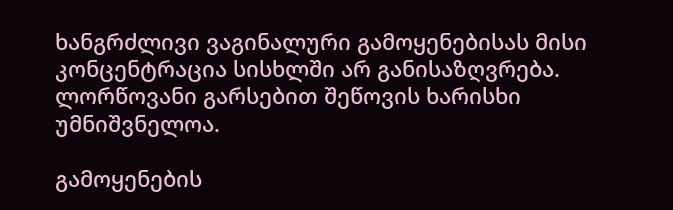ხანგრძლივი ვაგინალური გამოყენებისას მისი კონცენტრაცია სისხლში არ განისაზღვრება. ლორწოვანი გარსებით შეწოვის ხარისხი უმნიშვნელოა.

გამოყენების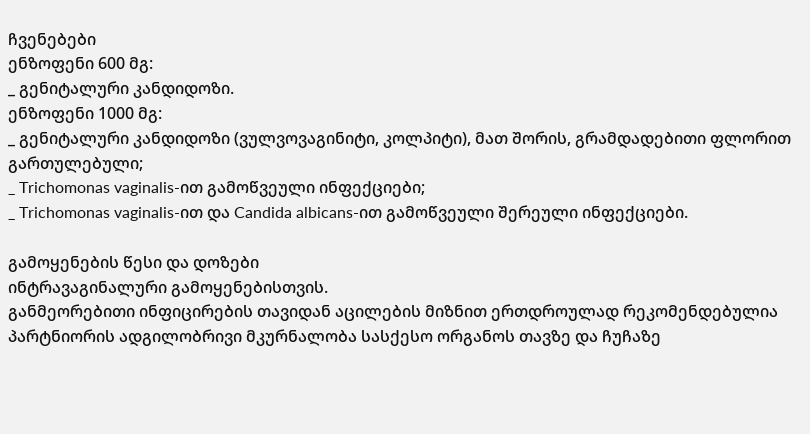ჩვენებები
ენზოფენი 600 მგ:
_ გენიტალური კანდიდოზი.
ენზოფენი 1000 მგ:
_ გენიტალური კანდიდოზი (ვულვოვაგინიტი, კოლპიტი), მათ შორის, გრამდადებითი ფლორით გართულებული;
_ Trichomonas vaginalis-ით გამოწვეული ინფექციები;
_ Trichomonas vaginalis-ით და Candida albicans-ით გამოწვეული შერეული ინფექციები.

გამოყენების წესი და დოზები
ინტრავაგინალური გამოყენებისთვის.
განმეორებითი ინფიცირების თავიდან აცილების მიზნით ერთდროულად რეკომენდებულია პარტნიორის ადგილობრივი მკურნალობა სასქესო ორგანოს თავზე და ჩუჩაზე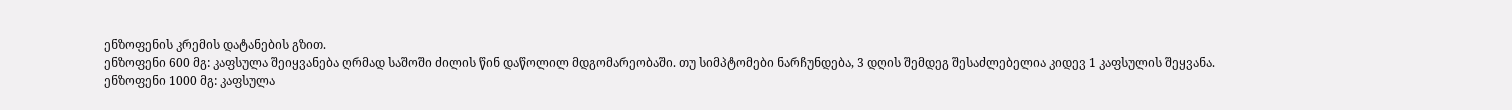ენზოფენის კრემის დატანების გზით.
ენზოფენი 600 მგ: კაფსულა შეიყვანება ღრმად საშოში ძილის წინ დაწოლილ მდგომარეობაში. თუ სიმპტომები ნარჩუნდება, 3 დღის შემდეგ შესაძლებელია კიდევ 1 კაფსულის შეყვანა.
ენზოფენი 1000 მგ: კაფსულა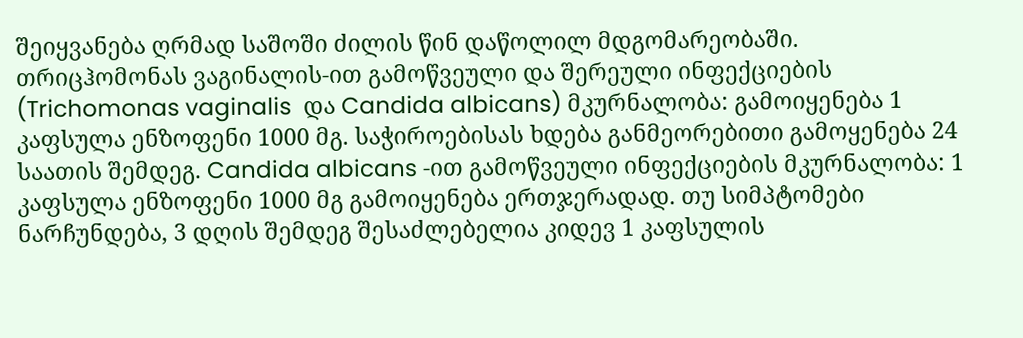შეიყვანება ღრმად საშოში ძილის წინ დაწოლილ მდგომარეობაში.
თრიცჰომონას ვაგინალის-ით გამოწვეული და შერეული ინფექციების (Trichomonas vaginalis  და Candida albicans) მკურნალობა: გამოიყენება 1 კაფსულა ენზოფენი 1000 მგ. საჭიროებისას ხდება განმეორებითი გამოყენება 24 საათის შემდეგ. Candida albicans -ით გამოწვეული ინფექციების მკურნალობა: 1 კაფსულა ენზოფენი 1000 მგ გამოიყენება ერთჯერადად. თუ სიმპტომები ნარჩუნდება, 3 დღის შემდეგ შესაძლებელია კიდევ 1 კაფსულის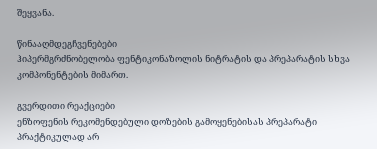შეყვანა.

წინააღმდეგჩვენებები
ჰიპერმგრძნობელობა ფენტიკონაზოლის ნიტრატის და პრეპარატის სხვა კომპონენტების მიმართ.

გვერდითი რეაქციები
ენზოფენის რეკომენდებული დოზების გამოყენებისას პრეპარატი პრაქტიკულად არ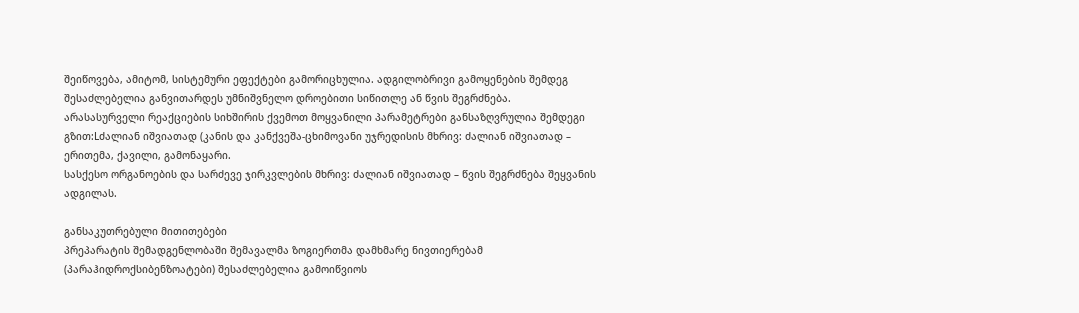შეიწოვება, ამიტომ, სისტემური ეფექტები გამორიცხულია. ადგილობრივი გამოყენების შემდეგ შესაძლებელია განვითარდეს უმნიშვნელო დროებითი სიწითლე ან წვის შეგრძნება.
არასასურველი რეაქციების სიხშირის ქვემოთ მოყვანილი პარამეტრები განსაზღვრულია შემდეგი გზით:Lძალიან იშვიათად (კანის და კანქვეშა-ცხიმოვანი უჯრედისის მხრივ: ძალიან იშვიათად – ერითემა, ქავილი, გამონაყარი.
სასქესო ორგანოების და სარძევე ჯირკვლების მხრივ: ძალიან იშვიათად – წვის შეგრძნება შეყვანის ადგილას.

განსაკუთრებული მითითებები
პრეპარატის შემადგენლობაში შემავალმა ზოგიერთმა დამხმარე ნივთიერებამ (პარაჰიდროქსიბენზოატები) შესაძლებელია გამოიწვიოს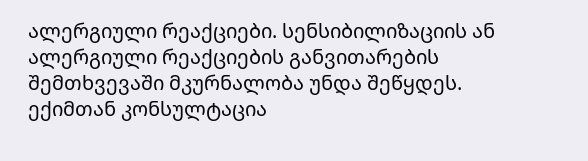ალერგიული რეაქციები. სენსიბილიზაციის ან ალერგიული რეაქციების განვითარების შემთხვევაში მკურნალობა უნდა შეწყდეს.
ექიმთან კონსულტაცია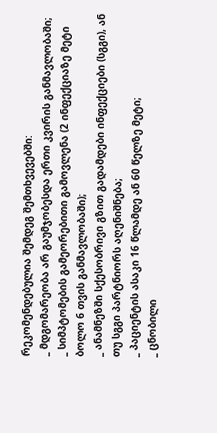რეკომენდებულია შემდეგ შემთხვევებში:
_ მდგომარეობა არ გაუმჯობესდა ერთი კვირის განმავლობაში;
_ სიმპტომების გამეორებითი გამოვლენა (2 ინფექციაზე მეტი ბოლო 6 თვის განმავლობაში);
_ ანამნეზში სქესობრივი გზით გადამდები ინფექციები (სგგი), ან თუ სგგი პარტნიორს აღენიშნება;
_ პაციენტის ასაკი 16 წლამდე ან 60 წელზე მეტი;
_ ცნობილი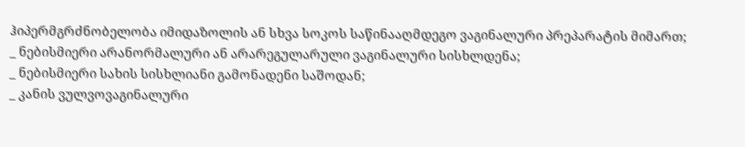ჰიპერმგრძნობელობა იმიდაზოლის ან სხვა სოკოს საწინააღმდეგო ვაგინალური პრეპარატის მიმართ;
_ ნებისმიერი არანორმალური ან არარეგულარული ვაგინალური სისხლდენა;
_ ნებისმიერი სახის სისხლიანი გამონადენი საშოდან;
_ კანის ვულვოვაგინალური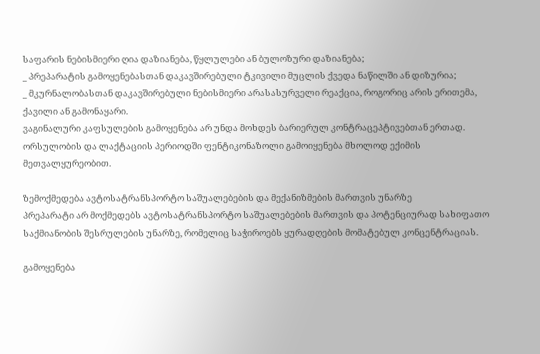საფარის ნებისმიერი ღია დაზიანება, წყლულები ან ბულოზური დაზიანება;
_ პრეპარატის გამოყენებასთან დაკავშირებული ტკივილი მუცლის ქვედა ნაწილში ან დიზურია;
_ მკურნალობასთან დაკავშირებული ნებისმიერი არასასურველი რეაქცია, როგორიც არის ერითემა, ქავილი ან გამონაყარი.
ვაგინალური კაფსულების გამოყენება არ უნდა მოხდეს ბარიერულ კონტრაცეპტივებთან ერთად.
ორსულობის და ლაქტაციის პერიოდში ფენტიკონაზოლი გამოიყენება მხოლოდ ექიმის მეთვალყურეობით.

ზემოქმედება ავტოსატრანსპორტო საშუალებების და მექანიზმების მართვის უნარზე
პრეპარატი არ მოქმედებს ავტოსატრანსპორტო საშუალებების მართვის და პოტენციურად სახიფათო საქმიანობის შესრულების უნარზე, რომელიც საჭიროებს ყურადღების მომატებულ კონცენტრაციას.

გამოყენება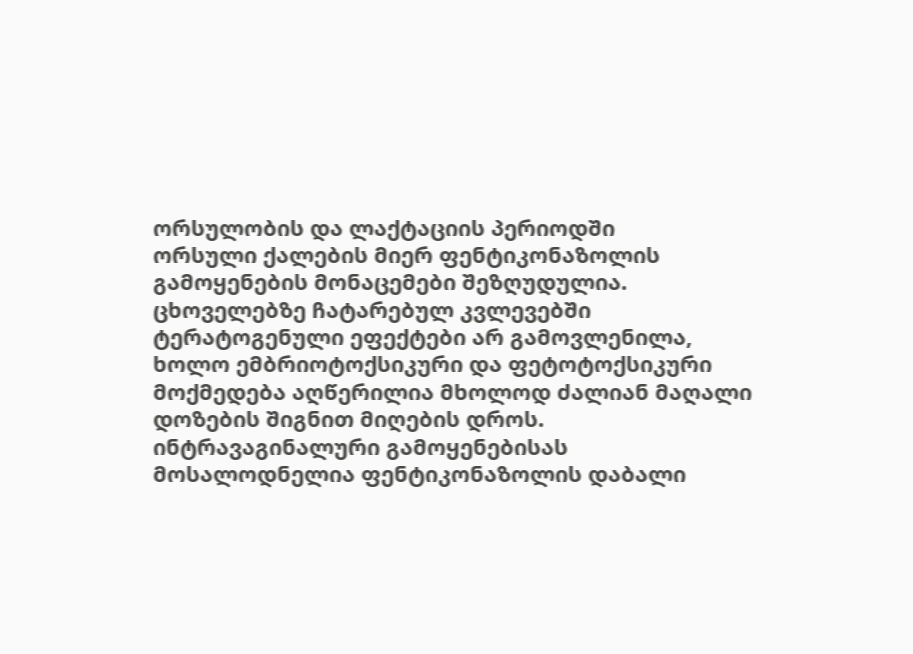ორსულობის და ლაქტაციის პერიოდში
ორსული ქალების მიერ ფენტიკონაზოლის გამოყენების მონაცემები შეზღუდულია. ცხოველებზე ჩატარებულ კვლევებში ტერატოგენული ეფექტები არ გამოვლენილა, ხოლო ემბრიოტოქსიკური და ფეტოტოქსიკური მოქმედება აღწერილია მხოლოდ ძალიან მაღალი დოზების შიგნით მიღების დროს. ინტრავაგინალური გამოყენებისას მოსალოდნელია ფენტიკონაზოლის დაბალი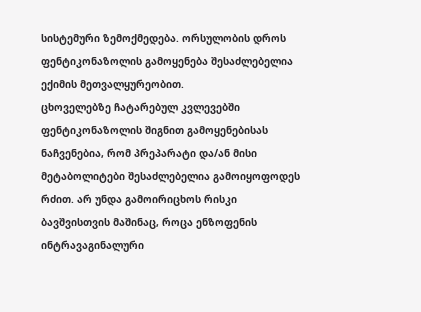სისტემური ზემოქმედება. ორსულობის დროს ფენტიკონაზოლის გამოყენება შესაძლებელია ექიმის მეთვალყურეობით.
ცხოველებზე ჩატარებულ კვლევებში ფენტიკონაზოლის შიგნით გამოყენებისას ნაჩვენებია, რომ პრეპარატი და/ან მისი მეტაბოლიტები შესაძლებელია გამოიყოფოდეს რძით. არ უნდა გამოირიცხოს რისკი ბავშვისთვის მაშინაც, როცა ენზოფენის ინტრავაგინალური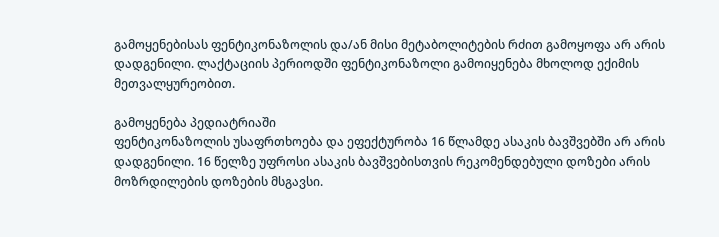გამოყენებისას ფენტიკონაზოლის და/ან მისი მეტაბოლიტების რძით გამოყოფა არ არის დადგენილი. ლაქტაციის პერიოდში ფენტიკონაზოლი გამოიყენება მხოლოდ ექიმის მეთვალყურეობით.

გამოყენება პედიატრიაში
ფენტიკონაზოლის უსაფრთხოება და ეფექტურობა 16 წლამდე ასაკის ბავშვებში არ არის დადგენილი. 16 წელზე უფროსი ასაკის ბავშვებისთვის რეკომენდებული დოზები არის მოზრდილების დოზების მსგავსი.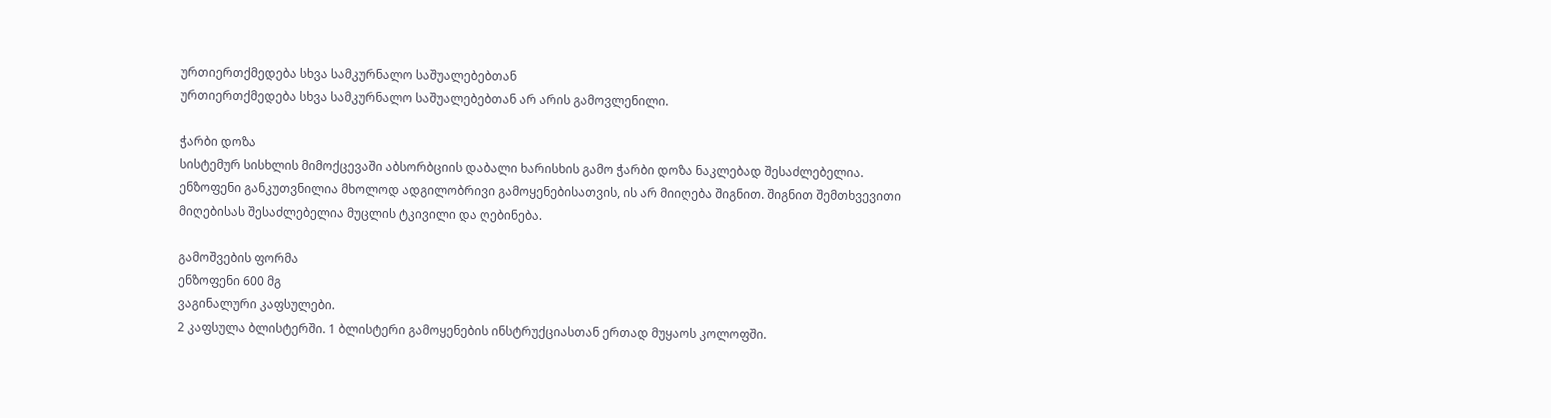ურთიერთქმედება სხვა სამკურნალო საშუალებებთან
ურთიერთქმედება სხვა სამკურნალო საშუალებებთან არ არის გამოვლენილი.

ჭარბი დოზა
სისტემურ სისხლის მიმოქცევაში აბსორბციის დაბალი ხარისხის გამო ჭარბი დოზა ნაკლებად შესაძლებელია.
ენზოფენი განკუთვნილია მხოლოდ ადგილობრივი გამოყენებისათვის, ის არ მიიღება შიგნით. შიგნით შემთხვევითი მიღებისას შესაძლებელია მუცლის ტკივილი და ღებინება.

გამოშვების ფორმა
ენზოფენი 600 მგ
ვაგინალური კაფსულები.
2 კაფსულა ბლისტერში. 1 ბლისტერი გამოყენების ინსტრუქციასთან ერთად მუყაოს კოლოფში.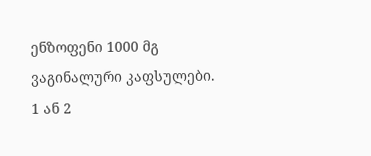ენზოფენი 1000 მგ
ვაგინალური კაფსულები.
1 ან 2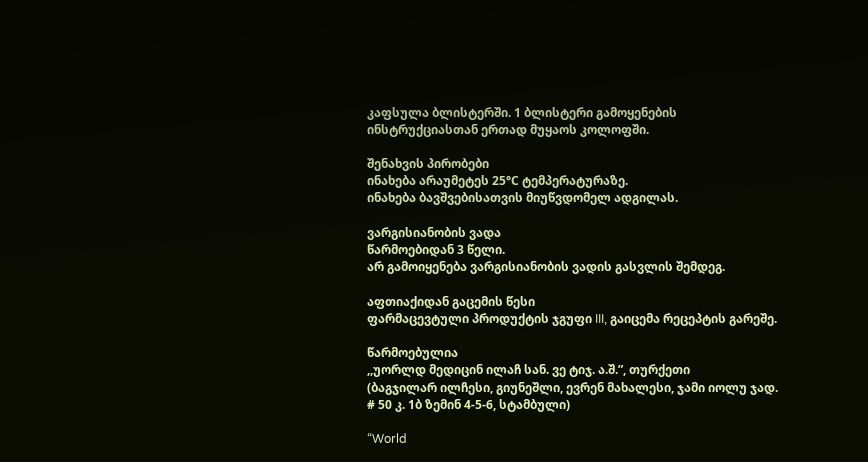კაფსულა ბლისტერში. 1 ბლისტერი გამოყენების ინსტრუქციასთან ერთად მუყაოს კოლოფში.

შენახვის პირობები
ინახება არაუმეტეს 25°С ტემპერატურაზე.
ინახება ბავშვებისათვის მიუწვდომელ ადგილას.

ვარგისიანობის ვადა
წარმოებიდან 3 წელი.
არ გამოიყენება ვარგისიანობის ვადის გასვლის შემდეგ.

აფთიაქიდან გაცემის წესი
ფარმაცევტული პროდუქტის ჯგუფი III, გაიცემა რეცეპტის გარეშე.

წარმოებულია
,,უორლდ მედიცინ ილაჩ სან. ვე ტიჯ. ა.შ.”, თურქეთი
(ბაგჯილარ ილჩესი, გიუნეშლი, ევრენ მახალესი, ჯამი იოლუ ჯად. # 50 კ. 1ბ ზემინ 4-5-6, სტამბული)

“World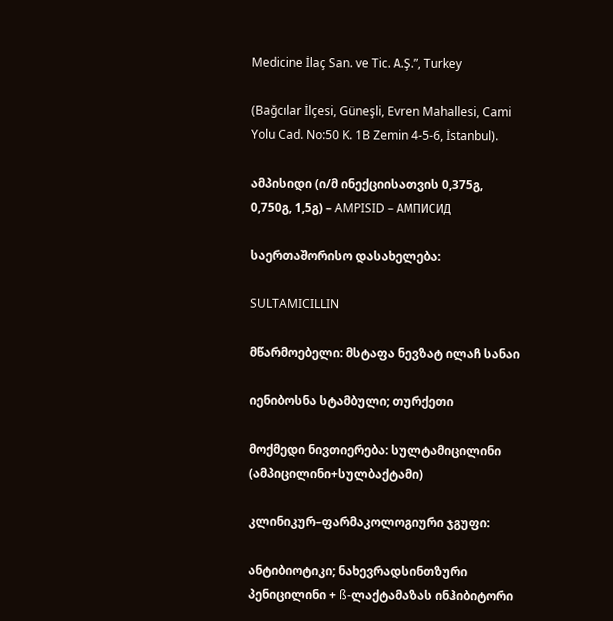Medicine İlaç San. ve Tic. А.Ş.”, Turkey

(Bağcılar İlçesi, Güneşli, Evren Mahallesi, Cami Yolu Cad. No:50 K. 1B Zemin 4-5-6, İstanbul).

ამპისიდი (ი/მ ინექციისათვის 0,375გ, 0,750გ, 1,5გ) – AMPISID – АМПИСИД

საერთაშორისო დასახელება:

SULTAMICILLIN

მწარმოებელი: მსტაფა ნევზატ ილაჩ სანაი

იენიბოსნა სტამბული; თურქეთი

მოქმედი ნივთიერება: სულტამიცილინი (ამპიცილინი+სულბაქტამი)

კლინიკურ–ფარმაკოლოგიური ჯგუფი:

ანტიბიოტიკი; ნახევრადსინთზური პენიცილინი + ß-ლაქტამაზას ინჰიბიტორი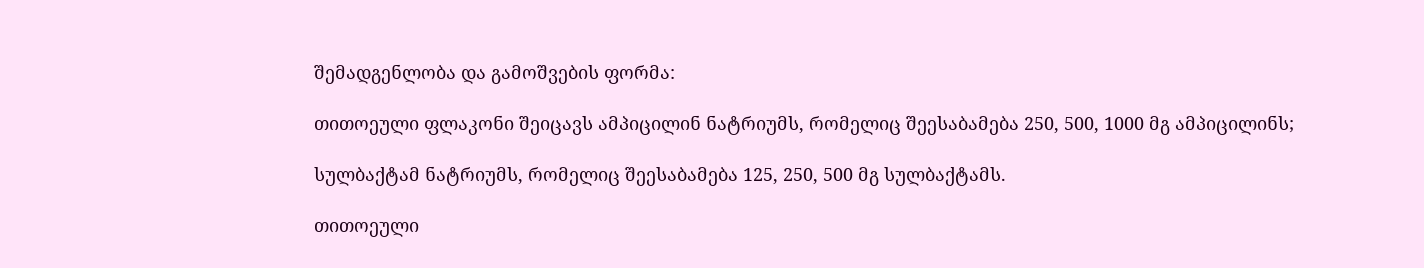შემადგენლობა და გამოშვების ფორმა:

თითოეული ფლაკონი შეიცავს ამპიცილინ ნატრიუმს, რომელიც შეესაბამება 250, 500, 1000 მგ ამპიცილინს;

სულბაქტამ ნატრიუმს, რომელიც შეესაბამება 125, 250, 500 მგ სულბაქტამს.

თითოეული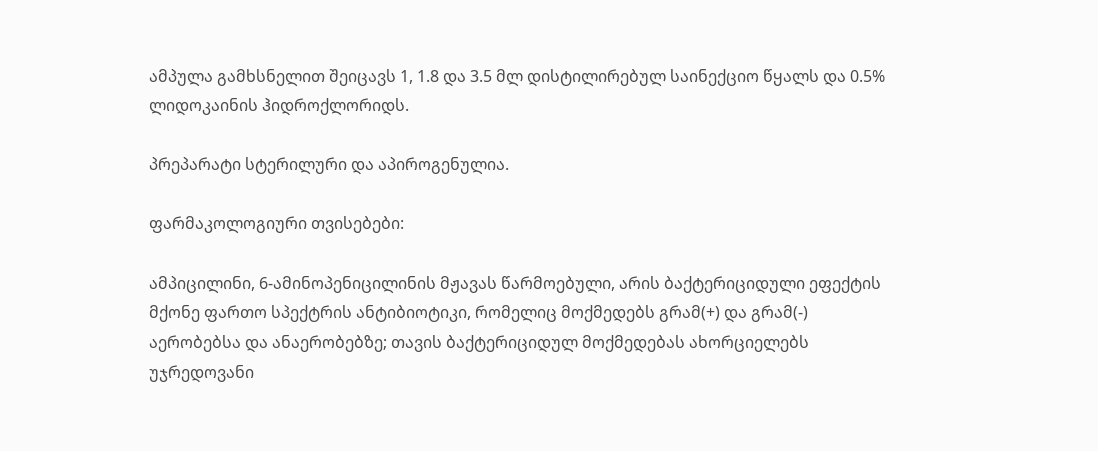ამპულა გამხსნელით შეიცავს 1, 1.8 და 3.5 მლ დისტილირებულ საინექციო წყალს და 0.5% ლიდოკაინის ჰიდროქლორიდს.

პრეპარატი სტერილური და აპიროგენულია.

ფარმაკოლოგიური თვისებები:

ამპიცილინი, 6-ამინოპენიცილინის მჟავას წარმოებული, არის ბაქტერიციდული ეფექტის მქონე ფართო სპექტრის ანტიბიოტიკი, რომელიც მოქმედებს გრამ(+) და გრამ(-) აერობებსა და ანაერობებზე; თავის ბაქტერიციდულ მოქმედებას ახორციელებს უჯრედოვანი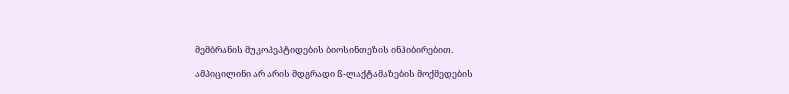მემბრანის მუკოპეპტიდების ბიოსინთეზის ინჰიბირებით.

ამპიცილინი არ არის მდგრადი ß-ლაქტამაზების მოქმედების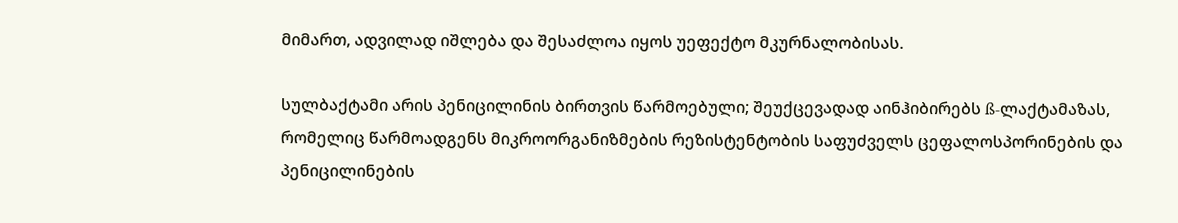მიმართ, ადვილად იშლება და შესაძლოა იყოს უეფექტო მკურნალობისას.

სულბაქტამი არის პენიცილინის ბირთვის წარმოებული; შეუქცევადად აინჰიბირებს ß-ლაქტამაზას, რომელიც წარმოადგენს მიკროორგანიზმების რეზისტენტობის საფუძველს ცეფალოსპორინების და პენიცილინების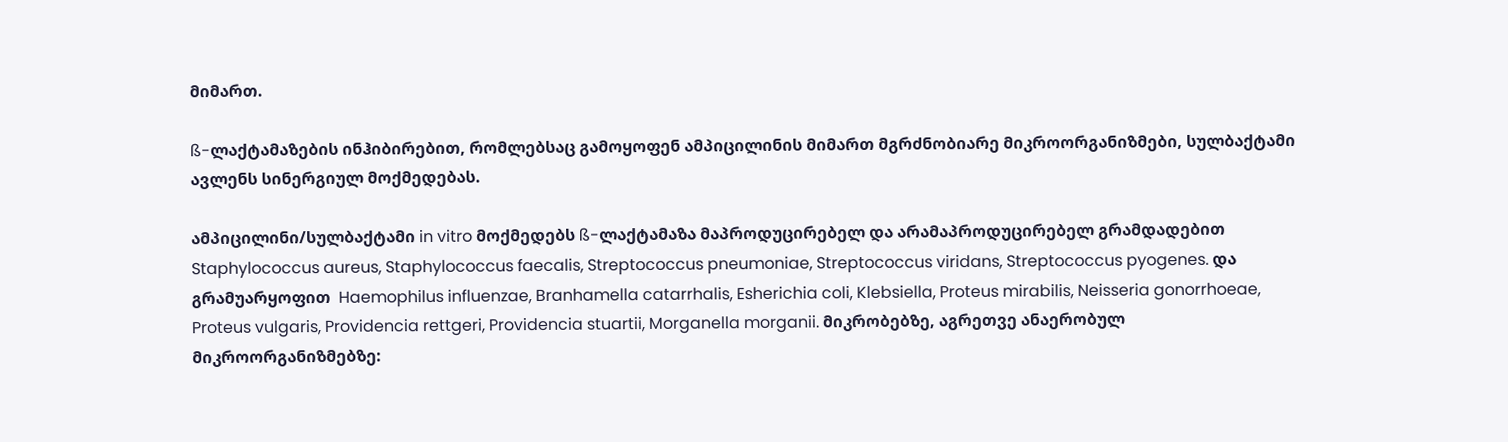მიმართ.

ß-ლაქტამაზების ინჰიბირებით, რომლებსაც გამოყოფენ ამპიცილინის მიმართ მგრძნობიარე მიკროორგანიზმები, სულბაქტამი ავლენს სინერგიულ მოქმედებას.

ამპიცილინი/სულბაქტამი in vitro მოქმედებს ß-ლაქტამაზა მაპროდუცირებელ და არამაპროდუცირებელ გრამდადებით Staphylococcus aureus, Staphylococcus faecalis, Streptococcus pneumoniae, Streptococcus viridans, Streptococcus pyogenes. და გრამუარყოფით  Haemophilus influenzae, Branhamella catarrhalis, Esherichia coli, Klebsiella, Proteus mirabilis, Neisseria gonorrhoeae, Proteus vulgaris, Providencia rettgeri, Providencia stuartii, Morganella morganii. მიკრობებზე, აგრეთვე ანაერობულ მიკროორგანიზმებზე: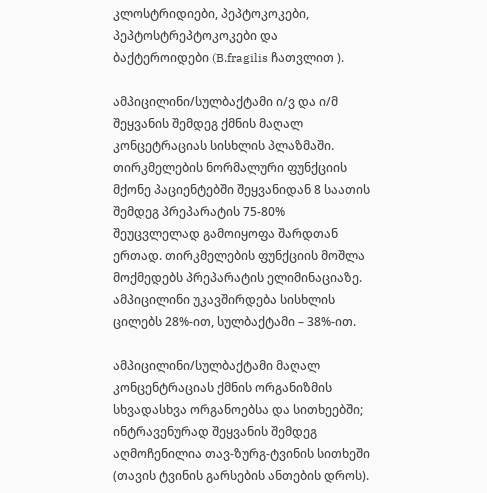კლოსტრიდიები, პეპტოკოკები, პეპტოსტრეპტოკოკები და ბაქტეროიდები (B.fragilis ჩათვლით ).

ამპიცილინი/სულბაქტამი ი/ვ და ი/მ შეყვანის შემდეგ ქმნის მაღალ კონცეტრაციას სისხლის პლაზმაში. თირკმელების ნორმალური ფუნქციის მქონე პაციენტებში შეყვანიდან 8 საათის შემდეგ პრეპარატის 75-80% შეუცვლელად გამოიყოფა შარდთან ერთად. თირკმელების ფუნქციის მოშლა მოქმედებს პრეპარატის ელიმინაციაზე. ამპიცილინი უკავშირდება სისხლის ცილებს 28%-ით, სულბაქტამი – 38%-ით.

ამპიცილინი/სულბაქტამი მაღალ კონცენტრაციას ქმნის ორგანიზმის სხვადასხვა ორგანოებსა და სითხეებში; ინტრავენურად შეყვანის შემდეგ აღმოჩენილია თავ-ზურგ-ტვინის სითხეში (თავის ტვინის გარსების ანთების დროს).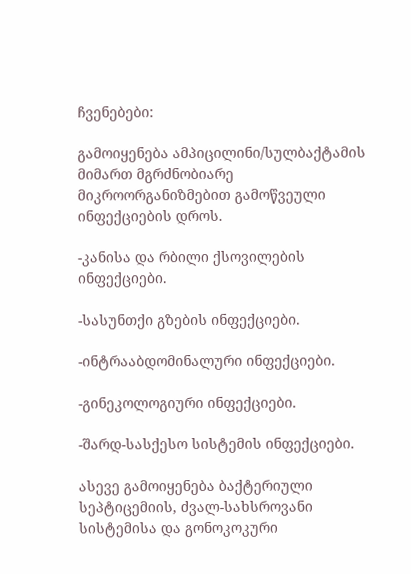ჩვენებები:

გამოიყენება ამპიცილინი/სულბაქტამის მიმართ მგრძნობიარე მიკროორგანიზმებით გამოწვეული ინფექციების დროს.

-კანისა და რბილი ქსოვილების ინფექციები.

-სასუნთქი გზების ინფექციები.

-ინტრააბდომინალური ინფექციები.

-გინეკოლოგიური ინფექციები.

-შარდ-სასქესო სისტემის ინფექციები.

ასევე გამოიყენება ბაქტერიული სეპტიცემიის, ძვალ-სახსროვანი სისტემისა და გონოკოკური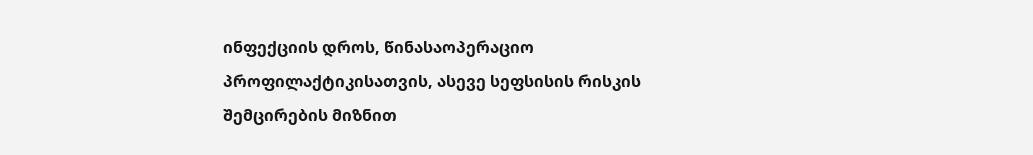ინფექციის დროს, წინასაოპერაციო პროფილაქტიკისათვის, ასევე სეფსისის რისკის შემცირების მიზნით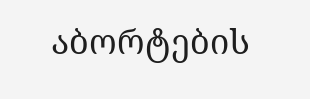აბორტების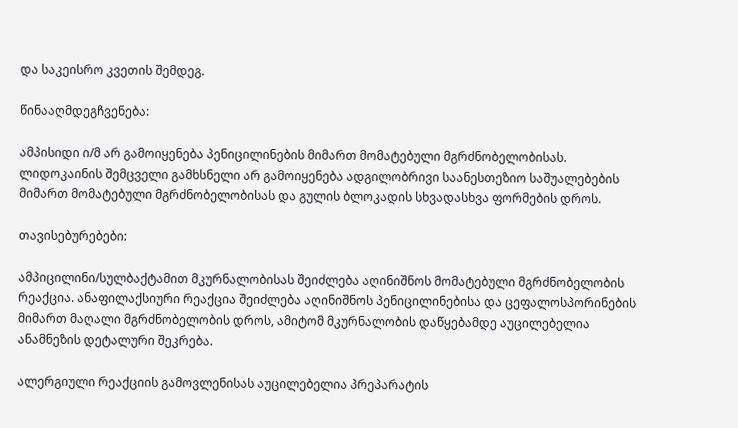და საკეისრო კვეთის შემდეგ.

წინააღმდეგჩვენება:

ამპისიდი ი/მ არ გამოიყენება პენიცილინების მიმართ მომატებული მგრძნობელობისას. ლიდოკაინის შემცველი გამხსნელი არ გამოიყენება ადგილობრივი საანესთეზიო საშუალებების მიმართ მომატებული მგრძნობელობისას და გულის ბლოკადის სხვადასხვა ფორმების დროს.

თავისებურებები:

ამპიცილინი/სულბაქტამით მკურნალობისას შეიძლება აღინიშნოს მომატებული მგრძნობელობის რეაქცია. ანაფილაქსიური რეაქცია შეიძლება აღინიშნოს პენიცილინებისა და ცეფალოსპორინების მიმართ მაღალი მგრძნობელობის დროს, ამიტომ მკურნალობის დაწყებამდე აუცილებელია ანამნეზის დეტალური შეკრება.

ალერგიული რეაქციის გამოვლენისას აუცილებელია პრეპარატის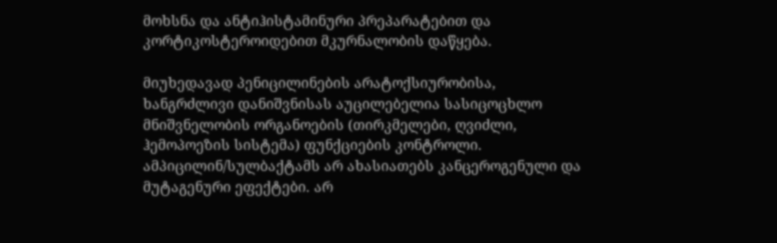მოხსნა და ანტიჰისტამინური პრეპარატებით და კორტიკოსტეროიდებით მკურნალობის დაწყება.

მიუხედავად პენიცილინების არატოქსიურობისა, ხანგრძლივი დანიშვნისას აუცილებელია სასიცოცხლო მნიშვნელობის ორგანოების (თირკმელები, ღვიძლი, ჰემოპოეზის სისტემა) ფუნქციების კონტროლი. ამპიცილინ/სულბაქტამს არ ახასიათებს კანცეროგენული და მუტაგენური ეფექტები. არ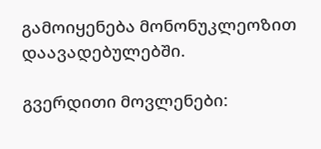გამოიყენება მონონუკლეოზით დაავადებულებში.

გვერდითი მოვლენები: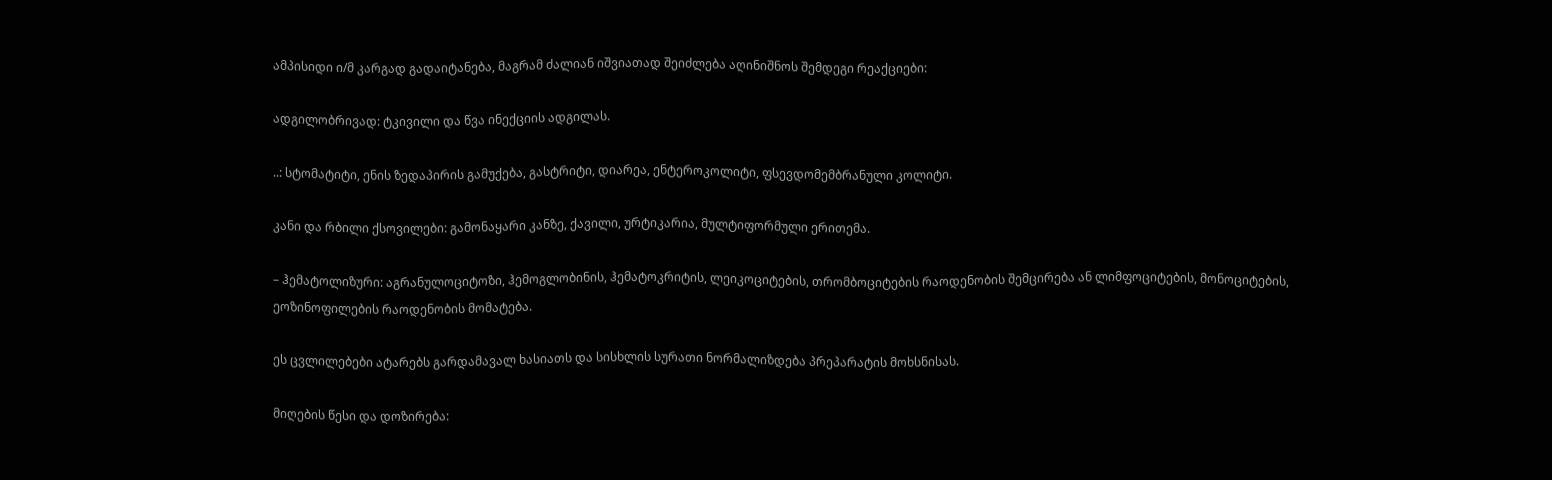ამპისიდი ი/მ კარგად გადაიტანება, მაგრამ ძალიან იშვიათად შეიძლება აღინიშნოს შემდეგი რეაქციები:

ადგილობრივად: ტკივილი და წვა ინექციის ადგილას.

..: სტომატიტი, ენის ზედაპირის გამუქება, გასტრიტი, დიარეა, ენტეროკოლიტი, ფსევდომემბრანული კოლიტი.

კანი და რბილი ქსოვილები: გამონაყარი კანზე, ქავილი, ურტიკარია, მულტიფორმული ერითემა.

– ჰემატოლიზური: აგრანულოციტოზი, ჰემოგლობინის, ჰემატოკრიტის, ლეიკოციტების, თრომბოციტების რაოდენობის შემცირება ან ლიმფოციტების, მონოციტების, ეოზინოფილების რაოდენობის მომატება.

ეს ცვლილებები ატარებს გარდამავალ ხასიათს და სისხლის სურათი ნორმალიზდება პრეპარატის მოხსნისას.

მიღების წესი და დოზირება: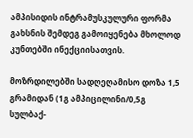ამპისიდის ინტრამუსკულური ფორმა გახსნის შემდეგ გამოიყენება მხოლოდ კუნთებში ინექციისათვის.

მოზრდილებში სადღეღამისო დოზა 1,5 გრამიდან (1გ ამპიცილინი/0,5გ სულბაქ-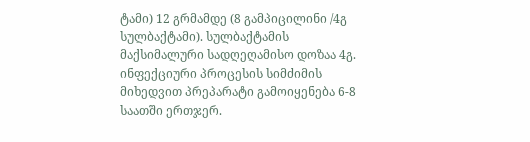ტამი) 12 გრმამდე (8 გამპიცილინი /4გ სულბაქტამი). სულბაქტამის მაქსიმალური სადღეღამისო დოზაა 4გ. ინფექციური პროცესის სიმძიმის მიხედვით პრეპარატი გამოიყენება 6-8 საათში ერთჯერ.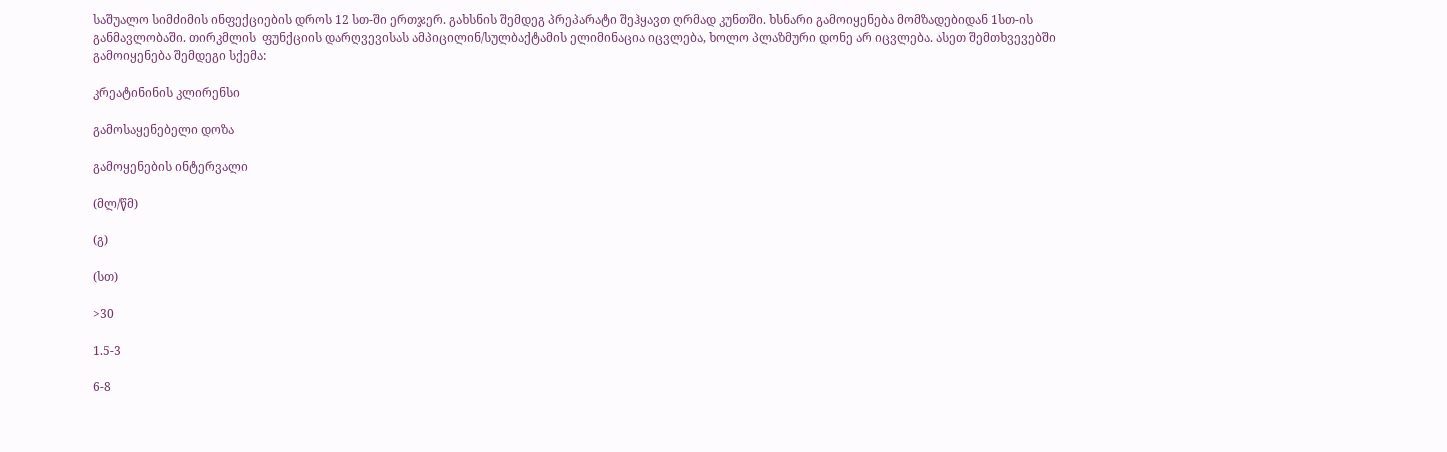საშუალო სიმძიმის ინფექციების დროს 12 სთ-ში ერთჯერ. გახსნის შემდეგ პრეპარატი შეჰყავთ ღრმად კუნთში. ხსნარი გამოიყენება მომზადებიდან 1სთ-ის განმავლობაში. თირკმლის  ფუნქციის დარღვევისას ამპიცილინ/სულბაქტამის ელიმინაცია იცვლება, ხოლო პლაზმური დონე არ იცვლება. ასეთ შემთხვევებში გამოიყენება შემდეგი სქემა:

კრეატინინის კლირენსი

გამოსაყენებელი დოზა

გამოყენების ინტერვალი

(მლ/წმ)

(გ)

(სთ)

>30

1.5-3

6-8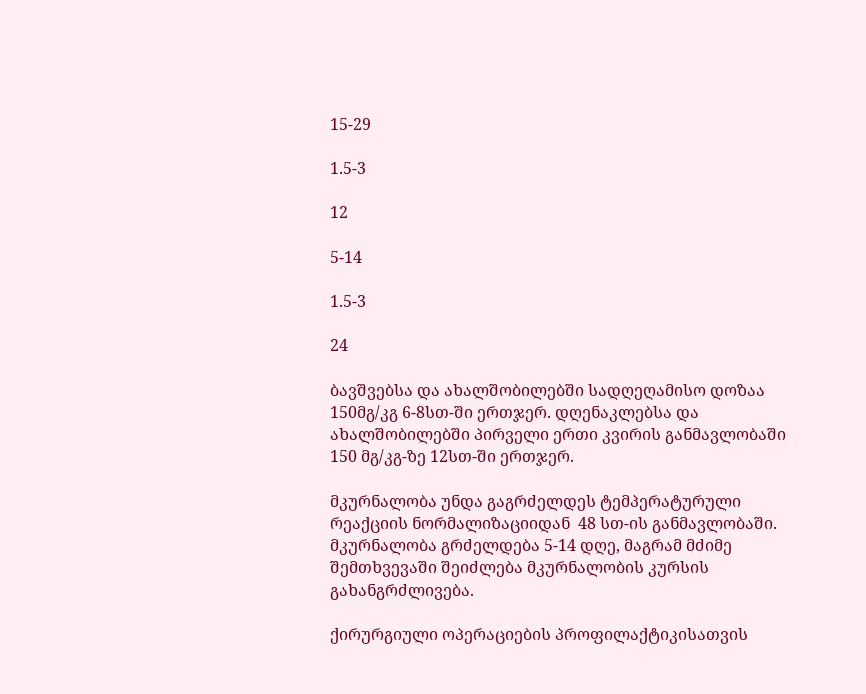15-29

1.5-3

12

5-14

1.5-3

24

ბავშვებსა და ახალშობილებში სადღეღამისო დოზაა 150მგ/კგ 6-8სთ-ში ერთჯერ. დღენაკლებსა და ახალშობილებში პირველი ერთი კვირის განმავლობაში 150 მგ/კგ-ზე 12სთ-ში ერთჯერ.

მკურნალობა უნდა გაგრძელდეს ტემპერატურული რეაქციის ნორმალიზაციიდან  48 სთ-ის განმავლობაში. მკურნალობა გრძელდება 5-14 დღე, მაგრამ მძიმე შემთხვევაში შეიძლება მკურნალობის კურსის გახანგრძლივება.

ქირურგიული ოპერაციების პროფილაქტიკისათვის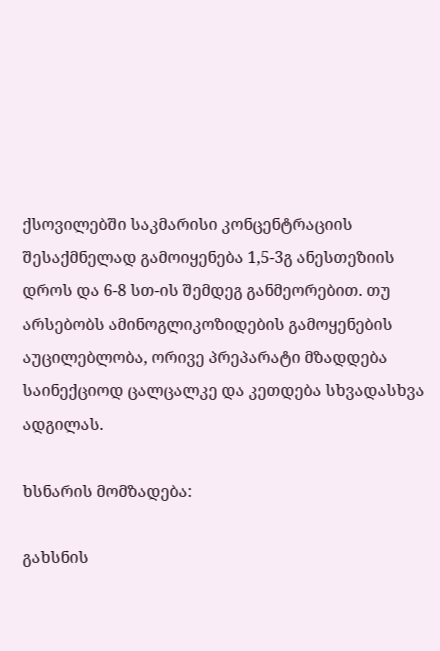ქსოვილებში საკმარისი კონცენტრაციის შესაქმნელად გამოიყენება 1,5-3გ ანესთეზიის დროს და 6-8 სთ-ის შემდეგ განმეორებით. თუ არსებობს ამინოგლიკოზიდების გამოყენების აუცილებლობა, ორივე პრეპარატი მზადდება საინექციოდ ცალცალკე და კეთდება სხვადასხვა ადგილას.

ხსნარის მომზადება:

გახსნის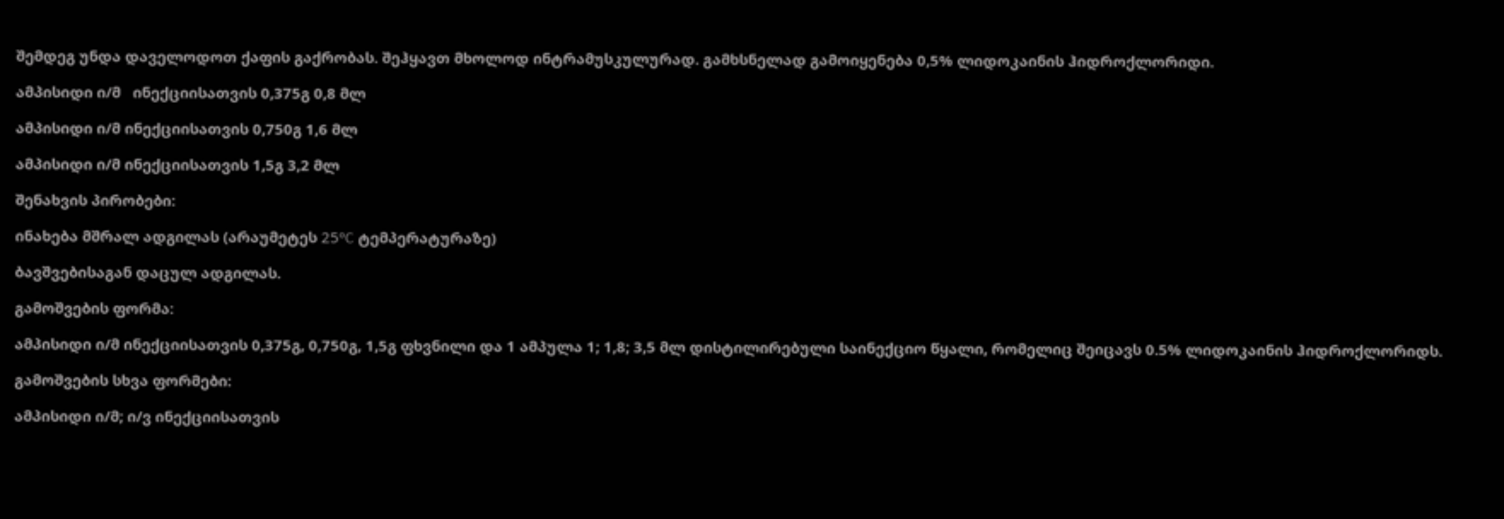შემდეგ უნდა დაველოდოთ ქაფის გაქრობას. შეჰყავთ მხოლოდ ინტრამუსკულურად. გამხსნელად გამოიყენება 0,5% ლიდოკაინის ჰიდროქლორიდი.

ამპისიდი ი/მ   ინექციისათვის 0,375გ 0,8 მლ

ამპისიდი ი/მ ინექციისათვის 0,750გ 1,6 მლ

ამპისიდი ი/მ ინექციისათვის 1,5გ 3,2 მლ

შენახვის პირობები:

ინახება მშრალ ადგილას (არაუმეტეს 25ºC ტემპერატურაზე)

ბავშვებისაგან დაცულ ადგილას.

გამოშვების ფორმა:

ამპისიდი ი/მ ინექციისათვის 0,375გ, 0,750გ, 1,5გ ფხვნილი და 1 ამპულა 1; 1,8; 3,5 მლ დისტილირებული საინექციო წყალი, რომელიც შეიცავს 0.5% ლიდოკაინის ჰიდროქლორიდს.

გამოშვების სხვა ფორმები:

ამპისიდი ი/მ; ი/ვ ინექციისათვის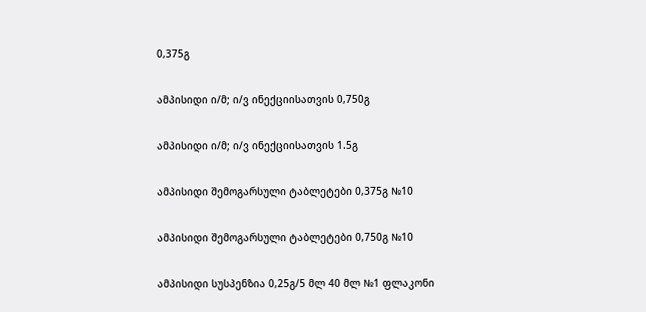0,375გ

ამპისიდი ი/მ; ი/ვ ინექციისათვის 0,750გ

ამპისიდი ი/მ; ი/ვ ინექციისათვის 1.5გ

ამპისიდი შემოგარსული ტაბლეტები 0,375გ №10

ამპისიდი შემოგარსული ტაბლეტები 0,750გ №10

ამპისიდი სუსპენზია 0,25გ/5 მლ 40 მლ №1 ფლაკონი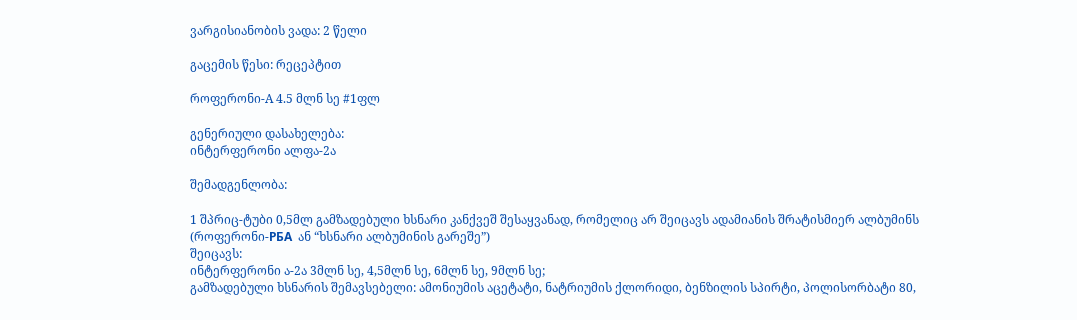ვარგისიანობის ვადა: 2 წელი

გაცემის წესი: რეცეპტით

როფერონი-A 4.5 მლნ სე #1ფლ

გენერიული დასახელება:
ინტერფერონი ალფა-2ა

შემადგენლობა:

1 შპრიც-ტუბი 0,5მლ გამზადებული ხსნარი კანქვეშ შესაყვანად, რომელიც არ შეიცავს ადამიანის შრატისმიერ ალბუმინს (როფერონი-РБA  ან “ხსნარი ალბუმინის გარეშე”)
შეიცავს:
ინტერფერონი ა-2ა 3მლნ სე, 4,5მლნ სე, 6მლნ სე, 9მლნ სე;
გამზადებული ხსნარის შემავსებელი: ამონიუმის აცეტატი, ნატრიუმის ქლორიდი, ბენზილის სპირტი, პოლისორბატი 80,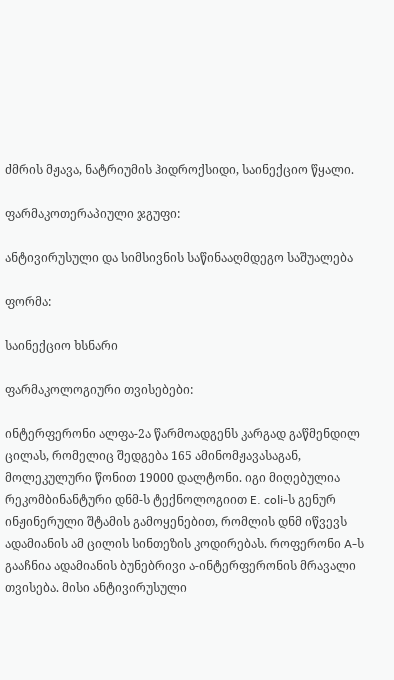ძმრის მჟავა, ნატრიუმის ჰიდროქსიდი, საინექციო წყალი.

ფარმაკოთერაპიული ჯგუფი:

ანტივირუსული და სიმსივნის საწინააღმდეგო საშუალება

ფორმა:

საინექციო ხსნარი

ფარმაკოლოგიური თვისებები:

ინტერფერონი ალფა-2ა წარმოადგენს კარგად გაწმენდილ ცილას, რომელიც შედგება 165 ამინომჟავასაგან, მოლეკულური წონით 19000 დალტონი. იგი მიღებულია რეკომბინანტური დნმ-ს ტექნოლოგიით E. coli-ს გენურ ინჟინერული შტამის გამოყენებით, რომლის დნმ იწვევს ადამიანის ამ ცილის სინთეზის კოდირებას. როფერონი A-ს გააჩნია ადამიანის ბუნებრივი ა-ინტერფერონის მრავალი თვისება. მისი ანტივირუსული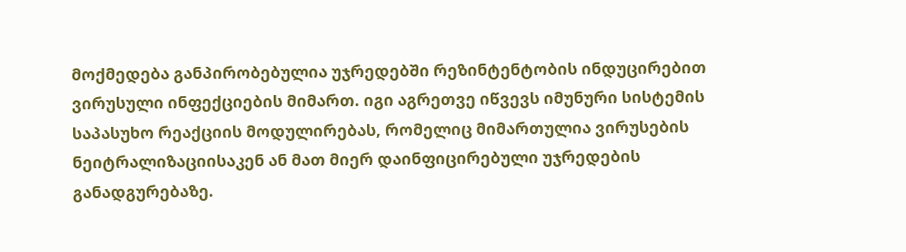მოქმედება განპირობებულია უჯრედებში რეზინტენტობის ინდუცირებით ვირუსული ინფექციების მიმართ. იგი აგრეთვე იწვევს იმუნური სისტემის საპასუხო რეაქციის მოდულირებას, რომელიც მიმართულია ვირუსების ნეიტრალიზაციისაკენ ან მათ მიერ დაინფიცირებული უჯრედების განადგურებაზე.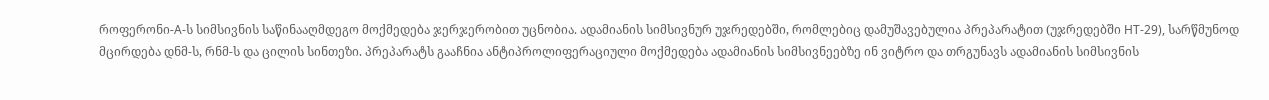როფერონი-A-ს სიმსივნის საწინააღმდეგო მოქმედება ჯერჯერობით უცნობია. ადამიანის სიმსივნურ უჯრედებში, რომლებიც დამუშავებულია პრეპარატით (უჯრედებში HT-29), სარწმუნოდ მცირდება დნმ-ს, რნმ-ს და ცილის სინთეზი. პრეპარატს გააჩნია ანტიპროლიფერაციული მოქმედება ადამიანის სიმსივნეებზე ინ ვიტრო და თრგუნავს ადამიანის სიმსივნის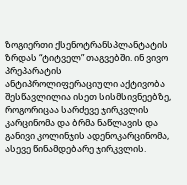ზოგიერთი ქსენოტრანსპლანტატის ზრდას “ტიტველ” თაგვებში. ინ ვივო პრეპარატის ანტიპროლიფერაციული აქტივობა შესწავლილია ისეთ სისმსივნეებზე, როგორიცაა სარძევე ჯირკვლის კარცინომა და ბრმა ნაწლავის და განივი კოლინჯის ადენოკარცინომა, ასევე წინამდებარე ჯირკვლის.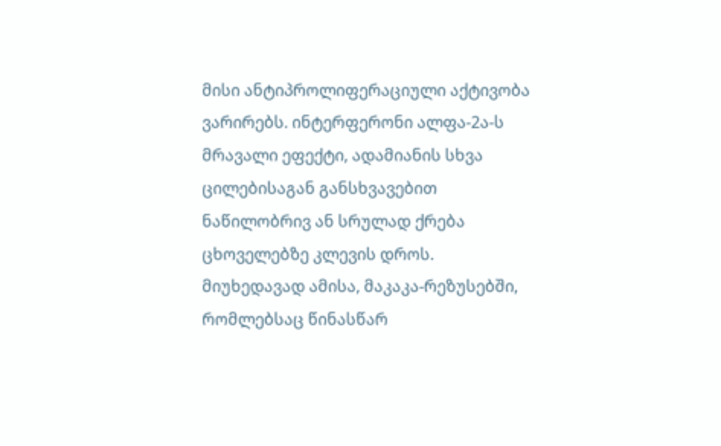მისი ანტიპროლიფერაციული აქტივობა ვარირებს. ინტერფერონი ალფა-2ა-ს მრავალი ეფექტი, ადამიანის სხვა ცილებისაგან განსხვავებით ნაწილობრივ ან სრულად ქრება ცხოველებზე კლევის დროს. მიუხედავად ამისა, მაკაკა-რეზუსებში, რომლებსაც წინასწარ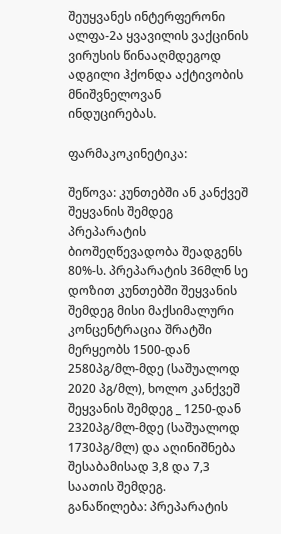შეუყვანეს ინტერფერონი ალფა-2ა ყვავილის ვაქცინის ვირუსის წინააღმდეგოდ ადგილი ჰქონდა აქტივობის მნიშვნელოვან ინდუცირებას.

ფარმაკოკინეტიკა:

შეწოვა: კუნთებში ან კანქვეშ შეყვანის შემდეგ პრეპარატის ბიოშეღწევადობა შეადგენს 80%-ს. პრეპარატის 36მლნ სე დოზით კუნთებში შეყვანის შემდეგ მისი მაქსიმალური კონცენტრაცია შრატში მერყეობს 1500-დან 2580პგ/მლ-მდე (საშუალოდ 2020 პგ/მლ), ხოლო კანქვეშ შეყვანის შემდეგ _ 1250-დან 2320პგ/მლ-მდე (საშუალოდ 1730პგ/მლ) და აღინიშნება შესაბამისად 3,8 და 7,3 საათის შემდეგ.
განაწილება: პრეპარატის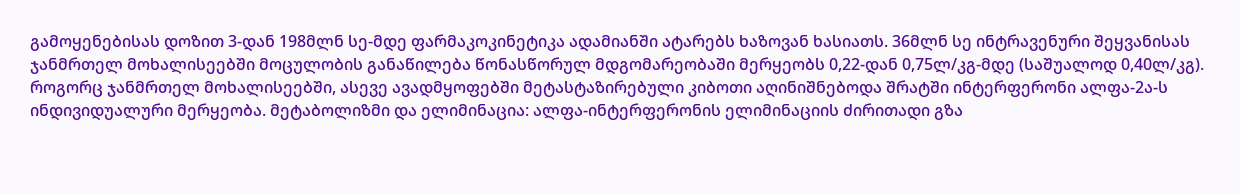გამოყენებისას დოზით 3-დან 198მლნ სე-მდე ფარმაკოკინეტიკა ადამიანში ატარებს ხაზოვან ხასიათს. 36მლნ სე ინტრავენური შეყვანისას ჯანმრთელ მოხალისეებში მოცულობის განაწილება წონასწორულ მდგომარეობაში მერყეობს 0,22-დან 0,75ლ/კგ-მდე (საშუალოდ 0,40ლ/კგ). როგორც ჯანმრთელ მოხალისეებში, ასევე ავადმყოფებში მეტასტაზირებული კიბოთი აღინიშნებოდა შრატში ინტერფერონი ალფა-2ა-ს ინდივიდუალური მერყეობა. მეტაბოლიზმი და ელიმინაცია: ალფა-ინტერფერონის ელიმინაციის ძირითადი გზა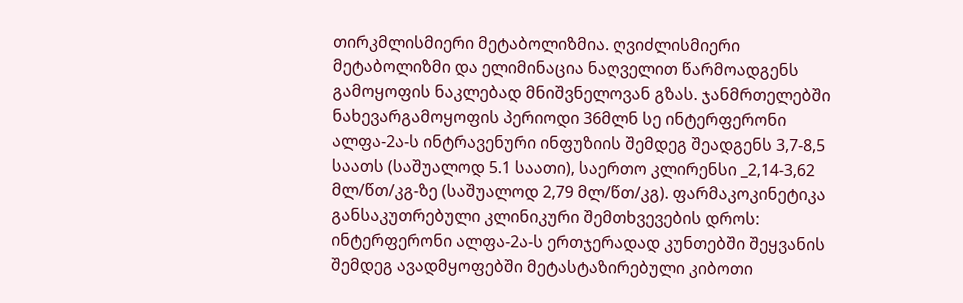თირკმლისმიერი მეტაბოლიზმია. ღვიძლისმიერი მეტაბოლიზმი და ელიმინაცია ნაღველით წარმოადგენს გამოყოფის ნაკლებად მნიშვნელოვან გზას. ჯანმრთელებში ნახევარგამოყოფის პერიოდი 36მლნ სე ინტერფერონი ალფა-2ა-ს ინტრავენური ინფუზიის შემდეგ შეადგენს 3,7-8,5 საათს (საშუალოდ 5.1 საათი), საერთო კლირენსი _2,14-3,62 მლ/წთ/კგ-ზე (საშუალოდ 2,79 მლ/წთ/კგ). ფარმაკოკინეტიკა განსაკუთრებული კლინიკური შემთხვევების დროს: ინტერფერონი ალფა-2ა-ს ერთჯერადად კუნთებში შეყვანის შემდეგ ავადმყოფებში მეტასტაზირებული კიბოთი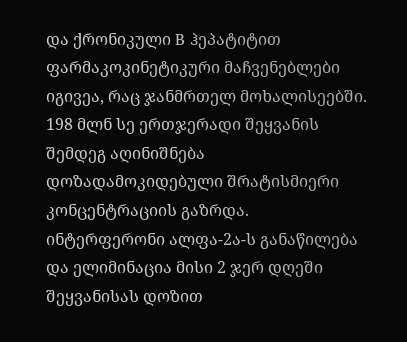და ქრონიკული B ჰეპატიტით ფარმაკოკინეტიკური მაჩვენებლები იგივეა, რაც ჯანმრთელ მოხალისეებში. 198 მლნ სე ერთჯერადი შეყვანის შემდეგ აღინიშნება დოზადამოკიდებული შრატისმიერი კონცენტრაციის გაზრდა. ინტერფერონი ალფა-2ა-ს განაწილება და ელიმინაცია მისი 2 ჯერ დღეში შეყვანისას დოზით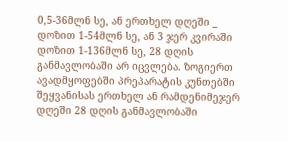0,5-36მლნ სე, ან ერთხელ დღეში _ დოზით 1-54მლნ სე, ან 3 ჯერ კვირაში დოზით 1-136მლნ სე, 28 დღის განმავლობაში არ იცვლება. ზოგიერთ ავადმყოფებში პრეპარატის კუნთებში შეყვანისას ერთხელ ან რამდენიმეჯერ დღეში 28 დღის განმავლობაში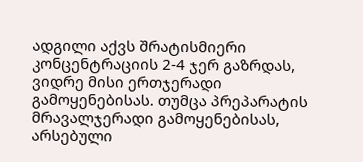ადგილი აქვს შრატისმიერი კონცენტრაციის 2-4 ჯერ გაზრდას, ვიდრე მისი ერთჯერადი გამოყენებისას. თუმცა პრეპარატის მრავალჯერადი გამოყენებისას, არსებული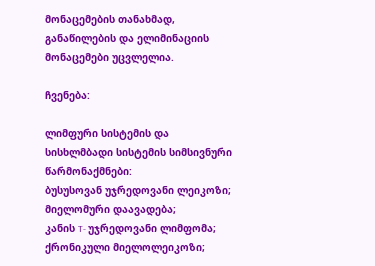მონაცემების თანახმად, განაწილების და ელიმინაციის მონაცემები უცვლელია.

ჩვენება:

ლიმფური სისტემის და სისხლმბადი სისტემის სიმსივნური წარმონაქმნები:
ბუსუსოვან უჯრედოვანი ლეიკოზი;
მიელომური დაავადება;
კანის T- უჯრედოვანი ლიმფომა;
ქრონიკული მიელოლეიკოზი;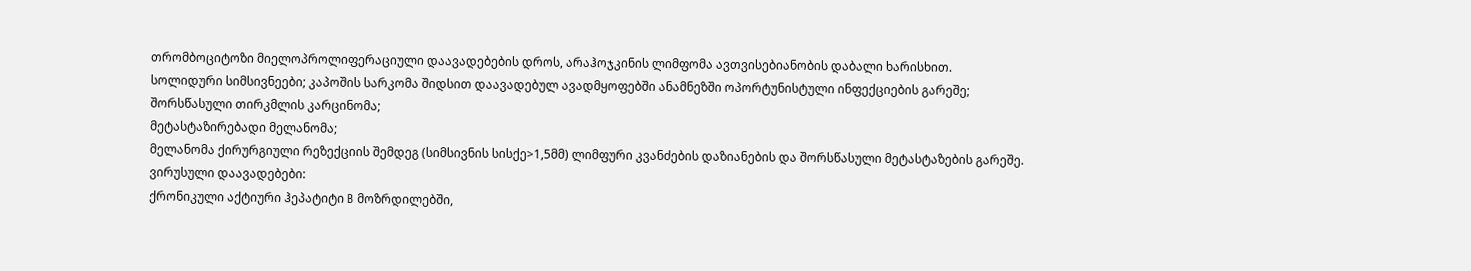თრომბოციტოზი მიელოპროლიფერაციული დაავადებების დროს, არაჰოჯკინის ლიმფომა ავთვისებიანობის დაბალი ხარისხით.
სოლიდური სიმსივნეები; კაპოშის სარკომა შიდსით დაავადებულ ავადმყოფებში ანამნეზში ოპორტუნისტული ინფექციების გარეშე;
შორსწასული თირკმლის კარცინომა;
მეტასტაზირებადი მელანომა;
მელანომა ქირურგიული რეზექციის შემდეგ (სიმსივნის სისქე>1,5მმ) ლიმფური კვანძების დაზიანების და შორსწასული მეტასტაზების გარეშე.
ვირუსული დაავადებები:
ქრონიკული აქტიური ჰეპატიტი B მოზრდილებში,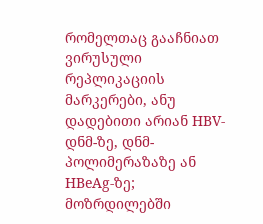რომელთაც გააჩნიათ ვირუსული რეპლიკაციის მარკერები, ანუ დადებითი არიან HBV-დნმ-ზე, დნმ-პოლიმერაზაზე ან HBeAg-ზე;
მოზრდილებში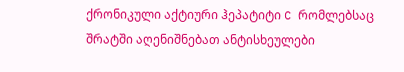ქრონიკული აქტიური ჰეპატიტი C რომლებსაც შრატში აღენიშნებათ ანტისხეულები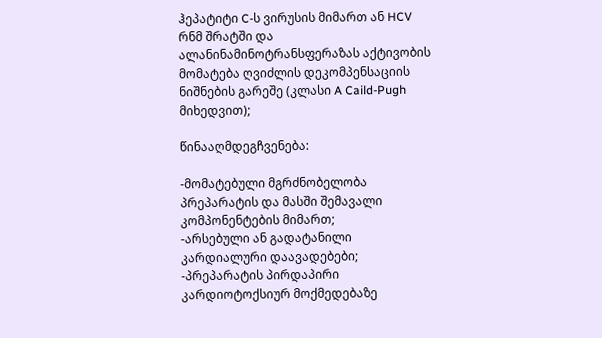ჰეპატიტი C-ს ვირუსის მიმართ ან HCV რნმ შრატში და ალანინამინოტრანსფერაზას აქტივობის მომატება ღვიძლის დეკომპენსაციის ნიშნების გარეშე (კლასი A Caild-Pugh მიხედვით);

წინააღმდეგჩვენება:

-მომატებული მგრძნობელობა პრეპარატის და მასში შემავალი კომპონენტების მიმართ;
-არსებული ან გადატანილი კარდიალური დაავადებები;
-პრეპარატის პირდაპირი კარდიოტოქსიურ მოქმედებაზე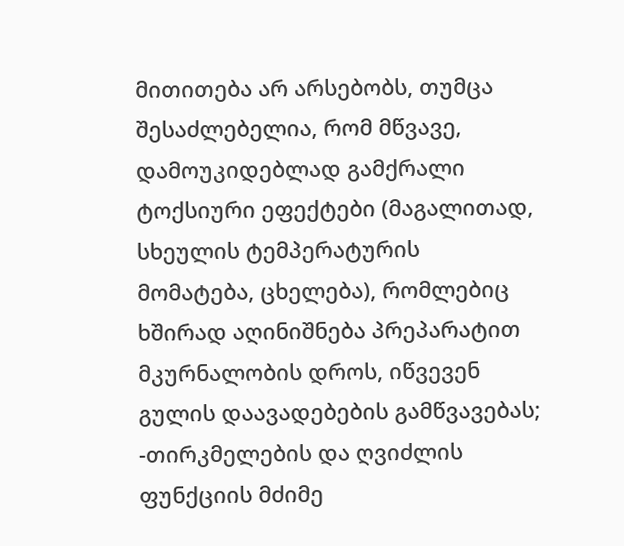მითითება არ არსებობს, თუმცა შესაძლებელია, რომ მწვავე, დამოუკიდებლად გამქრალი ტოქსიური ეფექტები (მაგალითად, სხეულის ტემპერატურის მომატება, ცხელება), რომლებიც ხშირად აღინიშნება პრეპარატით მკურნალობის დროს, იწვევენ გულის დაავადებების გამწვავებას;
-თირკმელების და ღვიძლის ფუნქციის მძიმე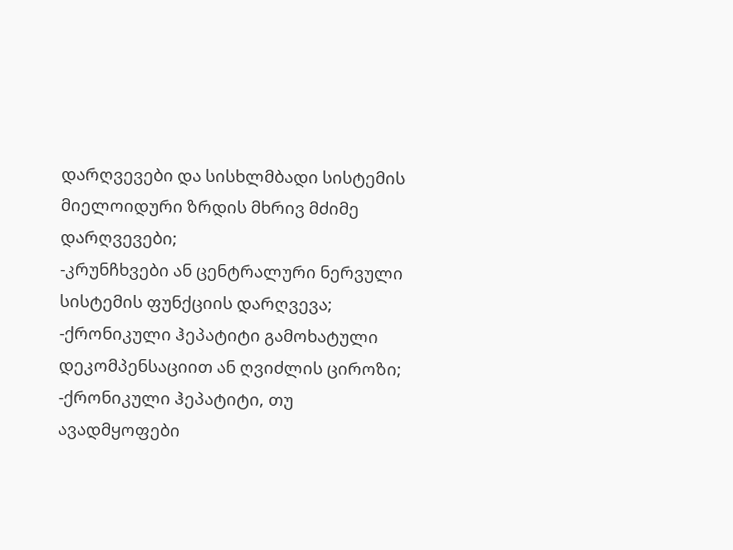დარღვევები და სისხლმბადი სისტემის მიელოიდური ზრდის მხრივ მძიმე დარღვევები;
-კრუნჩხვები ან ცენტრალური ნერვული სისტემის ფუნქციის დარღვევა;
-ქრონიკული ჰეპატიტი გამოხატული დეკომპენსაციით ან ღვიძლის ციროზი;
-ქრონიკული ჰეპატიტი, თუ ავადმყოფები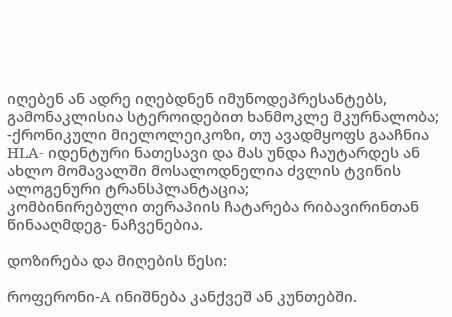იღებენ ან ადრე იღებდნენ იმუნოდეპრესანტებს, გამონაკლისია სტეროიდებით ხანმოკლე მკურნალობა;
-ქრონიკული მიელოლეიკოზი, თუ ავადმყოფს გააჩნია HLA- იდენტური ნათესავი და მას უნდა ჩაუტარდეს ან ახლო მომავალში მოსალოდნელია ძვლის ტვინის ალოგენური ტრანსპლანტაცია;
კომბინირებული თერაპიის ჩატარება რიბავირინთან წინააღმდეგ- ნაჩვენებია.

დოზირება და მიღების წესი:

როფერონი-A ინიშნება კანქვეშ ან კუნთებში.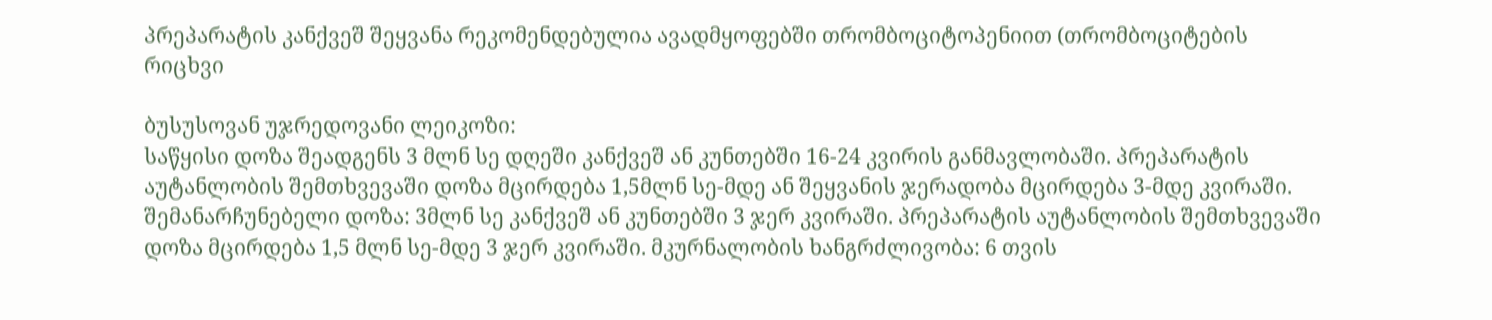პრეპარატის კანქვეშ შეყვანა რეკომენდებულია ავადმყოფებში თრომბოციტოპენიით (თრომბოციტების რიცხვი

ბუსუსოვან უჯრედოვანი ლეიკოზი:
საწყისი დოზა შეადგენს 3 მლნ სე დღეში კანქვეშ ან კუნთებში 16-24 კვირის განმავლობაში. პრეპარატის აუტანლობის შემთხვევაში დოზა მცირდება 1,5მლნ სე-მდე ან შეყვანის ჯერადობა მცირდება 3-მდე კვირაში. შემანარჩუნებელი დოზა: 3მლნ სე კანქვეშ ან კუნთებში 3 ჯერ კვირაში. პრეპარატის აუტანლობის შემთხვევაში დოზა მცირდება 1,5 მლნ სე-მდე 3 ჯერ კვირაში. მკურნალობის ხანგრძლივობა: 6 თვის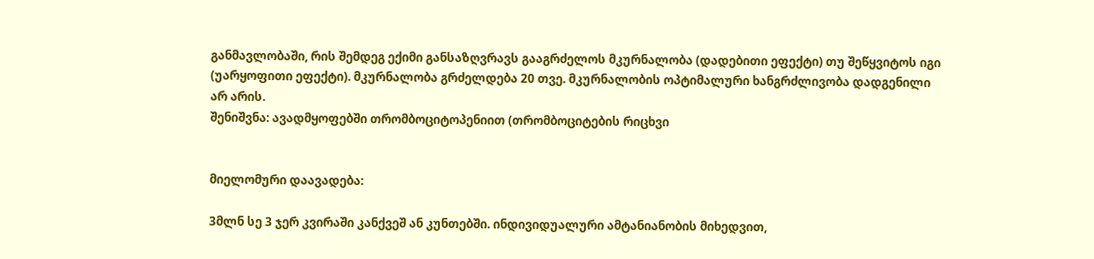განმავლობაში, რის შემდეგ ექიმი განსაზღვრავს გააგრძელოს მკურნალობა (დადებითი ეფექტი) თუ შეწყვიტოს იგი (უარყოფითი ეფექტი). მკურნალობა გრძელდება 20 თვე. მკურნალობის ოპტიმალური ხანგრძლივობა დადგენილი არ არის.
შენიშვნა: ავადმყოფებში თრომბოციტოპენიით (თრომბოციტების რიცხვი


მიელომური დაავადება:

3მლნ სე 3 ჯერ კვირაში კანქვეშ ან კუნთებში. ინდივიდუალური ამტანიანობის მიხედვით,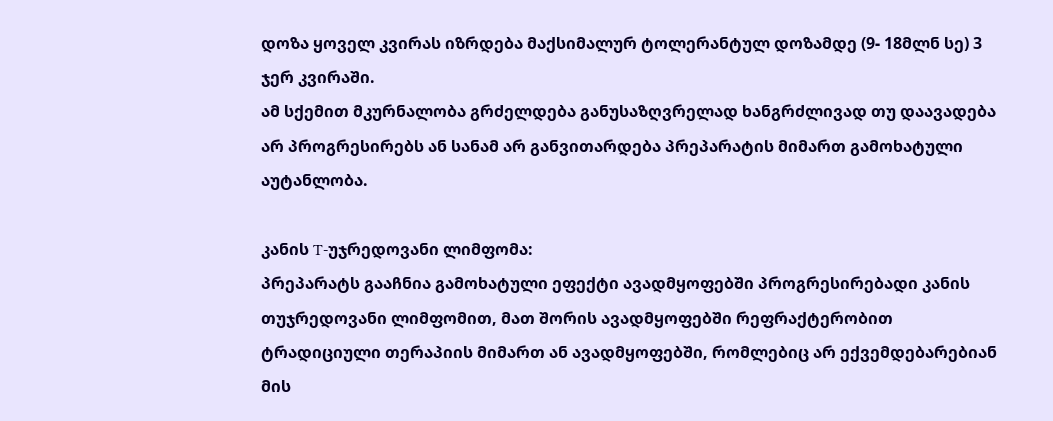დოზა ყოველ კვირას იზრდება მაქსიმალურ ტოლერანტულ დოზამდე (9- 18მლნ სე) 3 ჯერ კვირაში.
ამ სქემით მკურნალობა გრძელდება განუსაზღვრელად ხანგრძლივად თუ დაავადება არ პროგრესირებს ან სანამ არ განვითარდება პრეპარატის მიმართ გამოხატული აუტანლობა.

კანის T-უჯრედოვანი ლიმფომა:
პრეპარატს გააჩნია გამოხატული ეფექტი ავადმყოფებში პროგრესირებადი კანის თუჯრედოვანი ლიმფომით, მათ შორის ავადმყოფებში რეფრაქტერობით ტრადიციული თერაპიის მიმართ ან ავადმყოფებში, რომლებიც არ ექვემდებარებიან მის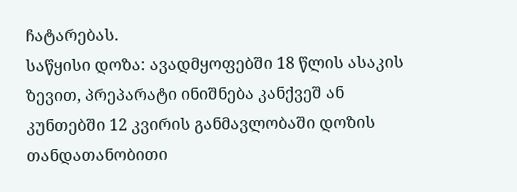ჩატარებას.
საწყისი დოზა: ავადმყოფებში 18 წლის ასაკის ზევით, პრეპარატი ინიშნება კანქვეშ ან კუნთებში 12 კვირის განმავლობაში დოზის თანდათანობითი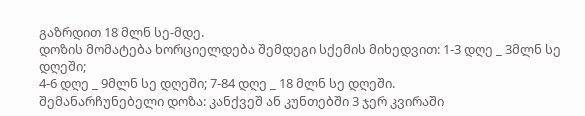გაზრდით 18 მლნ სე-მდე.
დოზის მომატება ხორციელდება შემდეგი სქემის მიხედვით: 1-3 დღე _ 3მლნ სე დღეში;
4-6 დღე _ 9მლნ სე დღეში; 7-84 დღე _ 18 მლნ სე დღეში.
შემანარჩუნებელი დოზა: კანქვეშ ან კუნთებში 3 ჯერ კვირაში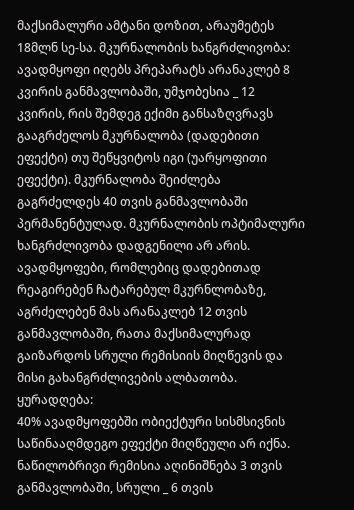მაქსიმალური ამტანი დოზით, არაუმეტეს 18მლნ სე-სა. მკურნალობის ხანგრძლივობა: ავადმყოფი იღებს პრეპარატს არანაკლებ 8 კვირის განმავლობაში, უმჯობესია _ 12 კვირის, რის შემდეგ ექიმი განსაზღვრავს გააგრძელოს მკურნალობა (დადებითი ეფექტი) თუ შეწყვიტოს იგი (უარყოფითი ეფექტი). მკურნალობა შეიძლება გაგრძელდეს 40 თვის განმავლობაში პერმანენტულად. მკურნალობის ოპტიმალური ხანგრძლივობა დადგენილი არ არის. ავადმყოფები, რომლებიც დადებითად რეაგირებენ ჩატარებულ მკურნლობაზე, აგრძელებენ მას არანაკლებ 12 თვის განმავლობაში, რათა მაქსიმალურად გაიზარდოს სრული რემისიის მიღწევის და მისი გახანგრძლივების ალბათობა.
ყურადღება:
40% ავადმყოფებში ობიექტური სისმსივნის საწინააღმდეგო ეფექტი მიღწეული არ იქნა. ნაწილობრივი რემისია აღინიშნება 3 თვის განმავლობაში, სრული _ 6 თვის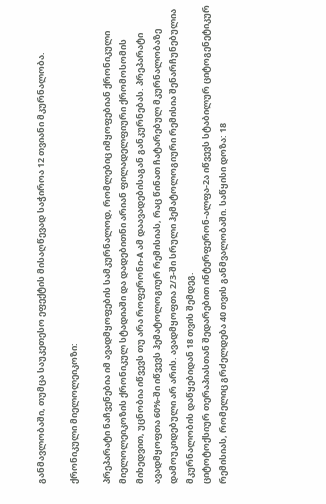განმავლობაში, თუმცა საუკეთესო ეფექტის მისაღწევად საჭიროა 12 თვიანი მკურნალობა.

ქრონიკული მიელოლეიკოზი:

პრეპარატი ნაჩვენებია იმ ავადმყოფების სამკურნალოდ, რომლებიც იმყოფებიან ქრონიკული მიელოლეიკოზის ქრონიკულ სტადიაში და დადებითნი არიან ფილადელფიური ქრომოსომის მიხედვით, უცნობია იწვევს თუ არა როფერონი-A ამ დაავადებისაგან განკურნებას. პრეპარატი ავადმყოფთა 60%-ში იწვევს ჰემატოლოგიურ რემისიას, რაც წინათ ჩატარებულ მკურნალობაზე დამოუკიდებული არ არის. ავადმყოფთა 2/3-ში სრული ჰემატოლოგიური რემისია შენარჩუნებულია მკურნალობის დაწყებიდან 18 თვის შემდეგ.
ციტოტოქსიურ თერაპიასთან შედარებით ინტერფერონ-ალფა-2ა იწვევს სტაბილურ ციტოგენეტიკურ რემისიას, რომელიც გრძელდება 40 თვის განმვალობაში. საწყისი დოზა: 18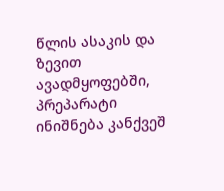წლის ასაკის და ზევით ავადმყოფებში, პრეპარატი ინიშნება კანქვეშ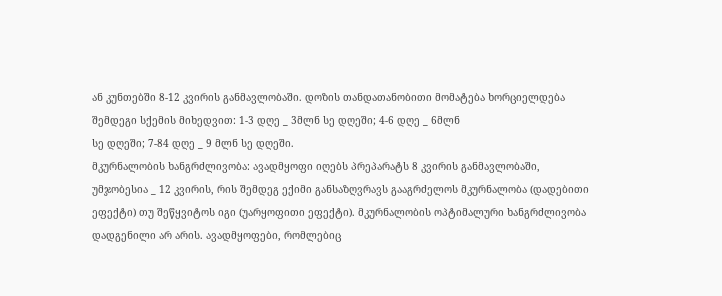ან კუნთებში 8-12 კვირის განმავლობაში. დოზის თანდათანობითი მომატება ხორციელდება შემდეგი სქემის მიხედვით: 1-3 დღე _ 3მლნ სე დღეში; 4-6 დღე _ 6მლნ
სე დღეში; 7-84 დღე _ 9 მლნ სე დღეში.
მკურნალობის ხანგრძლივობა: ავადმყოფი იღებს პრეპარატს 8 კვირის განმავლობაში, უმჯობესია _ 12 კვირის, რის შემდეგ ექიმი განსაზღვრავს გააგრძელოს მკურნალობა (დადებითი ეფექტი) თუ შეწყვიტოს იგი (უარყოფითი ეფექტი). მკურნალობის ოპტიმალური ხანგრძლივობა დადგენილი არ არის. ავადმყოფები, რომლებიც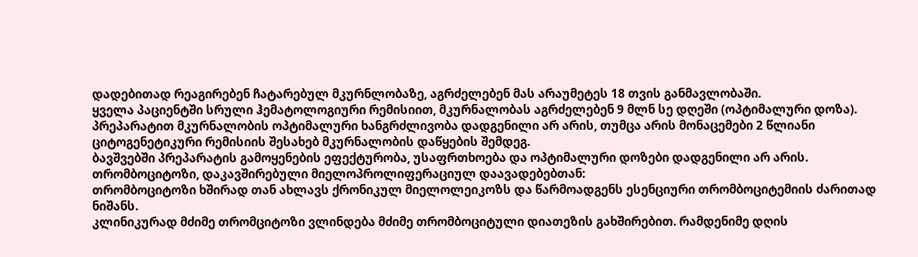დადებითად რეაგირებენ ჩატარებულ მკურნლობაზე, აგრძელებენ მას არაუმეტეს 18 თვის განმავლობაში.
ყველა პაციენტში სრული ჰემატოლოგიური რემისიით, მკურნალობას აგრძელებენ 9 მლნ სე დღეში (ოპტიმალური დოზა).
პრეპარატით მკურნალობის ოპტიმალური ხანგრძლივობა დადგენილი არ არის, თუმცა არის მონაცემები 2 წლიანი ციტოგენეტიკური რემისიის შესახებ მკურნალობის დაწყების შემდეგ.
ბავშვებში პრეპარატის გამოყენების ეფექტურობა, უსაფრთხოება და ოპტიმალური დოზები დადგენილი არ არის.
თრომბოციტოზი, დაკავშირებული მიელოპროლიფერაციულ დაავადებებთან:
თრომბოციტოზი ხშირად თან ახლავს ქრონიკულ მიელოლეიკოზს და წარმოადგენს ესენციური თრომბოციტემიის ძარითად ნიშანს.
კლინიკურად მძიმე თრომციტოზი ვლინდება მძიმე თრომბოციტული დიათეზის გახშირებით. რამდენიმე დღის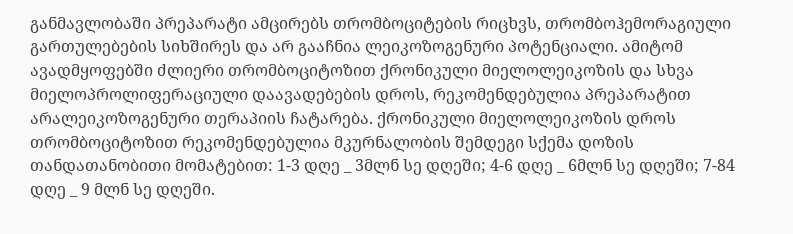განმავლობაში პრეპარატი ამცირებს თრომბოციტების რიცხვს, თრომბოჰემორაგიული გართულებების სიხშირეს და არ გააჩნია ლეიკოზოგენური პოტენციალი. ამიტომ ავადმყოფებში ძლიერი თრომბოციტოზით ქრონიკული მიელოლეიკოზის და სხვა მიელოპროლიფერაციული დაავადებების დროს, რეკომენდებულია პრეპარატით არალეიკოზოგენური თერაპიის ჩატარება. ქრონიკული მიელოლეიკოზის დროს თრომბოციტოზით რეკომენდებულია მკურნალობის შემდეგი სქემა დოზის თანდათანობითი მომატებით: 1-3 დღე _ 3მლნ სე დღეში; 4-6 დღე _ 6მლნ სე დღეში; 7-84 დღე _ 9 მლნ სე დღეში.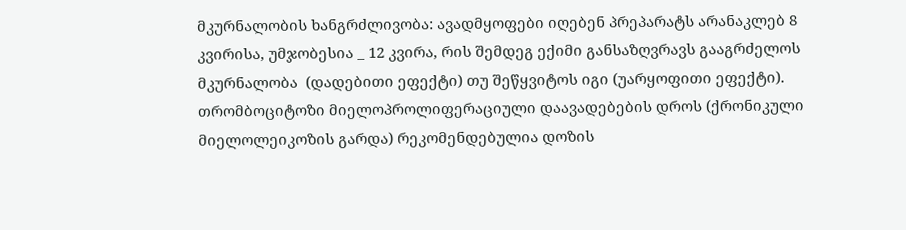მკურნალობის ხანგრძლივობა: ავადმყოფები იღებენ პრეპარატს არანაკლებ 8 კვირისა, უმჯობესია _ 12 კვირა, რის შემდეგ ექიმი განსაზღვრავს გააგრძელოს მკურნალობა  (დადებითი ეფექტი) თუ შეწყვიტოს იგი (უარყოფითი ეფექტი). თრომბოციტოზი მიელოპროლიფერაციული დაავადებების დროს (ქრონიკული მიელოლეიკოზის გარდა) რეკომენდებულია დოზის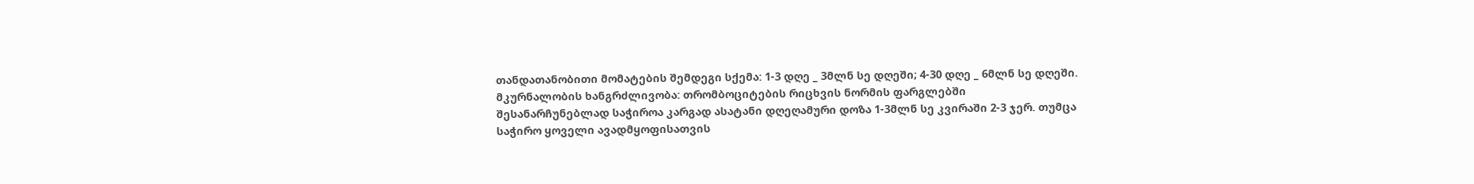თანდათანობითი მომატების შემდეგი სქემა: 1-3 დღე _ 3მლნ სე დღეში; 4-30 დღე _ 6მლნ სე დღეში.
მკურნალობის ხანგრძლივობა: თრომბოციტების რიცხვის ნორმის ფარგლებში  შესანარჩუნებლად საჭიროა კარგად ასატანი დღეღამური დოზა 1-3მლნ სე კვირაში 2-3 ჯერ. თუმცა საჭირო ყოველი ავადმყოფისათვის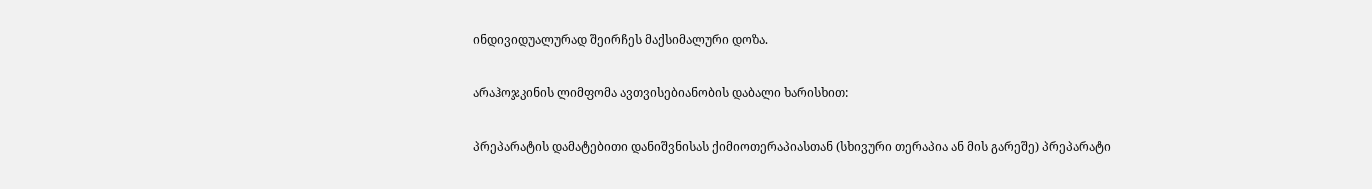ინდივიდუალურად შეირჩეს მაქსიმალური დოზა.

არაჰოჯკინის ლიმფომა ავთვისებიანობის დაბალი ხარისხით:

პრეპარატის დამატებითი დანიშვნისას ქიმიოთერაპიასთან (სხივური თერაპია ან მის გარეშე) პრეპარატი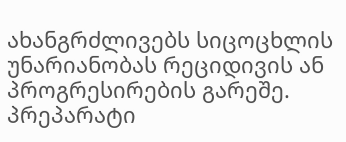ახანგრძლივებს სიცოცხლის უნარიანობას რეციდივის ან პროგრესირების გარეშე. პრეპარატი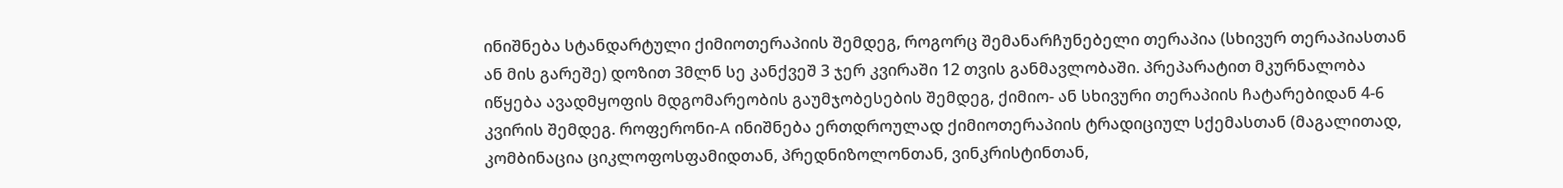ინიშნება სტანდარტული ქიმიოთერაპიის შემდეგ, როგორც შემანარჩუნებელი თერაპია (სხივურ თერაპიასთან ან მის გარეშე) დოზით 3მლნ სე კანქვეშ 3 ჯერ კვირაში 12 თვის განმავლობაში. პრეპარატით მკურნალობა იწყება ავადმყოფის მდგომარეობის გაუმჯობესების შემდეგ, ქიმიო- ან სხივური თერაპიის ჩატარებიდან 4-6 კვირის შემდეგ. როფერონი-A ინიშნება ერთდროულად ქიმიოთერაპიის ტრადიციულ სქემასთან (მაგალითად, კომბინაცია ციკლოფოსფამიდთან, პრედნიზოლონთან, ვინკრისტინთან,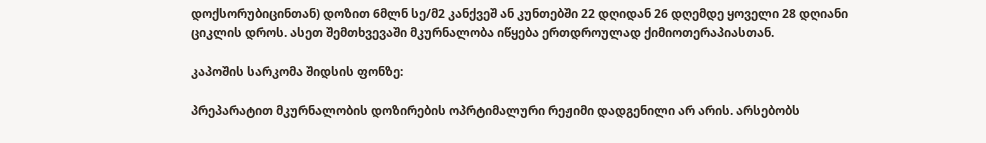დოქსორუბიცინთან) დოზით 6მლნ სე/მ2 კანქვეშ ან კუნთებში 22 დღიდან 26 დღემდე ყოველი 28 დღიანი ციკლის დროს. ასეთ შემთხვევაში მკურნალობა იწყება ერთდროულად ქიმიოთერაპიასთან.

კაპოშის სარკომა შიდსის ფონზე:

პრეპარატით მკურნალობის დოზირების ოპრტიმალური რეჟიმი დადგენილი არ არის. არსებობს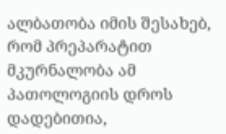ალბათობა იმის შესახებ, რომ პრეპარატით მკურნალობა ამ პათოლოგიის დროს დადებითია,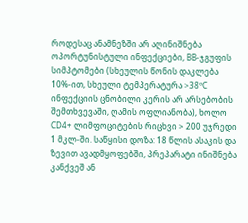როდესაც ანამნეზში არ აღინიშნება ოპორტუნისტული ინფექციები, BB-ჯგუფის სიმპტომები (სხეულის წონის დაკლება 10%-ით, სხეული ტემპერატურა >38ºC ინფექციის ცნობილი კერის არ არსებობის შემთხვევაში, ღამის ოფლიანობა), ხოლო CD4+ ლიმფოციტების რიცხვი > 200 უჯრედი 1 მკლ-ში. საწყისი დოზა: 18 წლის ასაკის და ზევით ავადმყოფებში, პრეპარატი ინიშნება
კანქვეშ ან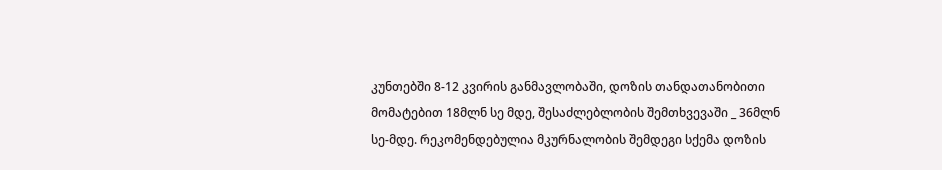კუნთებში 8-12 კვირის განმავლობაში, დოზის თანდათანობითი მომატებით 18მლნ სე მდე, შესაძლებლობის შემთხვევაში _ 36მლნ სე-მდე. რეკომენდებულია მკურნალობის შემდეგი სქემა დოზის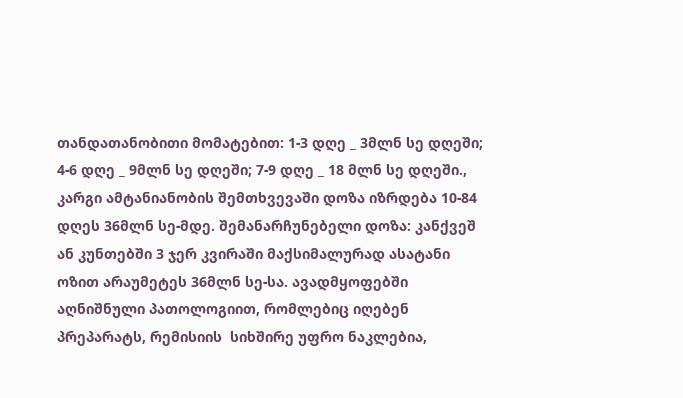თანდათანობითი მომატებით: 1-3 დღე _ 3მლნ სე დღეში; 4-6 დღე _ 9მლნ სე დღეში; 7-9 დღე _ 18 მლნ სე დღეში., კარგი ამტანიანობის შემთხვევაში დოზა იზრდება 10-84 დღეს 36მლნ სე-მდე. შემანარჩუნებელი დოზა: კანქვეშ ან კუნთებში 3 ჯერ კვირაში მაქსიმალურად ასატანი ოზით არაუმეტეს 36მლნ სე-სა. ავადმყოფებში აღნიშნული პათოლოგიით, რომლებიც იღებენ პრეპარატს, რემისიის  სიხშირე უფრო ნაკლებია,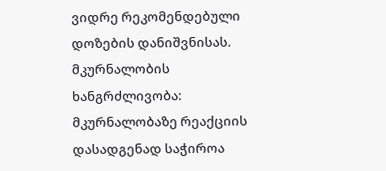ვიდრე რეკომენდებული დოზების დანიშვნისას. მკურნალობის ხანგრძლივობა: მკურნალობაზე რეაქციის დასადგენად საჭიროა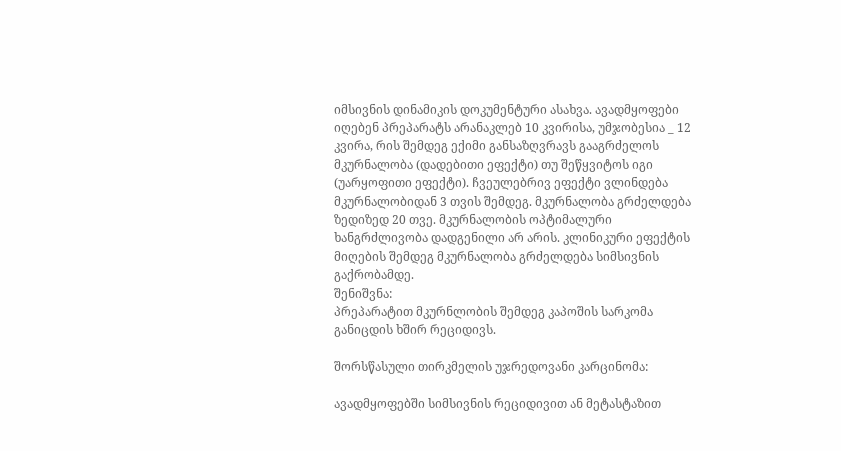იმსივნის დინამიკის დოკუმენტური ასახვა. ავადმყოფები იღებენ პრეპარატს არანაკლებ 10 კვირისა, უმჯობესია _ 12 კვირა, რის შემდეგ ექიმი განსაზღვრავს გააგრძელოს მკურნალობა (დადებითი ეფექტი) თუ შეწყვიტოს იგი (უარყოფითი ეფექტი). ჩვეულებრივ ეფექტი ვლინდება მკურნალობიდან 3 თვის შემდეგ. მკურნალობა გრძელდება ზედიზედ 20 თვე. მკურნალობის ოპტიმალური ხანგრძლივობა დადგენილი არ არის. კლინიკური ეფექტის მიღების შემდეგ მკურნალობა გრძელდება სიმსივნის გაქრობამდე.
შენიშვნა:
პრეპარატით მკურნლობის შემდეგ კაპოშის სარკომა განიცდის ხშირ რეციდივს.

შორსწასული თირკმელის უჯრედოვანი კარცინომა:

ავადმყოფებში სიმსივნის რეციდივით ან მეტასტაზით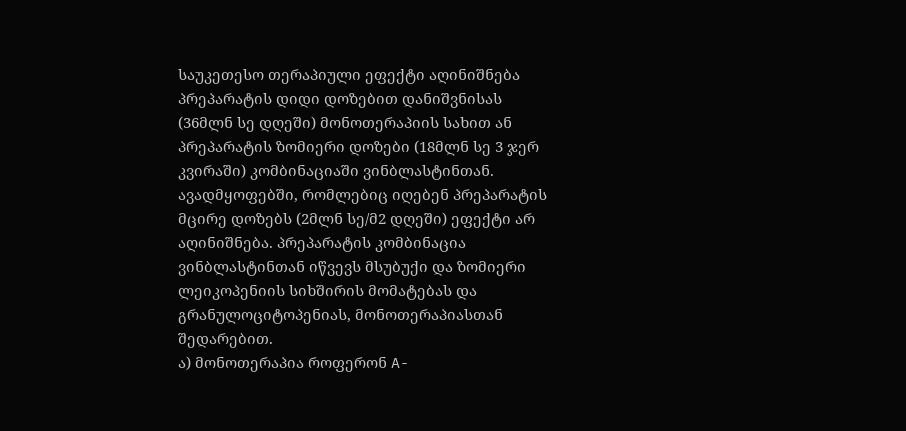საუკეთესო თერაპიული ეფექტი აღინიშნება პრეპარატის დიდი დოზებით დანიშვნისას (36მლნ სე დღეში) მონოთერაპიის სახით ან პრეპარატის ზომიერი დოზები (18მლნ სე 3 ჯერ კვირაში) კომბინაციაში ვინბლასტინთან. ავადმყოფებში, რომლებიც იღებენ პრეპარატის მცირე დოზებს (2მლნ სე/მ2 დღეში) ეფექტი არ აღინიშნება. პრეპარატის კომბინაცია ვინბლასტინთან იწვევს მსუბუქი და ზომიერი ლეიკოპენიის სიხშირის მომატებას და გრანულოციტოპენიას, მონოთერაპიასთან შედარებით.
ა) მონოთერაპია როფერონ A-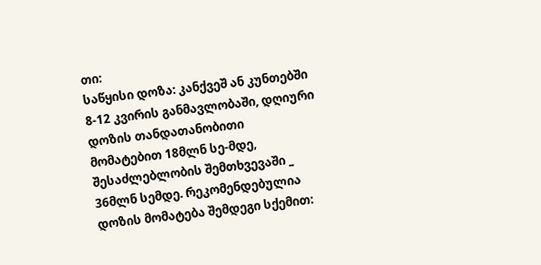თი:
საწყისი დოზა: კანქვეშ ან კუნთებში 8-12 კვირის განმავლობაში, დღიური დოზის თანდათანობითი მომატებით 18მლნ სე-მდე, შესაძლებლობის შემთხვევაში _ 36მლნ სემდე. რეკომენდებულია დოზის მომატება შემდეგი სქემით: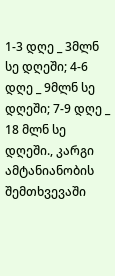1-3 დღე _ 3მლნ სე დღეში; 4-6 დღე _ 9მლნ სე დღეში; 7-9 დღე _ 18 მლნ სე დღეში., კარგი ამტანიანობის შემთხვევაში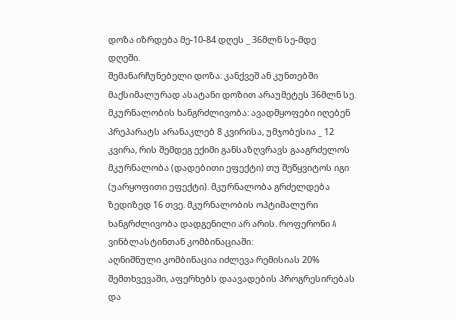დოზა იზრდება მე-10-84 დღეს _ 36მლნ სე-მდე
დღეში.
შემანარჩუნებელი დოზა: კანქვეშ ან კუნთებში მაქსიმალურად ასატანი დოზით არაუმეტეს 36მლნ სე.
მკურნალობის ხანგრძლივობა: ავადმყოფები იღებენ პრეპარატს არანაკლებ 8 კვირისა, უმჯობესია _ 12 კვირა, რის შემდეგ ექიმი განსაზღვრავს გააგრძელოს მკურნალობა (დადებითი ეფექტი) თუ შეწყვიტოს იგი (უარყოფითი ეფექტი). მკურნალობა გრძელდება ზედიზედ 16 თვე. მკურნალობის ოპტიმალური ხანგრძლივობა დადგენილი არ არის. როფერონი A ვინბლასტინთან კომბინაციაში:
აღნიშნული კომბინაცია იძლევა რემისიას 20% შემთხვევაში, აფერხებს დაავადების პროგრესირებას და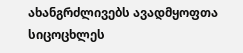ახანგრძლივებს ავადმყოფთა სიცოცხლეს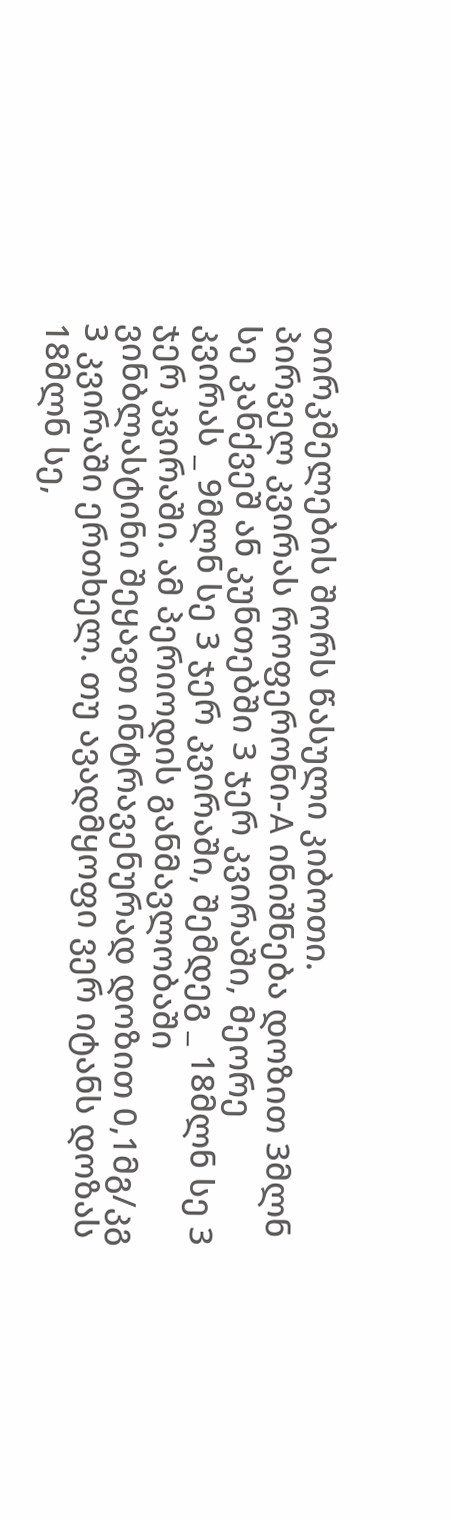თირკმელების შორს წასული კიბოთი.
პირველ კვირას როფერონი-A ინიშნება დოზით 3მლნ სე კანქვეშ ან კუნთებში 3 ჯერ კვირაში, მეორე კვირას _ 9მლნ სე 3 ჯერ კვირაში, შემდეგ _ 18მლნ სე 3 ჯერ კვირაში. ამ პერიოდის განმავლობაში ვინბლასტინი შეყავთ ინტრავენურად დოზით 0,1მგ/კგ 3 კვირაში ერთხელ. თუ ავადმყოფი ვერ იტანს დოზას 18მლნ სე,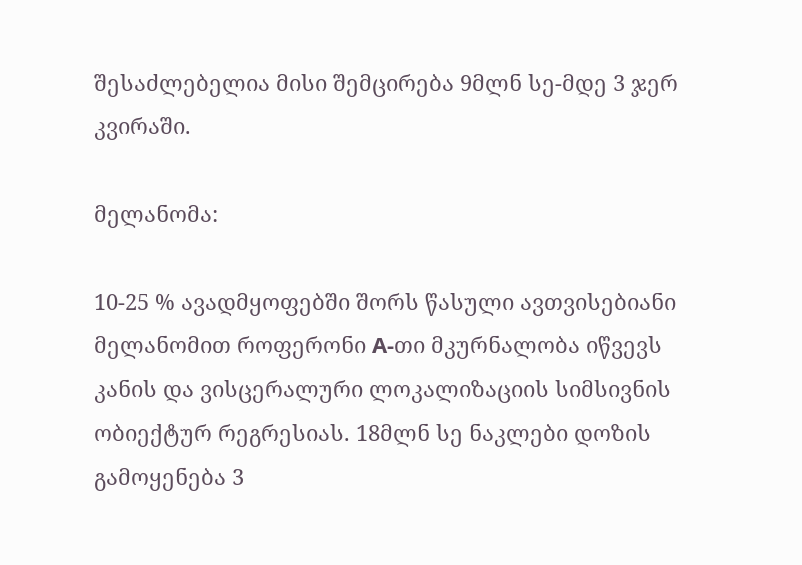შესაძლებელია მისი შემცირება 9მლნ სე-მდე 3 ჯერ კვირაში.

მელანომა:

10-25 % ავადმყოფებში შორს წასული ავთვისებიანი მელანომით როფერონი A-თი მკურნალობა იწვევს კანის და ვისცერალური ლოკალიზაციის სიმსივნის ობიექტურ რეგრესიას. 18მლნ სე ნაკლები დოზის გამოყენება 3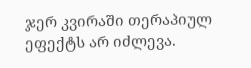ჯერ კვირაში თერაპიულ ეფექტს არ იძლევა.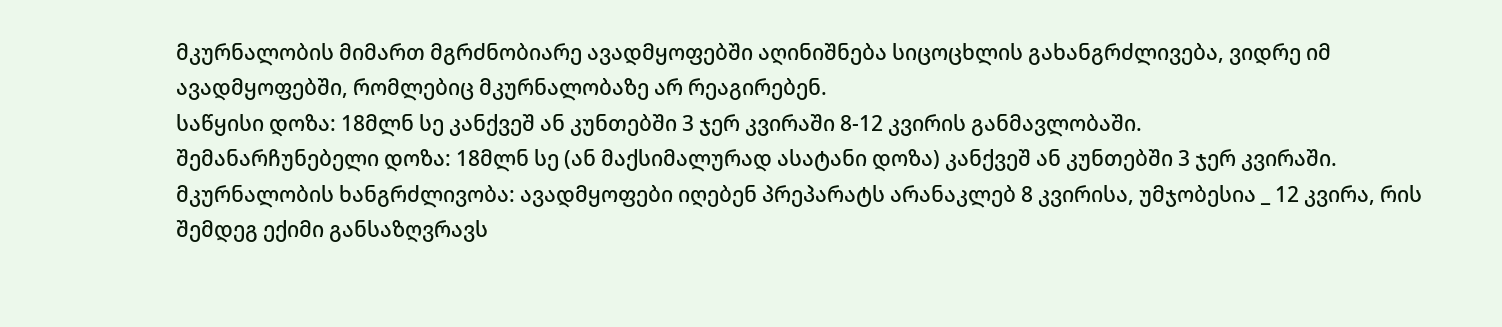მკურნალობის მიმართ მგრძნობიარე ავადმყოფებში აღინიშნება სიცოცხლის გახანგრძლივება, ვიდრე იმ ავადმყოფებში, რომლებიც მკურნალობაზე არ რეაგირებენ.
საწყისი დოზა: 18მლნ სე კანქვეშ ან კუნთებში 3 ჯერ კვირაში 8-12 კვირის განმავლობაში.
შემანარჩუნებელი დოზა: 18მლნ სე (ან მაქსიმალურად ასატანი დოზა) კანქვეშ ან კუნთებში 3 ჯერ კვირაში.
მკურნალობის ხანგრძლივობა: ავადმყოფები იღებენ პრეპარატს არანაკლებ 8 კვირისა, უმჯობესია _ 12 კვირა, რის შემდეგ ექიმი განსაზღვრავს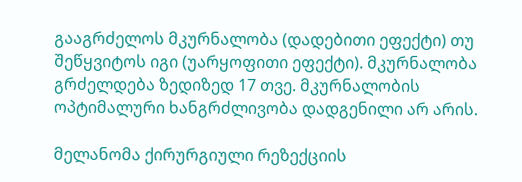გააგრძელოს მკურნალობა (დადებითი ეფექტი) თუ შეწყვიტოს იგი (უარყოფითი ეფექტი). მკურნალობა გრძელდება ზედიზედ 17 თვე. მკურნალობის ოპტიმალური ხანგრძლივობა დადგენილი არ არის.

მელანომა ქირურგიული რეზექციის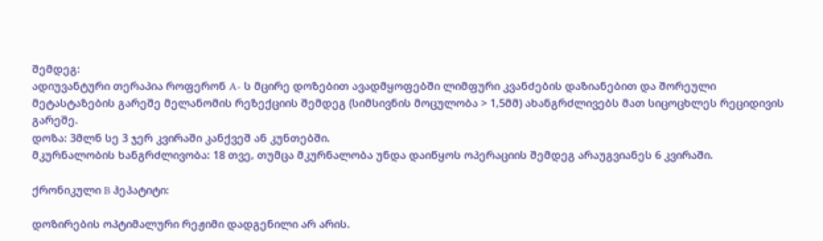შემდეგ:
ადიუვანტური თერაპია როფერონ A- ს მცირე დოზებით ავადმყოფებში ლიმფური კვანძების დაზიანებით და შორეული მეტასტაზების გარეშე მელანომის რეზექციის შემდეგ (სიმსივნის მოცულობა > 1,5მმ) ახანგრძლივებს მათ სიცოცხლეს რეციდივის გარეშე.
დოზა: 3მლნ სე 3 ჯერ კვირაში კანქვეშ ან კუნთებში.
მკურნალობის ხანგრძლივობა: 18 თვე, თუმცა მკურნალობა უნდა დაიწყოს ოპერაციის შემდეგ არაუგვიანეს 6 კვირაში.

ქრონიკული B ჰეპატიტი:

დოზირების ოპტიმალური რეჟიმი დადგენილი არ არის.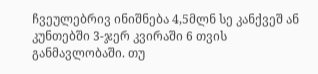ჩვეულებრივ ინიშნება 4,5მლნ სე კანქვეშ ან კუნთებში 3-ჯერ კვირაში 6 თვის
განმავლობაში. თუ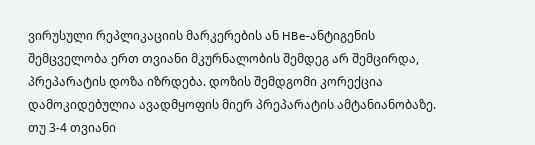ვირუსული რეპლიკაციის მარკერების ან HBe-ანტიგენის შემცველობა ერთ თვიანი მკურნალობის შემდეგ არ შემცირდა, პრეპარატის დოზა იზრდება. დოზის შემდგომი კორექცია დამოკიდებულია ავადმყოფის მიერ პრეპარატის ამტანიანობაზე. თუ 3-4 თვიანი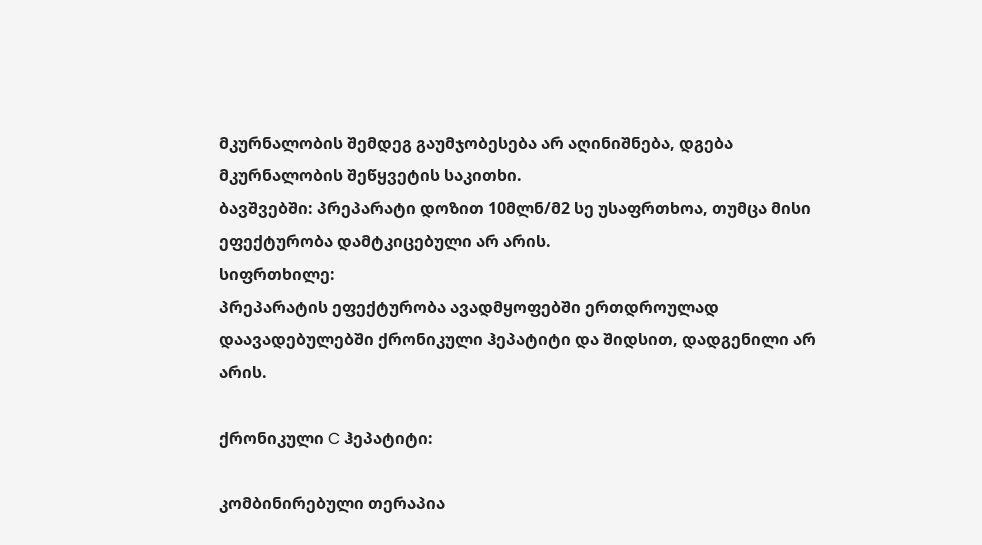მკურნალობის შემდეგ გაუმჯობესება არ აღინიშნება, დგება მკურნალობის შეწყვეტის საკითხი.
ბავშვებში: პრეპარატი დოზით 10მლნ/მ2 სე უსაფრთხოა, თუმცა მისი ეფექტურობა დამტკიცებული არ არის.
სიფრთხილე:
პრეპარატის ეფექტურობა ავადმყოფებში ერთდროულად დაავადებულებში ქრონიკული ჰეპატიტი და შიდსით, დადგენილი არ არის.

ქრონიკული C ჰეპატიტი:

კომბინირებული თერაპია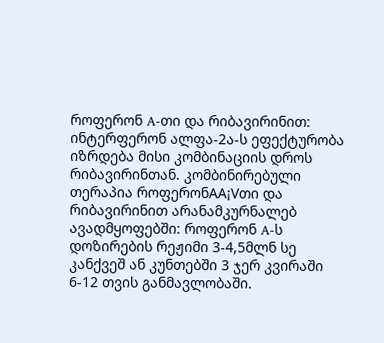როფერონ A-თი და რიბავირინით: ინტერფერონ ალფა-2ა-ს ეფექტურობა იზრდება მისი კომბინაციის დროს
რიბავირინთან. კომბინირებული თერაპია როფერონAA¡Vთი და რიბავირინით არანამკურნალებ ავადმყოფებში: როფერონ A-ს დოზირების რეჟიმი 3-4,5მლნ სე კანქვეშ ან კუნთებში 3 ჯერ კვირაში 6-12 თვის განმავლობაში.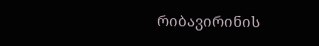რიბავირინის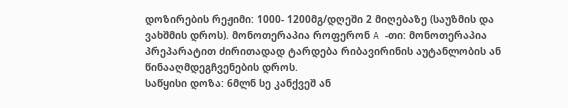დოზირების რეჟიმი: 1000- 1200მგ/დღეში 2 მიღებაზე (საუზმის და ვახშმის დროს). მონოთერაპია როფერონ A -თი: მონოთერაპია პრეპარატით ძირითადად ტარდება რიბავირინის აუტანლობის ან წინააღმდეგჩვენების დროს.
საწყისი დოზა: 6მლნ სე კანქვეშ ან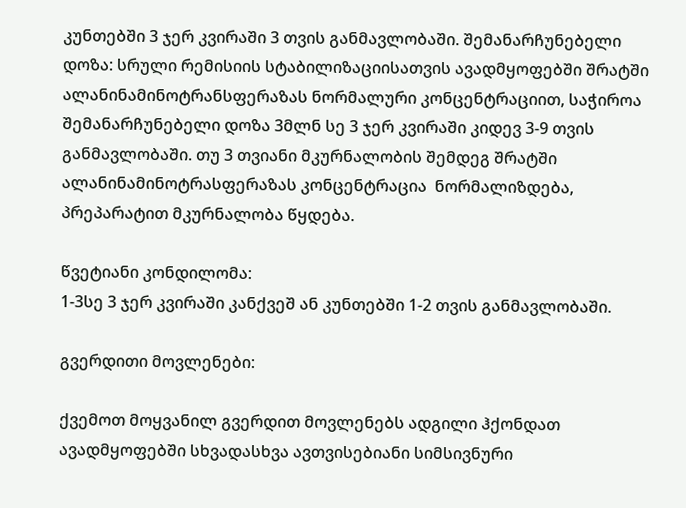კუნთებში 3 ჯერ კვირაში 3 თვის განმავლობაში. შემანარჩუნებელი დოზა: სრული რემისიის სტაბილიზაციისათვის ავადმყოფებში შრატში ალანინამინოტრანსფერაზას ნორმალური კონცენტრაციით, საჭიროა შემანარჩუნებელი დოზა 3მლნ სე 3 ჯერ კვირაში კიდევ 3-9 თვის განმავლობაში. თუ 3 თვიანი მკურნალობის შემდეგ შრატში ალანინამინოტრასფერაზას კონცენტრაცია  ნორმალიზდება, პრეპარატით მკურნალობა წყდება.

წვეტიანი კონდილომა:
1-3სე 3 ჯერ კვირაში კანქვეშ ან კუნთებში 1-2 თვის განმავლობაში.

გვერდითი მოვლენები:

ქვემოთ მოყვანილ გვერდით მოვლენებს ადგილი ჰქონდათ ავადმყოფებში სხვადასხვა ავთვისებიანი სიმსივნური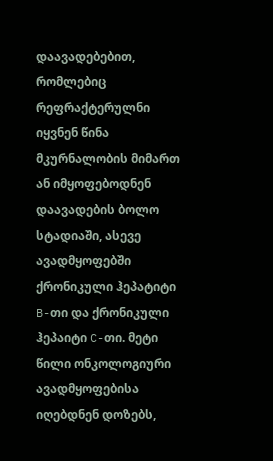დაავადებებით, რომლებიც რეფრაქტერულნი იყვნენ წინა მკურნალობის მიმართ ან იმყოფებოდნენ დაავადების ბოლო სტადიაში, ასევე ავადმყოფებში ქრონიკული ჰეპატიტი B-თი და ქრონიკული ჰეპაიტი C-თი. მეტი წილი ონკოლოგიური ავადმყოფებისა იღებდნენ დოზებს,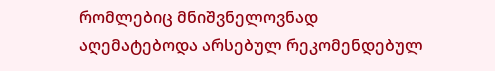რომლებიც მნიშვნელოვნად აღემატებოდა არსებულ რეკომენდებულ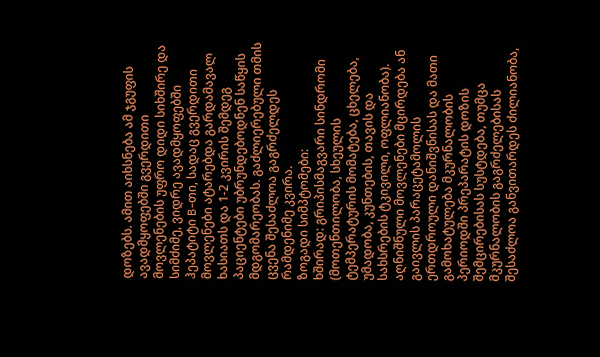დოზებს. ამით აიხსნება ამ ჯგუფის ავადმყოფებში გვერდითი მოვლენების უფრო დიდი სიხშირე და სიმძიმე, ვიდრე ავადმყოფებში ჰეპატიტი B-თი, სადაც გვერდითი მოვლენები ატარებდა გარდამავალ ხასიათს და 1-2 კვირის შემდეგ პაციენტები უბრუნდებოდნენ საწყის მდგომარეობას. გაძლიერებული თმის ცვენა შესაძლოა გაგრძელდეს რამდენიმე კვირა.
ზოგადი სიმპტომები:
ხშირად: გრიპისმაგვარი სინდრომი (მოთენთილობა, სხეულის ტემპერატურის მომატება, ცხელება, უმადობა, კუნთების, თავის და სახსრების ტკივილი, ოფლიანობა). აღნიშნული მოვლენები მცირდება ან გაივლის პარაცეტამოლის ერთდროული დანიშვნისას და მათი გამოხატულება მკურნალობის პერიოდში პრეპარატის დოზის შემცირებისას სუსტდება, თუმცა მკურნალობის გაგრძელებისას შესაძლოა განვითარდეს ძილიანობა,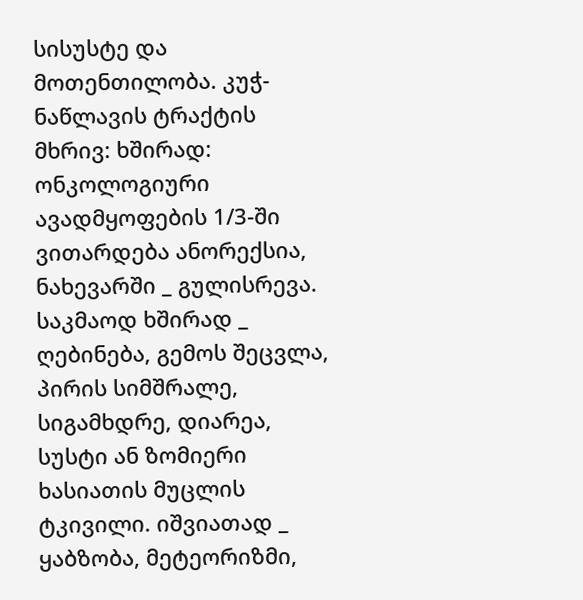სისუსტე და მოთენთილობა. კუჭ-ნაწლავის ტრაქტის მხრივ: ხშირად: ონკოლოგიური ავადმყოფების 1/3-ში ვითარდება ანორექსია, ნახევარში _ გულისრევა. საკმაოდ ხშირად _ ღებინება, გემოს შეცვლა, პირის სიმშრალე, სიგამხდრე, დიარეა, სუსტი ან ზომიერი ხასიათის მუცლის ტკივილი. იშვიათად _ ყაბზობა, მეტეორიზმი,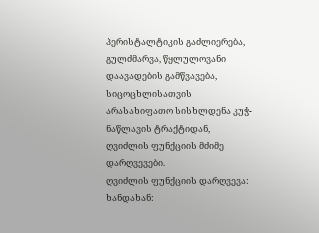პერისტალტიკის გაძლიერება, გულძმარვა, წყლულოვანი დაავადების გამწვავება, სიცოცხლისათვის არასახიფათო სისხლდენა კუჭ-ნაწლავის ტრაქტიდან, ღვიძლის ფუნქციის მძიმე დარღვევები.
ღვიძლის ფუნქციის დარღვევა: ხანდახან: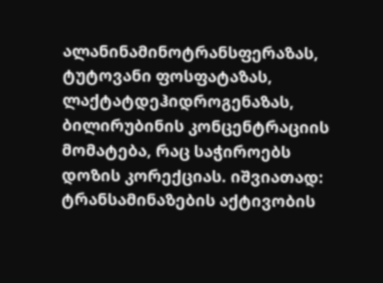ალანინამინოტრანსფერაზას, ტუტოვანი ფოსფატაზას, ლაქტატდეჰიდროგენაზას, ბილირუბინის კონცენტრაციის მომატება, რაც საჭიროებს დოზის კორექციას. იშვიათად: ტრანსამინაზების აქტივობის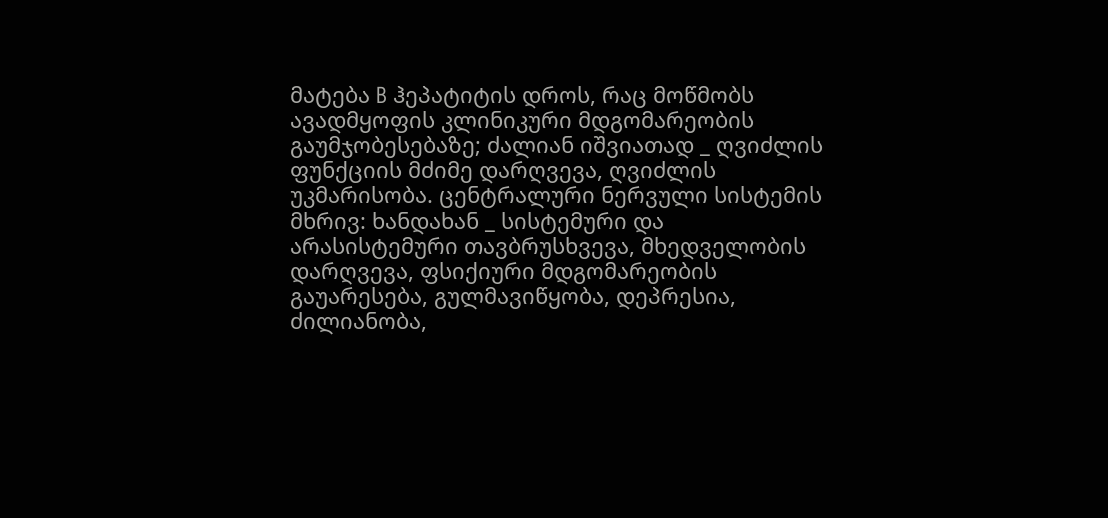მატება B ჰეპატიტის დროს, რაც მოწმობს ავადმყოფის კლინიკური მდგომარეობის გაუმჯობესებაზე; ძალიან იშვიათად _ ღვიძლის ფუნქციის მძიმე დარღვევა, ღვიძლის
უკმარისობა. ცენტრალური ნერვული სისტემის მხრივ: ხანდახან _ სისტემური და არასისტემური თავბრუსხვევა, მხედველობის დარღვევა, ფსიქიური მდგომარეობის გაუარესება, გულმავიწყობა, დეპრესია, ძილიანობა,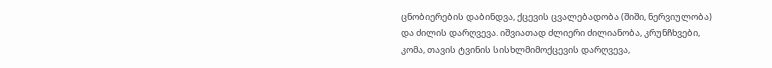ცნობიერების დაბინდვა, ქცევის ცვალებადობა (შიში, ნერვიულობა) და ძილის დარღვევა. იშვიათად ძლიერი ძილიანობა, კრუნჩხვები, კომა, თავის ტვინის სისხლმიმოქცევის დარღვევა,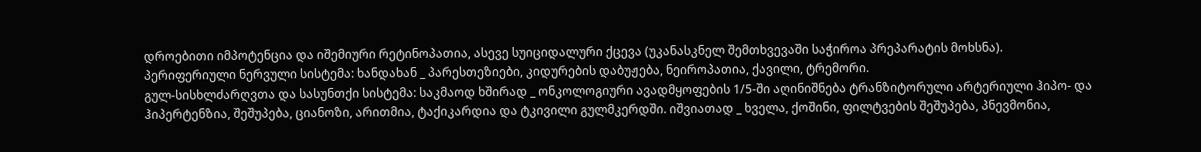დროებითი იმპოტენცია და იშემიური რეტინოპათია, ასევე სუიციდალური ქცევა (უკანასკნელ შემთხვევაში საჭიროა პრეპარატის მოხსნა).
პერიფერიული ნერვული სისტემა: ხანდახან _ პარესთეზიები, კიდურების დაბუჟება, ნეიროპათია, ქავილი, ტრემორი.
გულ-სისხლძარღვთა და სასუნთქი სისტემა: საკმაოდ ხშირად _ ონკოლოგიური ავადმყოფების 1/5-ში აღინიშნება ტრანზიტორული არტერიული ჰიპო- და ჰიპერტენზია, შეშუპება, ციანოზი, არითმია, ტაქიკარდია და ტკივილი გულმკერდში. იშვიათად _ ხველა, ქოშინი, ფილტვების შეშუპება, პნევმონია,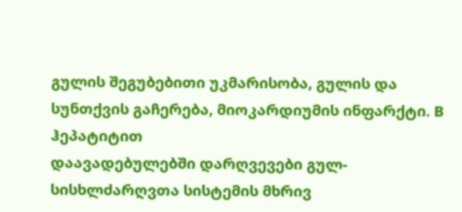გულის შეგუბებითი უკმარისობა, გულის და სუნთქვის გაჩერება, მიოკარდიუმის ინფარქტი. B ჰეპატიტით
დაავადებულებში დარღვევები გულ-სისხლძარღვთა სისტემის მხრივ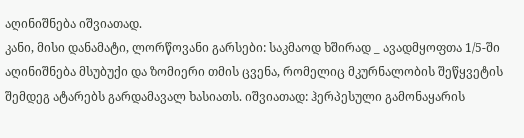აღინიშნება იშვიათად.
კანი, მისი დანამატი, ლორწოვანი გარსები: საკმაოდ ხშირად _ ავადმყოფთა 1/5-ში აღინიშნება მსუბუქი და ზომიერი თმის ცვენა, რომელიც მკურნალობის შეწყვეტის შემდეგ ატარებს გარდამავალ ხასიათს. იშვიათად: ჰერპესული გამონაყარის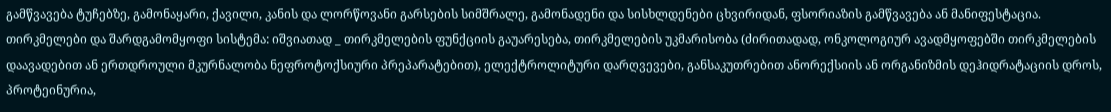გამწვავება ტუჩებზე, გამონაყარი, ქავილი, კანის და ლორწოვანი გარსების სიმშრალე, გამონადენი და სისხლდენები ცხვირიდან, ფსორიაზის გამწვავება ან მანიფესტაცია. თირკმელები და შარდგამომყოფი სისტემა: იშვიათად _ თირკმელების ფუნქციის გაუარესება, თირკმელების უკმარისობა (ძირითადად, ონკოლოგიურ ავადმყოფებში თირკმელების დაავადებით ან ერთდროული მკურნალობა ნეფროტოქსიური პრეპარატებით), ელექტროლიტური დარღვევები, განსაკუთრებით ანორექსიის ან ორგანიზმის დეჰიდრატაციის დროს, პროტეინურია,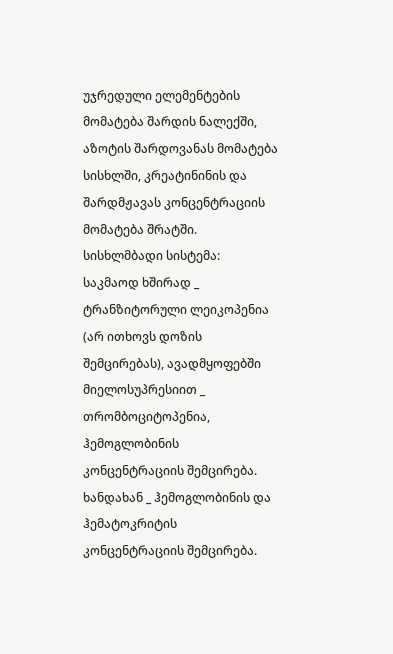უჯრედული ელემენტების მომატება შარდის ნალექში, აზოტის შარდოვანას მომატება სისხლში, კრეატინინის და შარდმჟავას კონცენტრაციის მომატება შრატში.
სისხლმბადი სისტემა: საკმაოდ ხშირად _ ტრანზიტორული ლეიკოპენია (არ ითხოვს დოზის შემცირებას), ავადმყოფებში მიელოსუპრესიით _ თრომბოციტოპენია, ჰემოგლობინის კონცენტრაციის შემცირება. ხანდახან _ ჰემოგლობინის და ჰემატოკრიტის კონცენტრაციის შემცირება.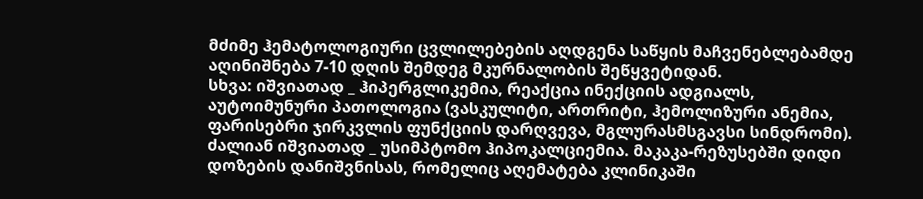მძიმე ჰემატოლოგიური ცვლილებების აღდგენა საწყის მაჩვენებლებამდე აღინიშნება 7-10 დღის შემდეგ მკურნალობის შეწყვეტიდან.
სხვა: იშვიათად _ ჰიპერგლიკემია, რეაქცია ინექციის ადგიალს, აუტოიმუნური პათოლოგია (ვასკულიტი, ართრიტი, ჰემოლიზური ანემია, ფარისებრი ჯირკვლის ფუნქციის დარღვევა, მგლურასმსგავსი სინდრომი). ძალიან იშვიათად _ უსიმპტომო ჰიპოკალციემია. მაკაკა-რეზუსებში დიდი დოზების დანიშვნისას, რომელიც აღემატება კლინიკაში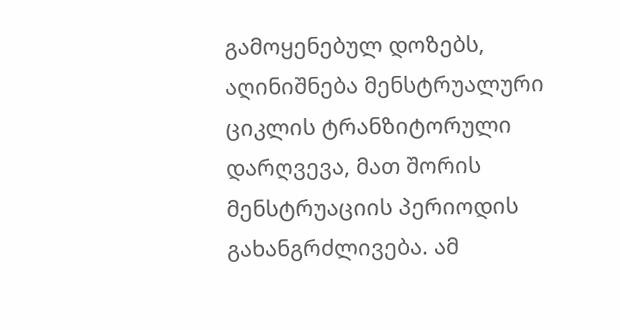გამოყენებულ დოზებს, აღინიშნება მენსტრუალური ციკლის ტრანზიტორული დარღვევა, მათ შორის მენსტრუაციის პერიოდის გახანგრძლივება. ამ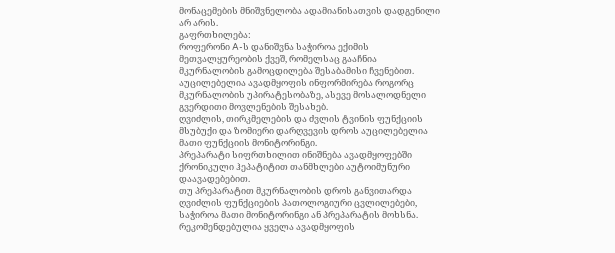მონაცემების მნიშვნელობა ადამიანისათვის დადგენილი არ არის.
გაფრთხილება:
როფერონი A-ს დანიშვნა საჭიროა ექიმის მეთვალყურეობის ქვეშ, რომელსაც გააჩნია მკურნალობის გამოცდილება შესაბამისი ჩვენებით. აუცილებელია ავადმყოფის ინფორმირება როგორც მკურნალობის უპირატესობაზე, ასევე მოსალოდნელი გვერდითი მოვლენების შესახებ.
ღვიძლის, თირკმელების და ძვლის ტვინის ფუნქციის მსუბუქი და ზომიერი დარღვევის დროს აუცილებელია მათი ფუნქციის მონიტორინგი.
პრეპარატი სიფრთხილით ინიშნება ავადმყოფებში ქრონიკული ჰეპატიტით თანმხლები აუტოიმუნური დაავადებებით.
თუ პრეპარატით მკურნალობის დროს განვითარდა ღვიძლის ფუნქციების პათოლოგიური ცვლილებები, საჭიროა მათი მონიტორინგი ან პრეპარატის მოხსნა. რეკომენდებულია ყველა ავადმყოფის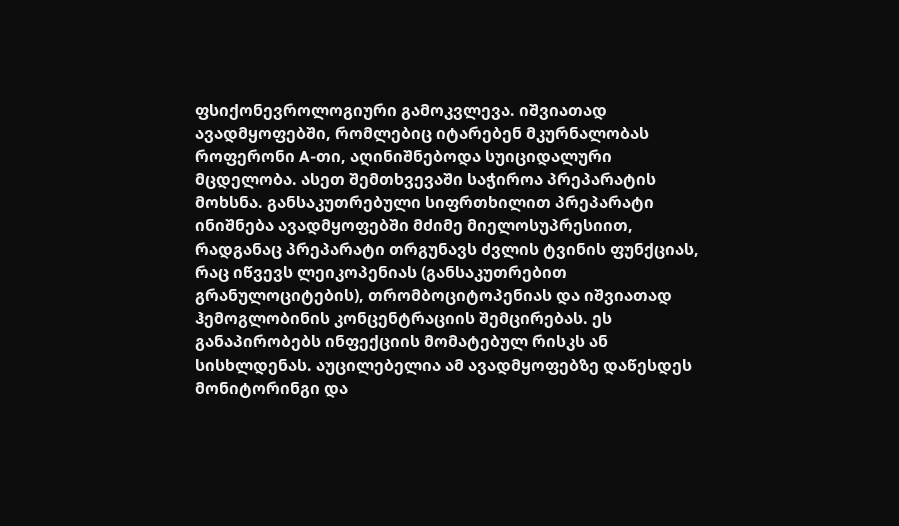ფსიქონევროლოგიური გამოკვლევა. იშვიათად ავადმყოფებში, რომლებიც იტარებენ მკურნალობას როფერონი A-თი, აღინიშნებოდა სუიციდალური მცდელობა. ასეთ შემთხვევაში საჭიროა პრეპარატის მოხსნა. განსაკუთრებული სიფრთხილით პრეპარატი ინიშნება ავადმყოფებში მძიმე მიელოსუპრესიით, რადგანაც პრეპარატი თრგუნავს ძვლის ტვინის ფუნქციას, რაც იწვევს ლეიკოპენიას (განსაკუთრებით გრანულოციტების), თრომბოციტოპენიას და იშვიათად ჰემოგლობინის კონცენტრაციის შემცირებას. ეს განაპირობებს ინფექციის მომატებულ რისკს ან სისხლდენას. აუცილებელია ამ ავადმყოფებზე დაწესდეს მონიტორინგი და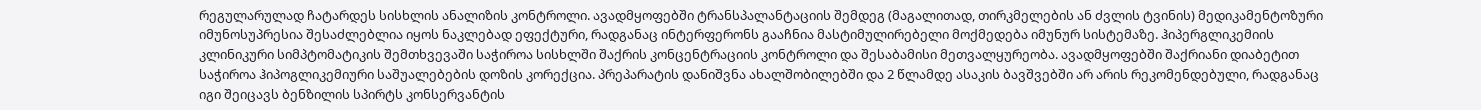რეგულარულად ჩატარდეს სისხლის ანალიზის კონტროლი. ავადმყოფებში ტრანსპალანტაციის შემდეგ (მაგალითად, თირკმელების ან ძვლის ტვინის) მედიკამენტოზური იმუნოსუპრესია შესაძლებლია იყოს ნაკლებად ეფექტური, რადგანაც ინტერფერონს გააჩნია მასტიმულირებელი მოქმედება იმუნურ სისტემაზე. ჰიპერგლიკემიის კლინიკური სიმპტომატიკის შემთხვევაში საჭიროა სისხლში შაქრის კონცენტრაციის კონტროლი და შესაბამისი მეთვალყურეობა. ავადმყოფებში შაქრიანი დიაბეტით საჭიროა ჰიპოგლიკემიური საშუალებების დოზის კორექცია. პრეპარატის დანიშვნა ახალშობილებში და 2 წლამდე ასაკის ბავშვებში არ არის რეკომენდებული, რადგანაც იგი შეიცავს ბენზილის სპირტს კონსერვანტის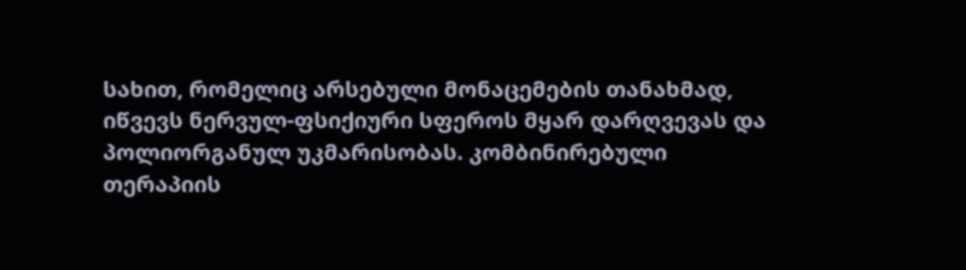სახით, რომელიც არსებული მონაცემების თანახმად, იწვევს ნერვულ-ფსიქიური სფეროს მყარ დარღვევას და პოლიორგანულ უკმარისობას. კომბინირებული თერაპიის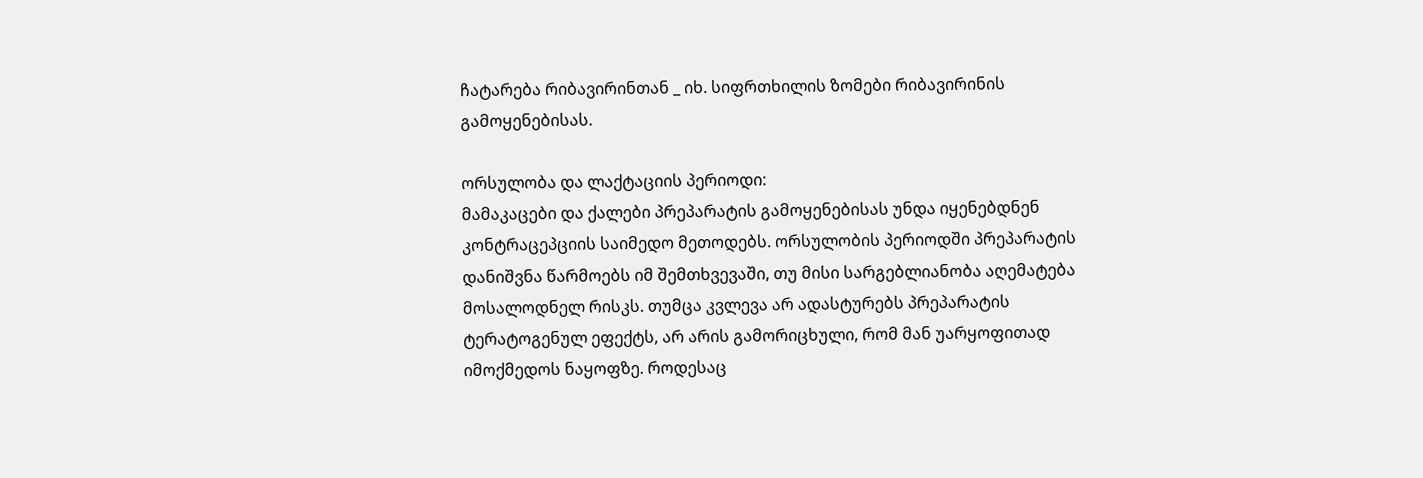ჩატარება რიბავირინთან _ იხ. სიფრთხილის ზომები რიბავირინის გამოყენებისას.

ორსულობა და ლაქტაციის პერიოდი:
მამაკაცები და ქალები პრეპარატის გამოყენებისას უნდა იყენებდნენ კონტრაცეპციის საიმედო მეთოდებს. ორსულობის პერიოდში პრეპარატის დანიშვნა წარმოებს იმ შემთხვევაში, თუ მისი სარგებლიანობა აღემატება მოსალოდნელ რისკს. თუმცა კვლევა არ ადასტურებს პრეპარატის ტერატოგენულ ეფექტს, არ არის გამორიცხული, რომ მან უარყოფითად იმოქმედოს ნაყოფზე. როდესაც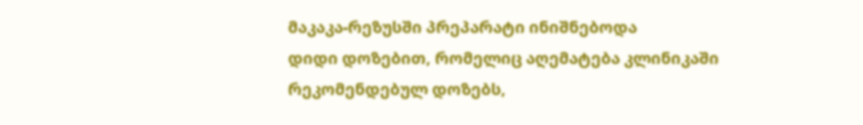მაკაკა-რეზუსში პრეპარატი ინიშნებოდა
დიდი დოზებით, რომელიც აღემატება კლინიკაში რეკომენდებულ დოზებს,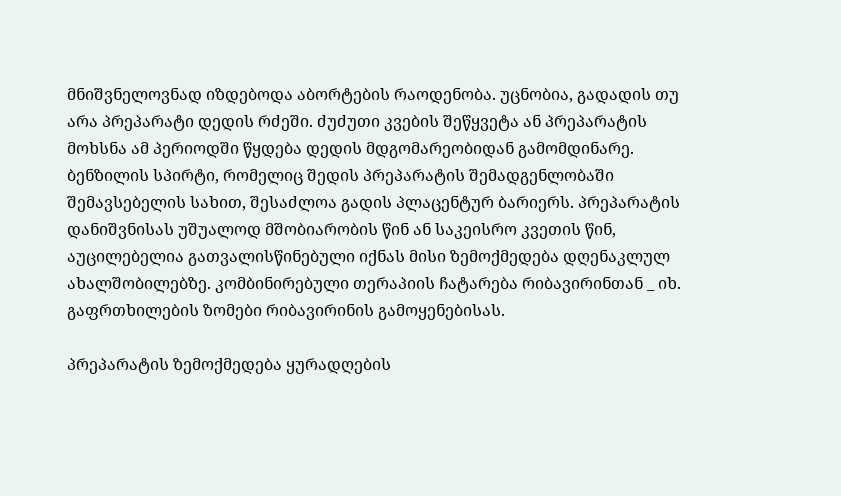მნიშვნელოვნად იზდებოდა აბორტების რაოდენობა. უცნობია, გადადის თუ არა პრეპარატი დედის რძეში. ძუძუთი კვების შეწყვეტა ან პრეპარატის მოხსნა ამ პერიოდში წყდება დედის მდგომარეობიდან გამომდინარე. ბენზილის სპირტი, რომელიც შედის პრეპარატის შემადგენლობაში შემავსებელის სახით, შესაძლოა გადის პლაცენტურ ბარიერს. პრეპარატის დანიშვნისას უშუალოდ მშობიარობის წინ ან საკეისრო კვეთის წინ, აუცილებელია გათვალისწინებული იქნას მისი ზემოქმედება დღენაკლულ ახალშობილებზე. კომბინირებული თერაპიის ჩატარება რიბავირინთან _ იხ. გაფრთხილების ზომები რიბავირინის გამოყენებისას.

პრეპარატის ზემოქმედება ყურადღების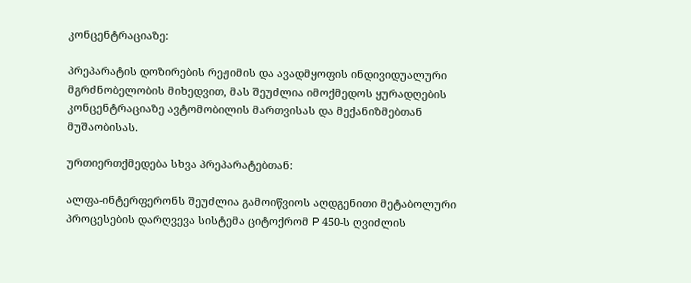კონცენტრაციაზე:

პრეპარატის დოზირების რეჟიმის და ავადმყოფის ინდივიდუალური მგრძნობელობის მიხედვით, მას შეუძლია იმოქმედოს ყურადღების კონცენტრაციაზე ავტომობილის მართვისას და მექანიზმებთან მუშაობისას.

ურთიერთქმედება სხვა პრეპარატებთან:

ალფა-ინტერფერონს შეუძლია გამოიწვიოს აღდგენითი მეტაბოლური პროცესების დარღვევა სისტემა ციტოქრომ P 450-ს ღვიძლის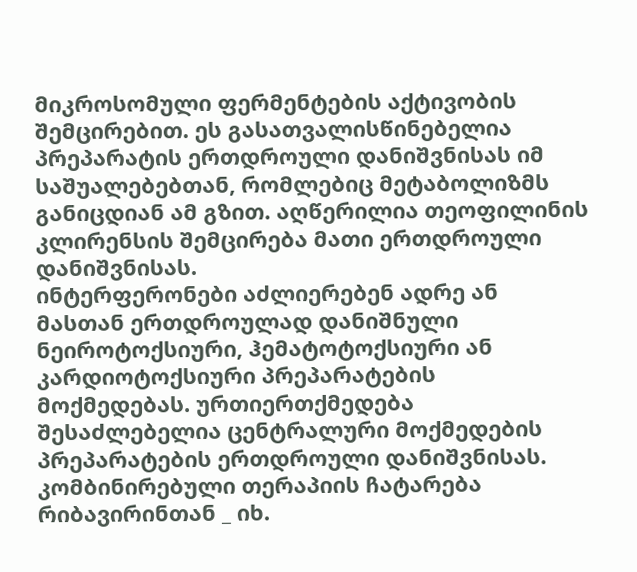მიკროსომული ფერმენტების აქტივობის შემცირებით. ეს გასათვალისწინებელია პრეპარატის ერთდროული დანიშვნისას იმ საშუალებებთან, რომლებიც მეტაბოლიზმს განიცდიან ამ გზით. აღწერილია თეოფილინის კლირენსის შემცირება მათი ერთდროული დანიშვნისას.
ინტერფერონები აძლიერებენ ადრე ან მასთან ერთდროულად დანიშნული ნეიროტოქსიური, ჰემატოტოქსიური ან კარდიოტოქსიური პრეპარატების მოქმედებას. ურთიერთქმედება შესაძლებელია ცენტრალური მოქმედების პრეპარატების ერთდროული დანიშვნისას.
კომბინირებული თერაპიის ჩატარება რიბავირინთან _ იხ.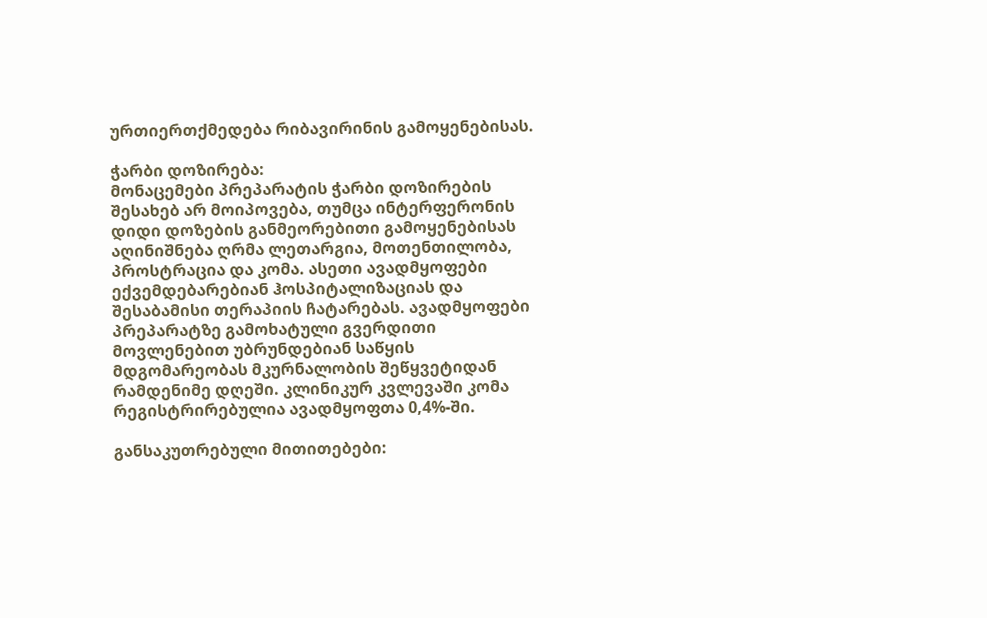ურთიერთქმედება რიბავირინის გამოყენებისას.

ჭარბი დოზირება:
მონაცემები პრეპარატის ჭარბი დოზირების შესახებ არ მოიპოვება, თუმცა ინტერფერონის დიდი დოზების განმეორებითი გამოყენებისას აღინიშნება ღრმა ლეთარგია, მოთენთილობა, პროსტრაცია და კომა. ასეთი ავადმყოფები ექვემდებარებიან ჰოსპიტალიზაციას და შესაბამისი თერაპიის ჩატარებას. ავადმყოფები პრეპარატზე გამოხატული გვერდითი მოვლენებით უბრუნდებიან საწყის მდგომარეობას მკურნალობის შეწყვეტიდან რამდენიმე დღეში. კლინიკურ კვლევაში კომა რეგისტრირებულია ავადმყოფთა 0,4%-ში.

განსაკუთრებული მითითებები: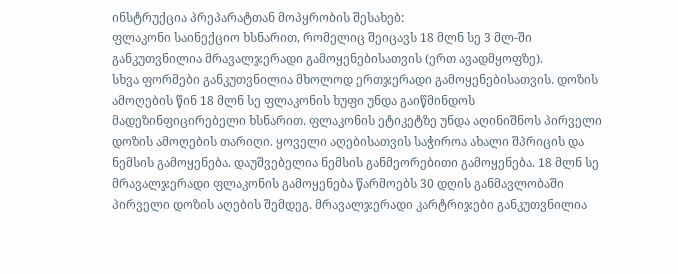ინსტრუქცია პრეპარატთან მოპყრობის შესახებ:
ფლაკონი საინექციო ხსნარით, რომელიც შეიცავს 18 მლნ სე 3 მლ-ში განკუთვნილია მრავალჯერადი გამოყენებისათვის (ერთ ავადმყოფზე).
სხვა ფორმები განკუთვნილია მხოლოდ ერთჯერადი გამოყენებისათვის. დოზის ამოღების წინ 18 მლნ სე ფლაკონის ხუფი უნდა გაიწმინდოს
მადეზინფიცირებელი ხსნარით. ფლაკონის ეტიკეტზე უნდა აღინიშნოს პირველი დოზის ამოღების თარიღი. ყოველი აღებისათვის საჭიროა ახალი შპრიცის და ნემსის გამოყენება. დაუშვებელია ნემსის განმეორებითი გამოყენება. 18 მლნ სე მრავალჯერადი ფლაკონის გამოყენება წარმოებს 30 დღის განმავლობაში პირველი დოზის აღების შემდეგ. მრავალჯერადი კარტრიჯები განკუთვნილია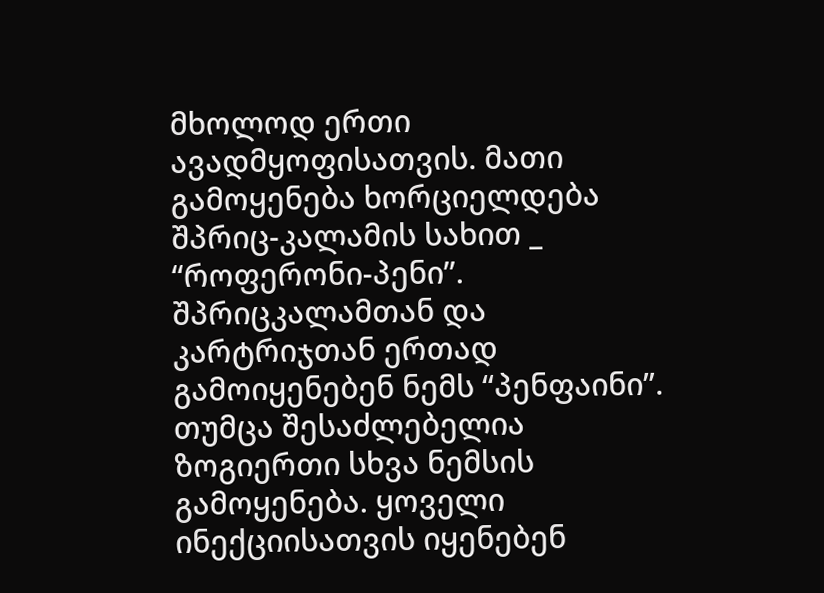მხოლოდ ერთი ავადმყოფისათვის. მათი გამოყენება ხორციელდება შპრიც-კალამის სახით _ “როფერონი-პენი”. შპრიცკალამთან და კარტრიჯთან ერთად გამოიყენებენ ნემს “პენფაინი”. თუმცა შესაძლებელია ზოგიერთი სხვა ნემსის გამოყენება. ყოველი ინექციისათვის იყენებენ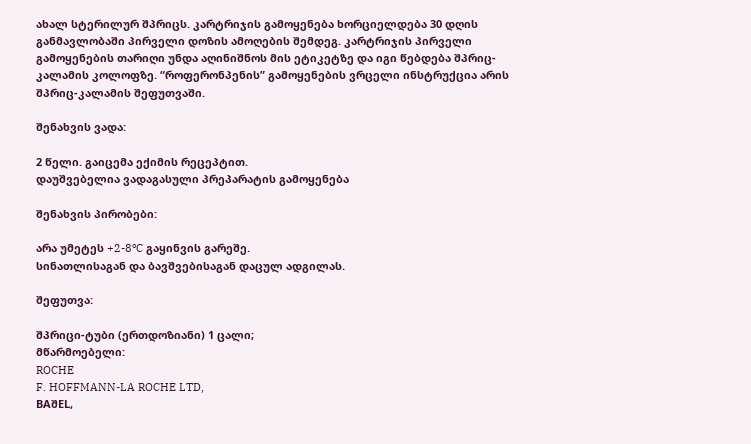ახალ სტერილურ შპრიცს. კარტრიჯის გამოყენება ხორციელდება 30 დღის განმავლობაში პირველი დოზის ამოღების შემდეგ. კარტრიჯის პირველი გამოყენების თარიღი უნდა აღინიშნოს მის ეტიკეტზე და იგი წებდება შპრიც-კალამის კოლოფზე. “როფერონპენის” გამოყენების ვრცელი ინსტრუქცია არის შპრიც-კალამის შეფუთვაში.

შენახვის ვადა:

2 წელი. გაიცემა ექიმის რეცეპტით.
დაუშვებელია ვადაგასული პრეპარატის გამოყენება

შენახვის პირობები:

არა უმეტეს +2-8ºC გაყინვის გარეშე.
სინათლისაგან და ბავშვებისაგან დაცულ ადგილას.

შეფუთვა:

შპრიცი-ტუბი (ერთდოზიანი) 1 ცალი;
მწარმოებელი:
ROCHE
F. HOFFMANN-LA ROCHE LTD,
BAშEL,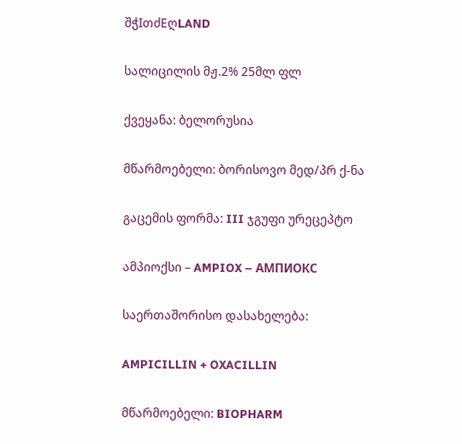შჭIთძEღLAND

სალიცილის მჟ.2% 25მლ ფლ

ქვეყანა: ბელორუსია

მწარმოებელი: ბორისოვო მედ/პრ ქ-ნა

გაცემის ფორმა: III ჯგუფი ურეცეპტო

ამპიოქსი – AMPIOX – АМПИОКС

საერთაშორისო დასახელება:

AMPICILLIN + OXACILLIN

მწარმოებელი: BIOPHARM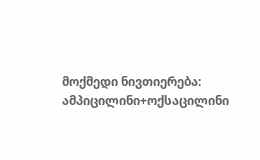მოქმედი ნივთიერება: ამპიცილინი+ოქსაცილინი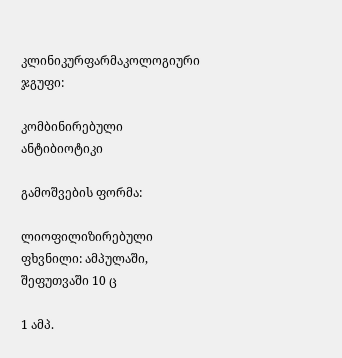კლინიკურფარმაკოლოგიური ჯგუფი:

კომბინირებული ანტიბიოტიკი

გამოშვების ფორმა:

ლიოფილიზირებული ფხვნილი: ამპულაში, შეფუთვაში 10 ც

1 ამპ.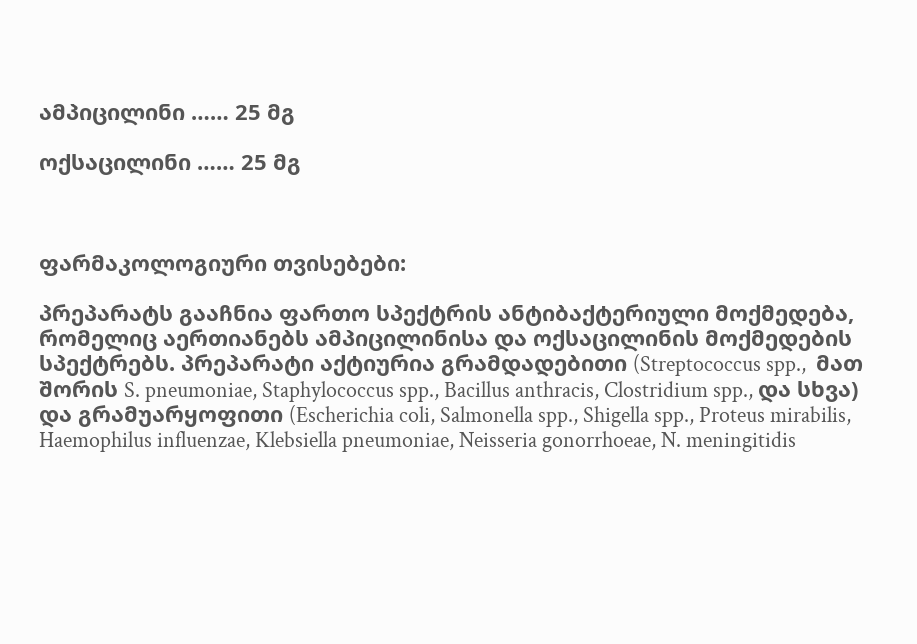ამპიცილინი …… 25 მგ

ოქსაცილინი …… 25 მგ



ფარმაკოლოგიური თვისებები:

პრეპარატს გააჩნია ფართო სპექტრის ანტიბაქტერიული მოქმედება, რომელიც აერთიანებს ამპიცილინისა და ოქსაცილინის მოქმედების სპექტრებს. პრეპარატი აქტიურია გრამდადებითი (Streptococcus spp.,  მათ შორის S. pneumoniae, Staphylococcus spp., Bacillus anthracis, Clostridium spp., და სხვა) და გრამუარყოფითი (Escherichia coli, Salmonella spp., Shigella spp., Proteus mirabilis, Haemophilus influenzae, Klebsiella pneumoniae, Neisseria gonorrhoeae, N. meningitidis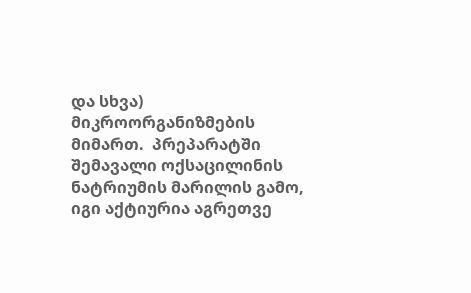და სხვა) მიკროორგანიზმების მიმართ.  პრეპარატში  შემავალი ოქსაცილინის ნატრიუმის მარილის გამო, იგი აქტიურია აგრეთვე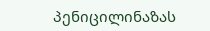პენიცილინაზას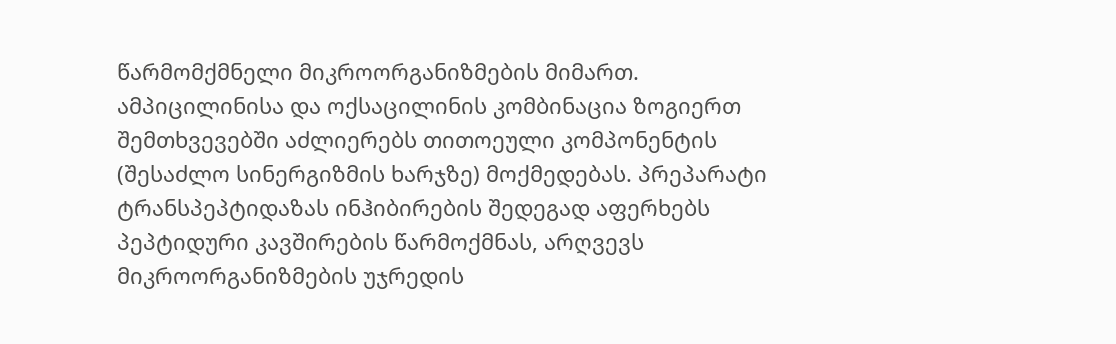წარმომქმნელი მიკროორგანიზმების მიმართ. ამპიცილინისა და ოქსაცილინის კომბინაცია ზოგიერთ შემთხვევებში აძლიერებს თითოეული კომპონენტის (შესაძლო სინერგიზმის ხარჯზე) მოქმედებას. პრეპარატი ტრანსპეპტიდაზას ინჰიბირების შედეგად აფერხებს პეპტიდური კავშირების წარმოქმნას, არღვევს მიკროორგანიზმების უჯრედის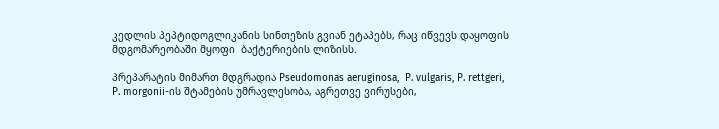კედლის პეპტიდოგლიკანის სინთეზის გვიან ეტაპებს, რაც იწვევს დაყოფის მდგომარეობაში მყოფი  ბაქტერიების ლიზისს.

პრეპარატის მიმართ მდგრადია Pseudomonas aeruginosa,  P. vulgaris, P. rettgeri, P. morgonii-ის შტამების უმრავლესობა, აგრეთვე ვირუსები,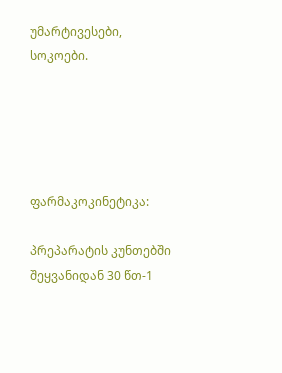უმარტივესები, სოკოები.





ფარმაკოკინეტიკა:

პრეპარატის კუნთებში შეყვანიდან 30 წთ-1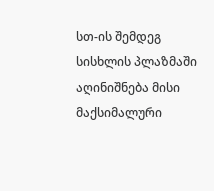სთ-ის შემდეგ სისხლის პლაზმაში აღინიშნება მისი მაქსიმალური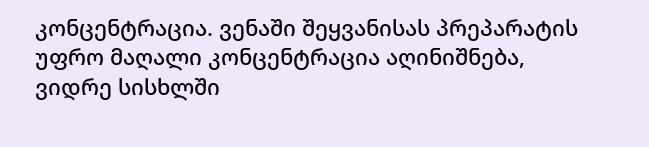კონცენტრაცია. ვენაში შეყვანისას პრეპარატის უფრო მაღალი კონცენტრაცია აღინიშნება, ვიდრე სისხლში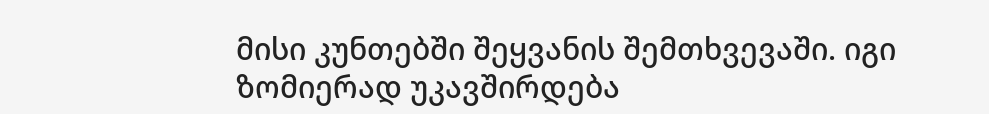მისი კუნთებში შეყვანის შემთხვევაში. იგი ზომიერად უკავშირდება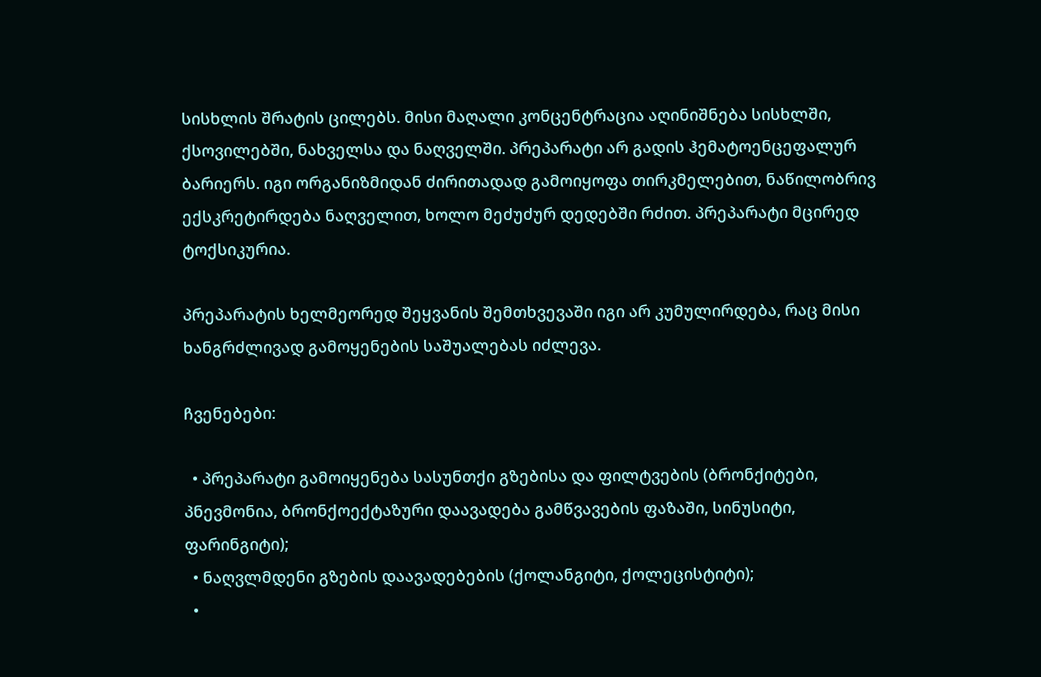სისხლის შრატის ცილებს. მისი მაღალი კონცენტრაცია აღინიშნება სისხლში, ქსოვილებში, ნახველსა და ნაღველში. პრეპარატი არ გადის ჰემატოენცეფალურ ბარიერს. იგი ორგანიზმიდან ძირითადად გამოიყოფა თირკმელებით, ნაწილობრივ ექსკრეტირდება ნაღველით, ხოლო მეძუძურ დედებში რძით. პრეპარატი მცირედ ტოქსიკურია.

პრეპარატის ხელმეორედ შეყვანის შემთხვევაში იგი არ კუმულირდება, რაც მისი ხანგრძლივად გამოყენების საშუალებას იძლევა.

ჩვენებები:

  • პრეპარატი გამოიყენება სასუნთქი გზებისა და ფილტვების (ბრონქიტები, პნევმონია, ბრონქოექტაზური დაავადება გამწვავების ფაზაში, სინუსიტი, ფარინგიტი);
  • ნაღვლმდენი გზების დაავადებების (ქოლანგიტი, ქოლეცისტიტი);
  •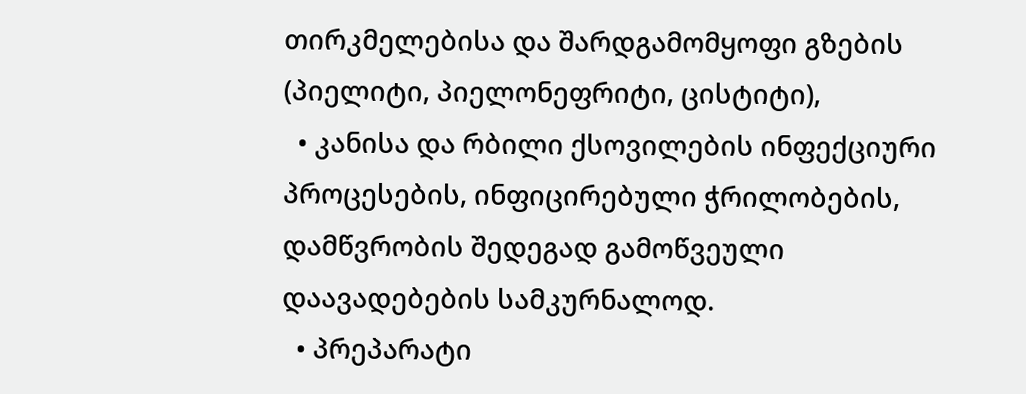თირკმელებისა და შარდგამომყოფი გზების (პიელიტი, პიელონეფრიტი, ცისტიტი),
  • კანისა და რბილი ქსოვილების ინფექციური პროცესების, ინფიცირებული ჭრილობების, დამწვრობის შედეგად გამოწვეული დაავადებების სამკურნალოდ.
  • პრეპარატი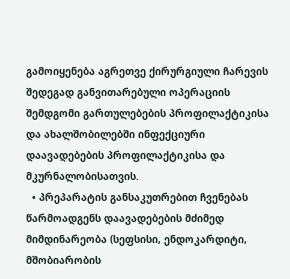გამოიყენება აგრეთვე ქირურგიული ჩარევის შედეგად განვითარებული ოპერაციის შემდგომი გართულებების პროფილაქტიკისა და ახალშობილებში ინფექციური დაავადებების პროფილაქტიკისა და მკურნალობისათვის.
  • პრეპარატის განსაკუთრებით ჩვენებას წარმოადგენს დაავადებების მძიმედ მიმდინარეობა (სეფსისი, ენდოკარდიტი, მშობიარობის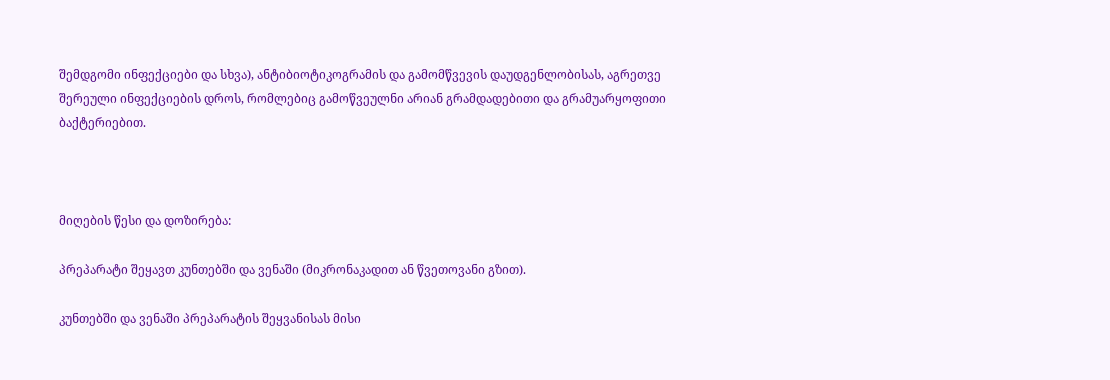შემდგომი ინფექციები და სხვა), ანტიბიოტიკოგრამის და გამომწვევის დაუდგენლობისას, აგრეთვე  შერეული ინფექციების დროს, რომლებიც გამოწვეულნი არიან გრამდადებითი და გრამუარყოფითი ბაქტერიებით.



მიღების წესი და დოზირება:

პრეპარატი შეყავთ კუნთებში და ვენაში (მიკრონაკადით ან წვეთოვანი გზით).

კუნთებში და ვენაში პრეპარატის შეყვანისას მისი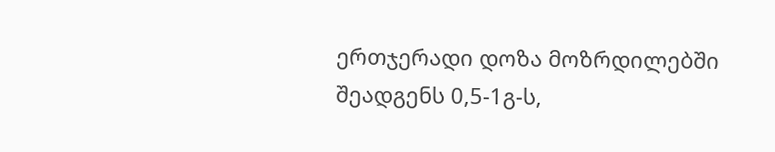ერთჯერადი დოზა მოზრდილებში შეადგენს 0,5-1გ-ს,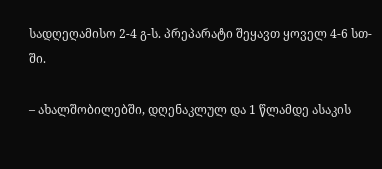სადღეღამისო 2-4 გ-ს. პრეპარატი შეყავთ ყოველ 4-6 სთ-ში.

– ახალშობილებში, დღენაკლულ და 1 წლამდე ასაკის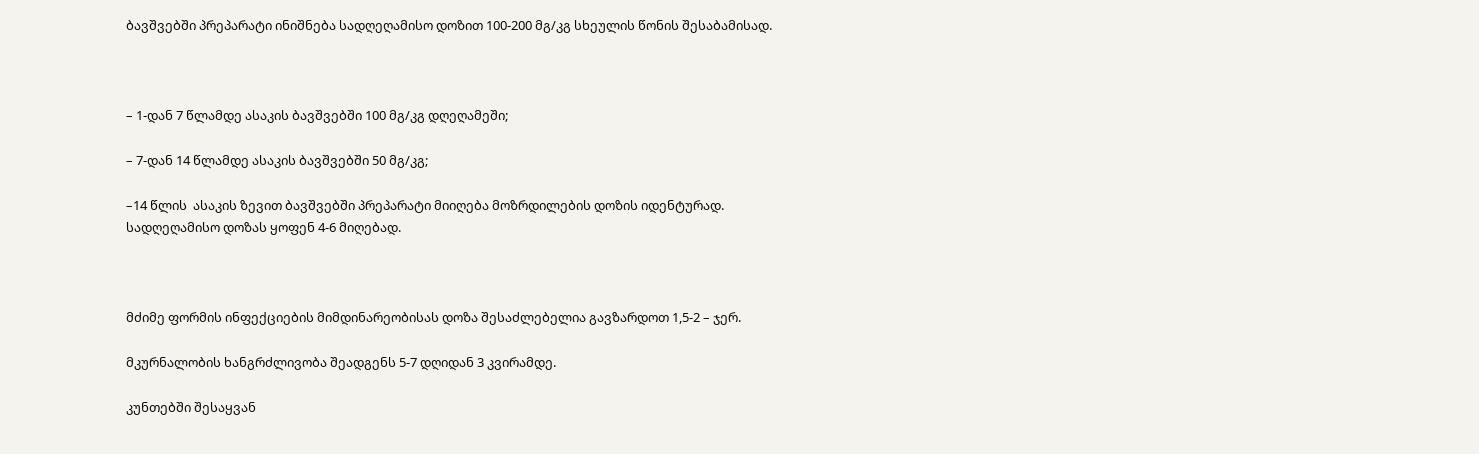ბავშვებში პრეპარატი ინიშნება სადღეღამისო დოზით 100-200 მგ/კგ სხეულის წონის შესაბამისად.



– 1-დან 7 წლამდე ასაკის ბავშვებში 100 მგ/კგ დღეღამეში;

– 7-დან 14 წლამდე ასაკის ბავშვებში 50 მგ/კგ;

–14 წლის  ასაკის ზევით ბავშვებში პრეპარატი მიიღება მოზრდილების დოზის იდენტურად. სადღეღამისო დოზას ყოფენ 4-6 მიღებად.



მძიმე ფორმის ინფექციების მიმდინარეობისას დოზა შესაძლებელია გავზარდოთ 1,5-2 – ჯერ.

მკურნალობის ხანგრძლივობა შეადგენს 5-7 დღიდან 3 კვირამდე.

კუნთებში შესაყვან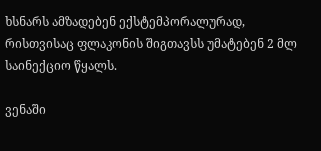ხსნარს ამზადებენ ექსტემპორალურად, რისთვისაც ფლაკონის შიგთავსს უმატებენ 2 მლ საინექციო წყალს.

ვენაში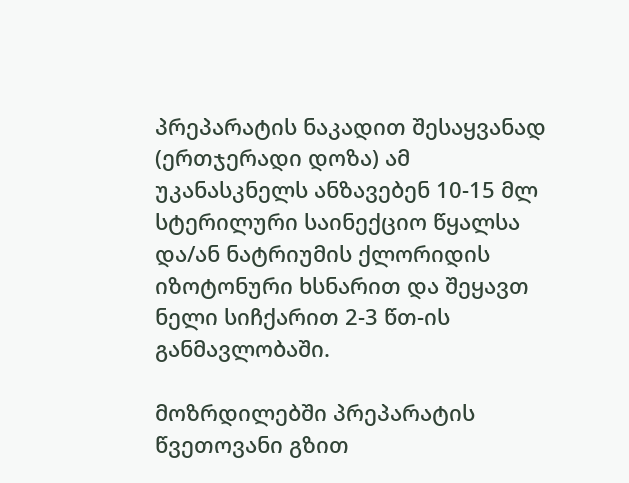პრეპარატის ნაკადით შესაყვანად (ერთჯერადი დოზა) ამ უკანასკნელს ანზავებენ 10-15 მლ სტერილური საინექციო წყალსა და/ან ნატრიუმის ქლორიდის იზოტონური ხსნარით და შეყავთ ნელი სიჩქარით 2-3 წთ-ის განმავლობაში.

მოზრდილებში პრეპარატის წვეთოვანი გზით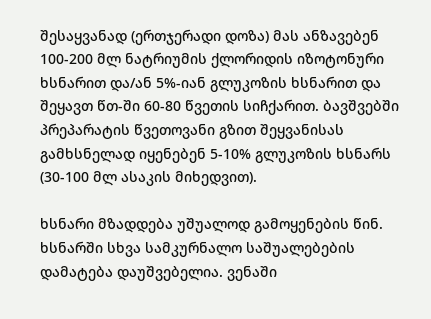შესაყვანად (ერთჯერადი დოზა) მას ანზავებენ 100-200 მლ ნატრიუმის ქლორიდის იზოტონური ხსნარით და/ან 5%-იან გლუკოზის ხსნარით და შეყავთ წთ-ში 60-80 წვეთის სიჩქარით. ბავშვებში პრეპარატის წვეთოვანი გზით შეყვანისას გამხსნელად იყენებენ 5-10% გლუკოზის ხსნარს (30-100 მლ ასაკის მიხედვით).

ხსნარი მზადდება უშუალოდ გამოყენების წინ. ხსნარში სხვა სამკურნალო საშუალებების დამატება დაუშვებელია. ვენაში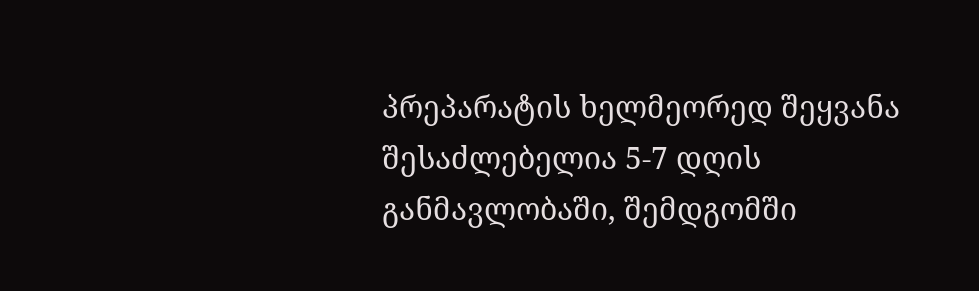პრეპარატის ხელმეორედ შეყვანა შესაძლებელია 5-7 დღის განმავლობაში, შემდგომში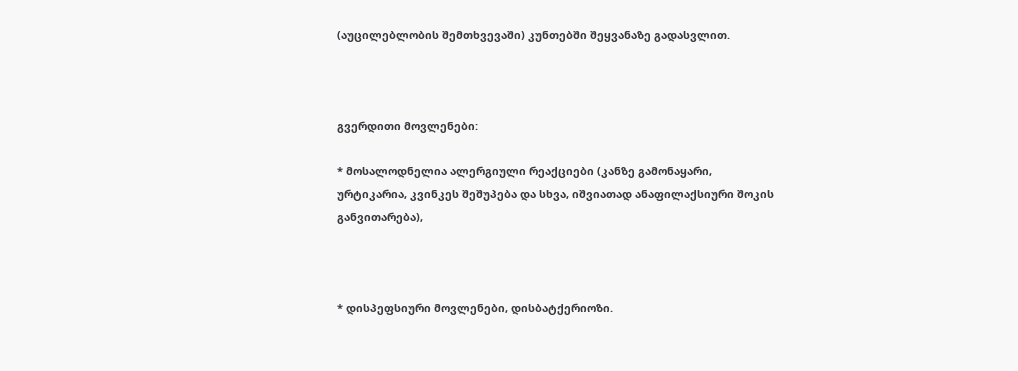(აუცილებლობის შემთხვევაში) კუნთებში შეყვანაზე გადასვლით.



გვერდითი მოვლენები:

* მოსალოდნელია ალერგიული რეაქციები (კანზე გამონაყარი, ურტიკარია, კვინკეს შეშუპება და სხვა, იშვიათად ანაფილაქსიური შოკის განვითარება),



* დისპეფსიური მოვლენები, დისბატქერიოზი.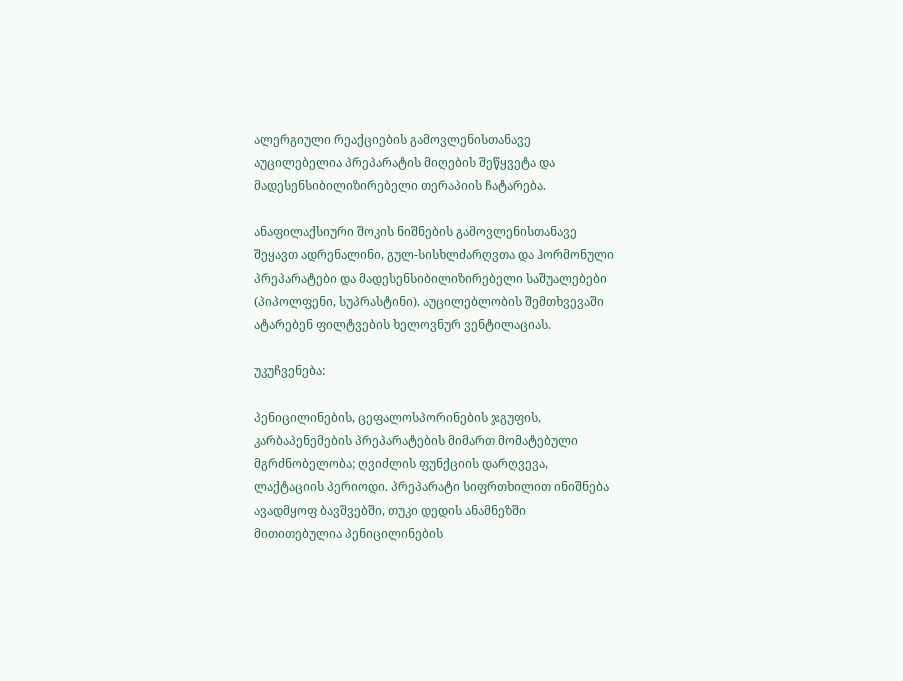ალერგიული რეაქციების გამოვლენისთანავე აუცილებელია პრეპარატის მიღების შეწყვეტა და მადესენსიბილიზირებელი თერაპიის ჩატარება.

ანაფილაქსიური შოკის ნიშნების გამოვლენისთანავე შეყავთ ადრენალინი, გულ-სისხლძარღვთა და ჰორმონული პრეპარატები და მადესენსიბილიზირებელი საშუალებები (პიპოლფენი, სუპრასტინი). აუცილებლობის შემთხვევაში ატარებენ ფილტვების ხელოვნურ ვენტილაციას.

უკუჩვენება:

პენიცილინების, ცეფალოსპორინების ჯგუფის, კარბაპენემების პრეპარატების მიმართ მომატებული მგრძნობელობა; ღვიძლის ფუნქციის დარღვევა, ლაქტაციის პერიოდი. პრეპარატი სიფრთხილით ინიშნება ავადმყოფ ბავშვებში, თუკი დედის ანამნეზში მითითებულია პენიცილინების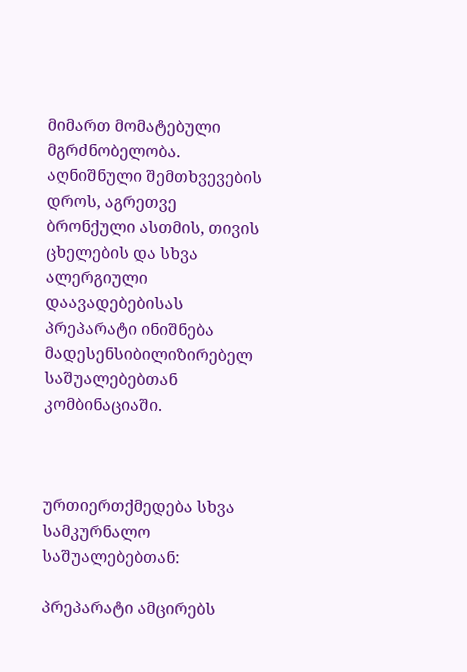მიმართ მომატებული მგრძნობელობა. აღნიშნული შემთხვევების დროს, აგრეთვე ბრონქული ასთმის, თივის ცხელების და სხვა ალერგიული დაავადებებისას პრეპარატი ინიშნება მადესენსიბილიზირებელ საშუალებებთან კომბინაციაში.



ურთიერთქმედება სხვა სამკურნალო საშუალებებთან:

პრეპარატი ამცირებს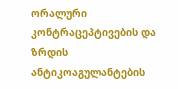ორალური კონტრაცეპტივების და ზრდის ანტიკოაგულანტების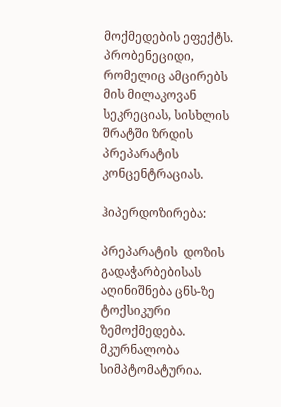მოქმედების ეფექტს. პრობენეციდი, რომელიც ამცირებს მის მილაკოვან სეკრეციას, სისხლის შრატში ზრდის პრეპარატის კონცენტრაციას.

ჰიპერდოზირება:

პრეპარატის  დოზის გადაჭარბებისას  აღინიშნება ცნს-ზე ტოქსიკური ზემოქმედება. მკურნალობა სიმპტომატურია.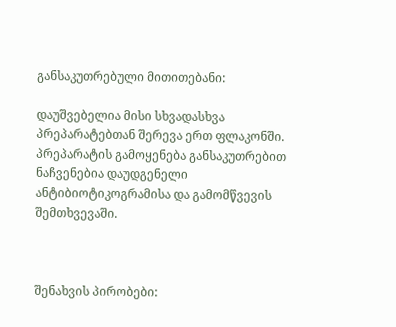განსაკუთრებული მითითებანი:

დაუშვებელია მისი სხვადასხვა პრეპარატებთან შერევა ერთ ფლაკონში. პრეპარატის გამოყენება განსაკუთრებით ნაჩვენებია დაუდგენელი ანტიბიოტიკოგრამისა და გამომწვევის შემთხვევაში.



შენახვის პირობები: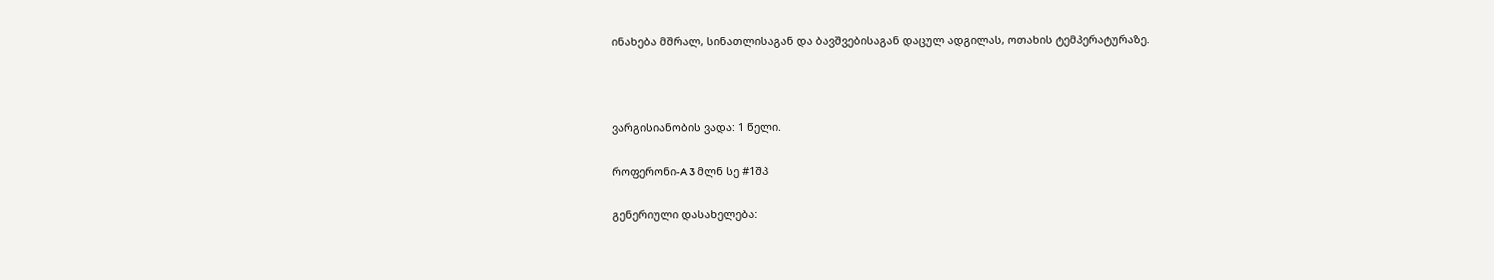ინახება მშრალ, სინათლისაგან და ბავშვებისაგან დაცულ ადგილას, ოთახის ტემპერატურაზე.



ვარგისიანობის ვადა: 1 წელი.

როფერონი-A 3 მლნ სე #1შპ

გენერიული დასახელება: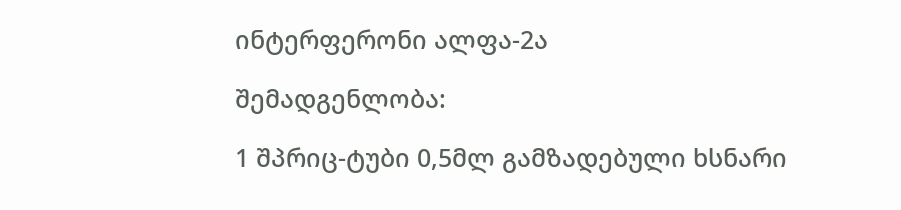ინტერფერონი ალფა-2ა

შემადგენლობა:

1 შპრიც-ტუბი 0,5მლ გამზადებული ხსნარი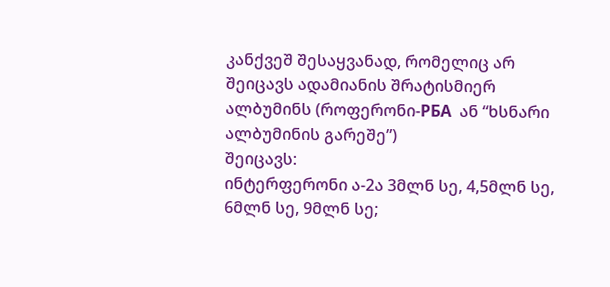კანქვეშ შესაყვანად, რომელიც არ შეიცავს ადამიანის შრატისმიერ ალბუმინს (როფერონი-РБA  ან “ხსნარი ალბუმინის გარეშე”)
შეიცავს:
ინტერფერონი ა-2ა 3მლნ სე, 4,5მლნ სე, 6მლნ სე, 9მლნ სე;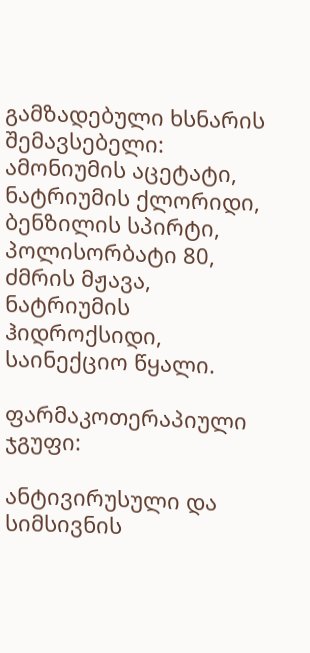გამზადებული ხსნარის შემავსებელი: ამონიუმის აცეტატი, ნატრიუმის ქლორიდი, ბენზილის სპირტი, პოლისორბატი 80, ძმრის მჟავა, ნატრიუმის ჰიდროქსიდი, საინექციო წყალი.

ფარმაკოთერაპიული ჯგუფი:

ანტივირუსული და სიმსივნის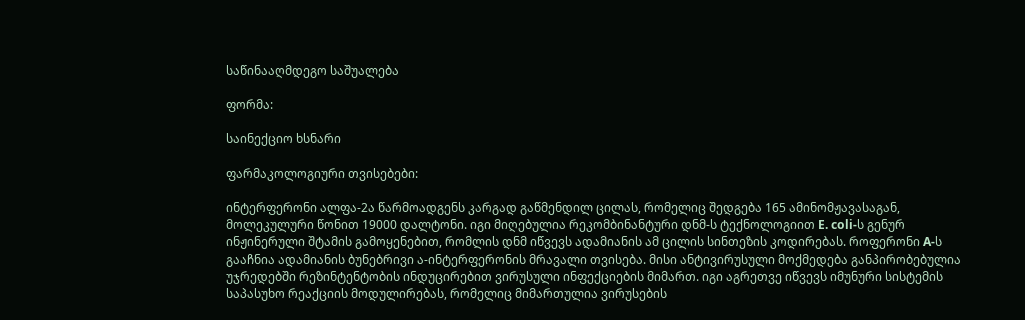საწინააღმდეგო საშუალება

ფორმა:

საინექციო ხსნარი

ფარმაკოლოგიური თვისებები:

ინტერფერონი ალფა-2ა წარმოადგენს კარგად გაწმენდილ ცილას, რომელიც შედგება 165 ამინომჟავასაგან, მოლეკულური წონით 19000 დალტონი. იგი მიღებულია რეკომბინანტური დნმ-ს ტექნოლოგიით E. coli-ს გენურ ინჟინერული შტამის გამოყენებით, რომლის დნმ იწვევს ადამიანის ამ ცილის სინთეზის კოდირებას. როფერონი A-ს გააჩნია ადამიანის ბუნებრივი ა-ინტერფერონის მრავალი თვისება. მისი ანტივირუსული მოქმედება განპირობებულია უჯრედებში რეზინტენტობის ინდუცირებით ვირუსული ინფექციების მიმართ. იგი აგრეთვე იწვევს იმუნური სისტემის საპასუხო რეაქციის მოდულირებას, რომელიც მიმართულია ვირუსების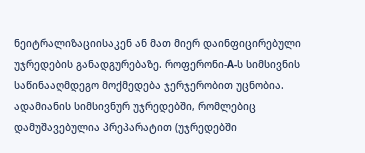ნეიტრალიზაციისაკენ ან მათ მიერ დაინფიცირებული უჯრედების განადგურებაზე. როფერონი-A-ს სიმსივნის საწინააღმდეგო მოქმედება ჯერჯერობით უცნობია. ადამიანის სიმსივნურ უჯრედებში, რომლებიც დამუშავებულია პრეპარატით (უჯრედებში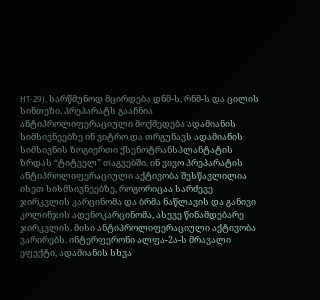HT-29), სარწმუნოდ მცირდება დნმ-ს, რნმ-ს და ცილის სინთეზი. პრეპარატს გააჩნია ანტიპროლიფერაციული მოქმედება ადამიანის სიმსივნეებზე ინ ვიტრო და თრგუნავს ადამიანის სიმსივნის ზოგიერთი ქსენოტრანსპლანტატის ზრდას “ტიტველ” თაგვებში. ინ ვივო პრეპარატის ანტიპროლიფერაციული აქტივობა შესწავლილია ისეთ სისმსივნეებზე, როგორიცაა სარძევე ჯირკვლის კარცინომა და ბრმა ნაწლავის და განივი კოლინჯის ადენოკარცინომა, ასევე წინამდებარე ჯირკვლის. მისი ანტიპროლიფერაციული აქტივობა ვარირებს. ინტერფერონი ალფა-2ა-ს მრავალი ეფექტი, ადამიანის სხვა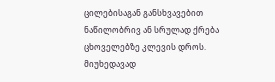ცილებისაგან განსხვავებით ნაწილობრივ ან სრულად ქრება ცხოველებზე კლევის დროს. მიუხედავად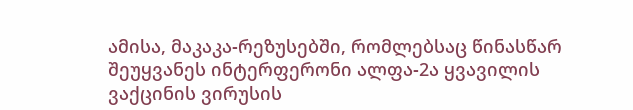ამისა, მაკაკა-რეზუსებში, რომლებსაც წინასწარ შეუყვანეს ინტერფერონი ალფა-2ა ყვავილის ვაქცინის ვირუსის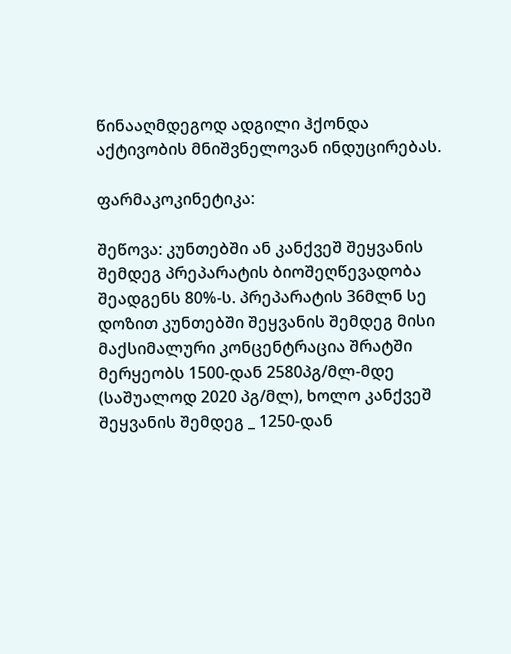წინააღმდეგოდ ადგილი ჰქონდა აქტივობის მნიშვნელოვან ინდუცირებას.

ფარმაკოკინეტიკა:

შეწოვა: კუნთებში ან კანქვეშ შეყვანის შემდეგ პრეპარატის ბიოშეღწევადობა შეადგენს 80%-ს. პრეპარატის 36მლნ სე დოზით კუნთებში შეყვანის შემდეგ მისი მაქსიმალური კონცენტრაცია შრატში მერყეობს 1500-დან 2580პგ/მლ-მდე (საშუალოდ 2020 პგ/მლ), ხოლო კანქვეშ შეყვანის შემდეგ _ 1250-დან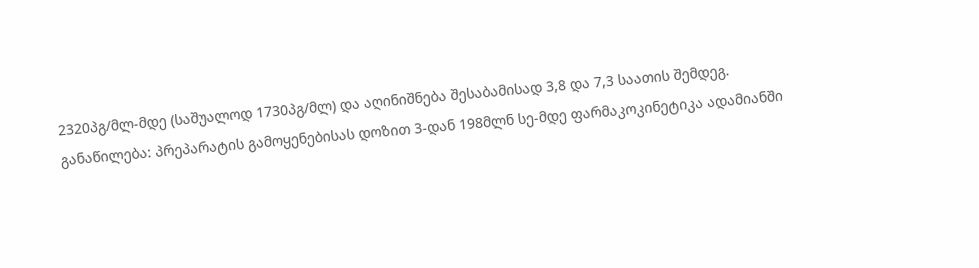2320პგ/მლ-მდე (საშუალოდ 1730პგ/მლ) და აღინიშნება შესაბამისად 3,8 და 7,3 საათის შემდეგ.
განაწილება: პრეპარატის გამოყენებისას დოზით 3-დან 198მლნ სე-მდე ფარმაკოკინეტიკა ადამიანში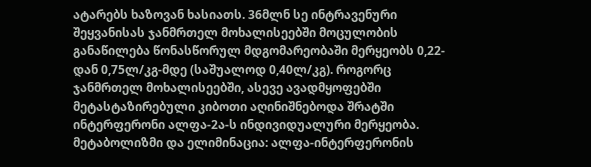ატარებს ხაზოვან ხასიათს. 36მლნ სე ინტრავენური შეყვანისას ჯანმრთელ მოხალისეებში მოცულობის განაწილება წონასწორულ მდგომარეობაში მერყეობს 0,22-დან 0,75ლ/კგ-მდე (საშუალოდ 0,40ლ/კგ). როგორც ჯანმრთელ მოხალისეებში, ასევე ავადმყოფებში მეტასტაზირებული კიბოთი აღინიშნებოდა შრატში ინტერფერონი ალფა-2ა-ს ინდივიდუალური მერყეობა. მეტაბოლიზმი და ელიმინაცია: ალფა-ინტერფერონის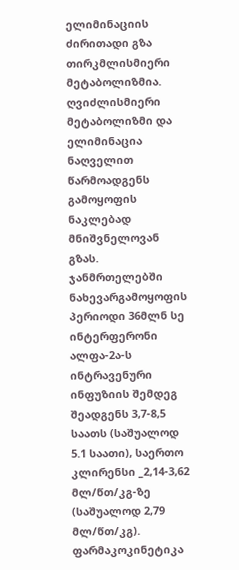ელიმინაციის ძირითადი გზა თირკმლისმიერი მეტაბოლიზმია. ღვიძლისმიერი მეტაბოლიზმი და ელიმინაცია ნაღველით წარმოადგენს გამოყოფის ნაკლებად მნიშვნელოვან გზას. ჯანმრთელებში ნახევარგამოყოფის პერიოდი 36მლნ სე ინტერფერონი ალფა-2ა-ს ინტრავენური ინფუზიის შემდეგ შეადგენს 3,7-8,5 საათს (საშუალოდ 5.1 საათი), საერთო კლირენსი _2,14-3,62 მლ/წთ/კგ-ზე (საშუალოდ 2,79 მლ/წთ/კგ). ფარმაკოკინეტიკა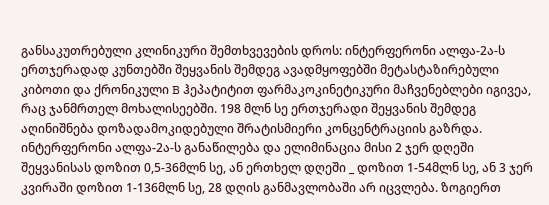განსაკუთრებული კლინიკური შემთხვევების დროს: ინტერფერონი ალფა-2ა-ს ერთჯერადად კუნთებში შეყვანის შემდეგ ავადმყოფებში მეტასტაზირებული კიბოთი და ქრონიკული B ჰეპატიტით ფარმაკოკინეტიკური მაჩვენებლები იგივეა, რაც ჯანმრთელ მოხალისეებში. 198 მლნ სე ერთჯერადი შეყვანის შემდეგ აღინიშნება დოზადამოკიდებული შრატისმიერი კონცენტრაციის გაზრდა. ინტერფერონი ალფა-2ა-ს განაწილება და ელიმინაცია მისი 2 ჯერ დღეში შეყვანისას დოზით 0,5-36მლნ სე, ან ერთხელ დღეში _ დოზით 1-54მლნ სე, ან 3 ჯერ კვირაში დოზით 1-136მლნ სე, 28 დღის განმავლობაში არ იცვლება. ზოგიერთ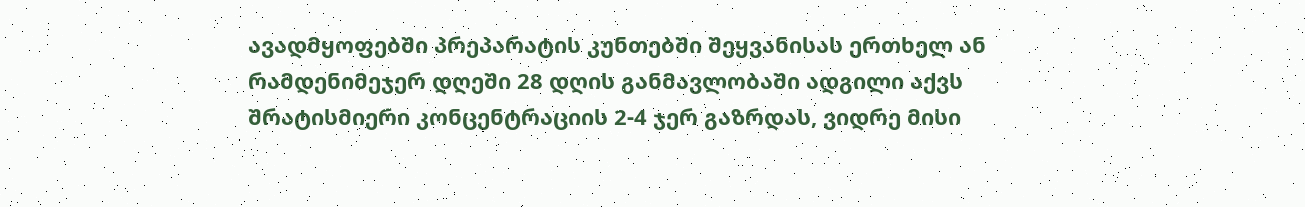ავადმყოფებში პრეპარატის კუნთებში შეყვანისას ერთხელ ან რამდენიმეჯერ დღეში 28 დღის განმავლობაში ადგილი აქვს შრატისმიერი კონცენტრაციის 2-4 ჯერ გაზრდას, ვიდრე მისი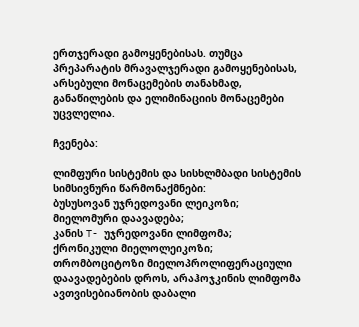ერთჯერადი გამოყენებისას. თუმცა პრეპარატის მრავალჯერადი გამოყენებისას, არსებული მონაცემების თანახმად, განაწილების და ელიმინაციის მონაცემები უცვლელია.

ჩვენება:

ლიმფური სისტემის და სისხლმბადი სისტემის სიმსივნური წარმონაქმნები:
ბუსუსოვან უჯრედოვანი ლეიკოზი;
მიელომური დაავადება;
კანის T- უჯრედოვანი ლიმფომა;
ქრონიკული მიელოლეიკოზი;
თრომბოციტოზი მიელოპროლიფერაციული დაავადებების დროს, არაჰოჯკინის ლიმფომა ავთვისებიანობის დაბალი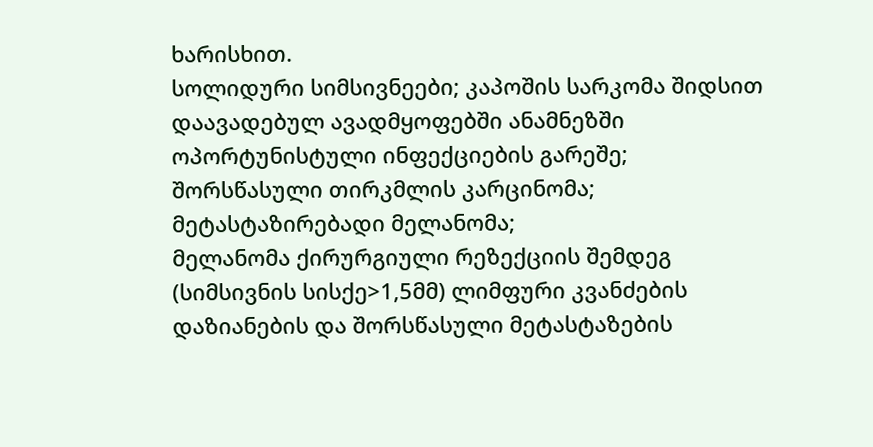ხარისხით.
სოლიდური სიმსივნეები; კაპოშის სარკომა შიდსით დაავადებულ ავადმყოფებში ანამნეზში ოპორტუნისტული ინფექციების გარეშე;
შორსწასული თირკმლის კარცინომა;
მეტასტაზირებადი მელანომა;
მელანომა ქირურგიული რეზექციის შემდეგ (სიმსივნის სისქე>1,5მმ) ლიმფური კვანძების დაზიანების და შორსწასული მეტასტაზების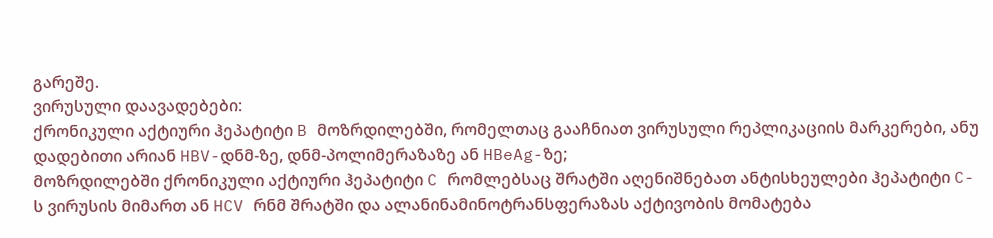გარეშე.
ვირუსული დაავადებები:
ქრონიკული აქტიური ჰეპატიტი B მოზრდილებში, რომელთაც გააჩნიათ ვირუსული რეპლიკაციის მარკერები, ანუ დადებითი არიან HBV-დნმ-ზე, დნმ-პოლიმერაზაზე ან HBeAg-ზე;
მოზრდილებში ქრონიკული აქტიური ჰეპატიტი C რომლებსაც შრატში აღენიშნებათ ანტისხეულები ჰეპატიტი C-ს ვირუსის მიმართ ან HCV რნმ შრატში და ალანინამინოტრანსფერაზას აქტივობის მომატება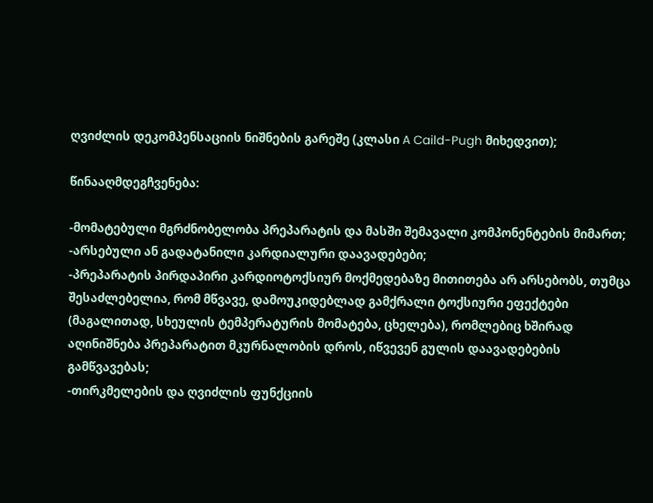ღვიძლის დეკომპენსაციის ნიშნების გარეშე (კლასი A Caild-Pugh მიხედვით);

წინააღმდეგჩვენება:

-მომატებული მგრძნობელობა პრეპარატის და მასში შემავალი კომპონენტების მიმართ;
-არსებული ან გადატანილი კარდიალური დაავადებები;
-პრეპარატის პირდაპირი კარდიოტოქსიურ მოქმედებაზე მითითება არ არსებობს, თუმცა შესაძლებელია, რომ მწვავე, დამოუკიდებლად გამქრალი ტოქსიური ეფექტები (მაგალითად, სხეულის ტემპერატურის მომატება, ცხელება), რომლებიც ხშირად აღინიშნება პრეპარატით მკურნალობის დროს, იწვევენ გულის დაავადებების გამწვავებას;
-თირკმელების და ღვიძლის ფუნქციის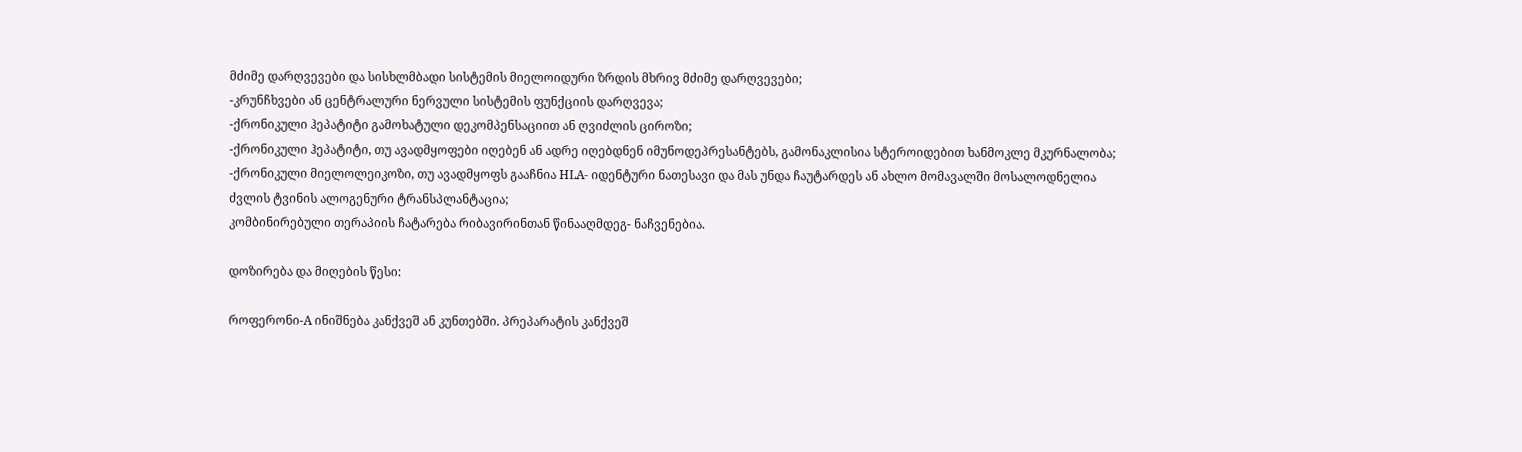მძიმე დარღვევები და სისხლმბადი სისტემის მიელოიდური ზრდის მხრივ მძიმე დარღვევები;
-კრუნჩხვები ან ცენტრალური ნერვული სისტემის ფუნქციის დარღვევა;
-ქრონიკული ჰეპატიტი გამოხატული დეკომპენსაციით ან ღვიძლის ციროზი;
-ქრონიკული ჰეპატიტი, თუ ავადმყოფები იღებენ ან ადრე იღებდნენ იმუნოდეპრესანტებს, გამონაკლისია სტეროიდებით ხანმოკლე მკურნალობა;
-ქრონიკული მიელოლეიკოზი, თუ ავადმყოფს გააჩნია HLA- იდენტური ნათესავი და მას უნდა ჩაუტარდეს ან ახლო მომავალში მოსალოდნელია ძვლის ტვინის ალოგენური ტრანსპლანტაცია;
კომბინირებული თერაპიის ჩატარება რიბავირინთან წინააღმდეგ- ნაჩვენებია.

დოზირება და მიღების წესი:

როფერონი-A ინიშნება კანქვეშ ან კუნთებში. პრეპარატის კანქვეშ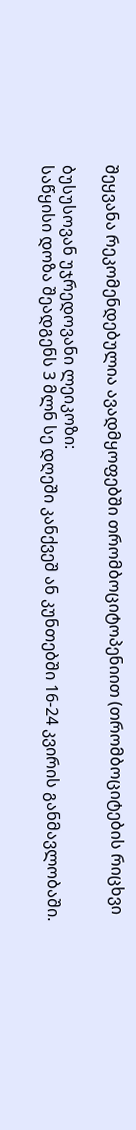შეყვანა რეკომენდებულია ავადმყოფებში თრომბოციტოპენიით (თრომბოციტების რიცხვი

ბუსუსოვან უჯრედოვანი ლეიკოზი:
საწყისი დოზა შეადგენს 3 მლნ სე დღეში კანქვეშ ან კუნთებში 16-24 კვირის განმავლობაში.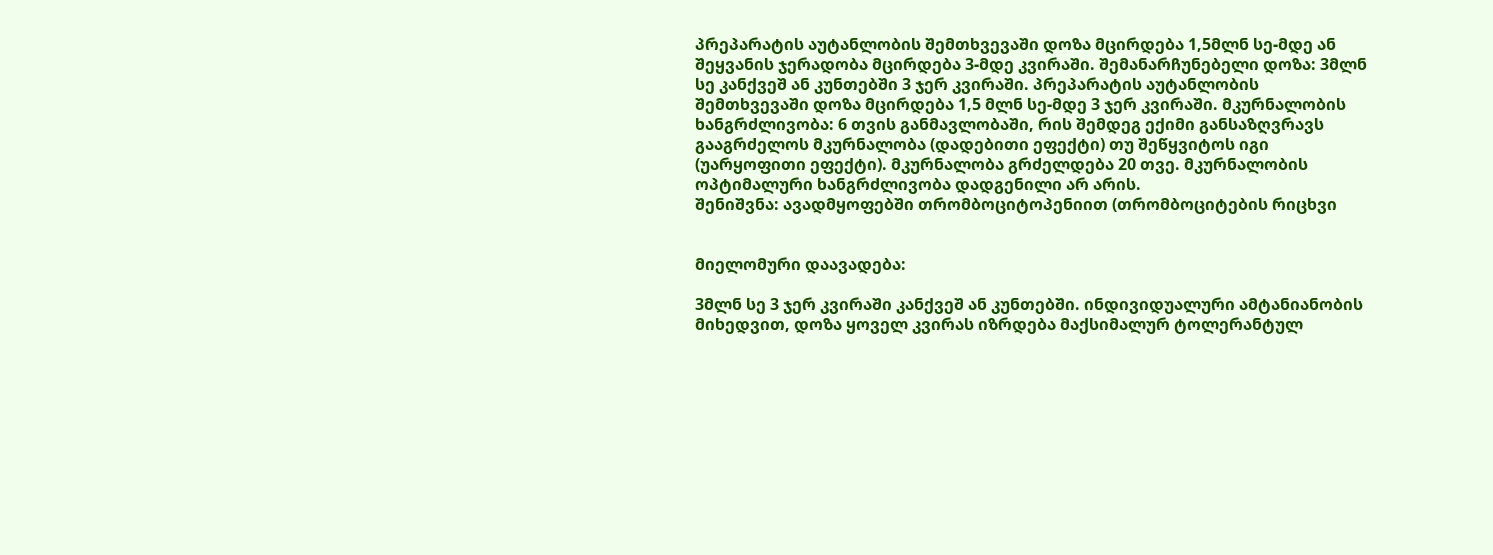პრეპარატის აუტანლობის შემთხვევაში დოზა მცირდება 1,5მლნ სე-მდე ან შეყვანის ჯერადობა მცირდება 3-მდე კვირაში. შემანარჩუნებელი დოზა: 3მლნ სე კანქვეშ ან კუნთებში 3 ჯერ კვირაში. პრეპარატის აუტანლობის შემთხვევაში დოზა მცირდება 1,5 მლნ სე-მდე 3 ჯერ კვირაში. მკურნალობის ხანგრძლივობა: 6 თვის განმავლობაში, რის შემდეგ ექიმი განსაზღვრავს გააგრძელოს მკურნალობა (დადებითი ეფექტი) თუ შეწყვიტოს იგი (უარყოფითი ეფექტი). მკურნალობა გრძელდება 20 თვე. მკურნალობის ოპტიმალური ხანგრძლივობა დადგენილი არ არის.
შენიშვნა: ავადმყოფებში თრომბოციტოპენიით (თრომბოციტების რიცხვი


მიელომური დაავადება:

3მლნ სე 3 ჯერ კვირაში კანქვეშ ან კუნთებში. ინდივიდუალური ამტანიანობის მიხედვით, დოზა ყოველ კვირას იზრდება მაქსიმალურ ტოლერანტულ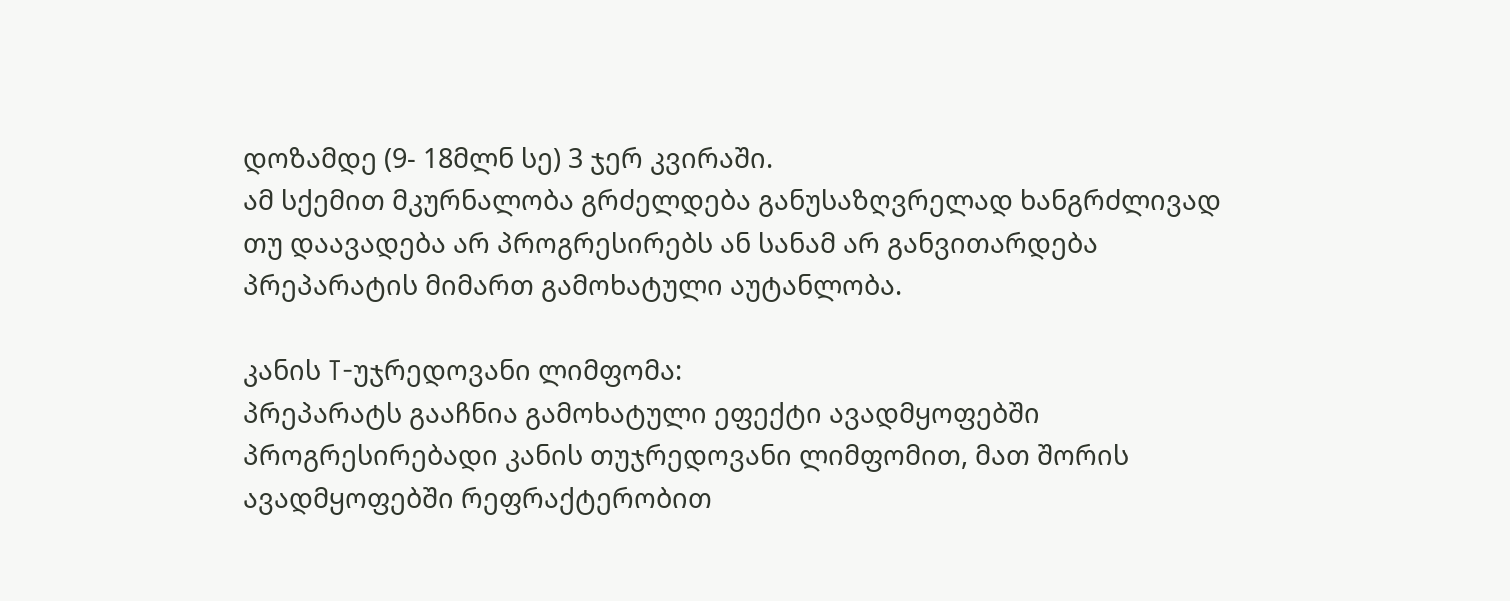დოზამდე (9- 18მლნ სე) 3 ჯერ კვირაში.
ამ სქემით მკურნალობა გრძელდება განუსაზღვრელად ხანგრძლივად თუ დაავადება არ პროგრესირებს ან სანამ არ განვითარდება პრეპარატის მიმართ გამოხატული აუტანლობა.

კანის T-უჯრედოვანი ლიმფომა:
პრეპარატს გააჩნია გამოხატული ეფექტი ავადმყოფებში პროგრესირებადი კანის თუჯრედოვანი ლიმფომით, მათ შორის ავადმყოფებში რეფრაქტერობით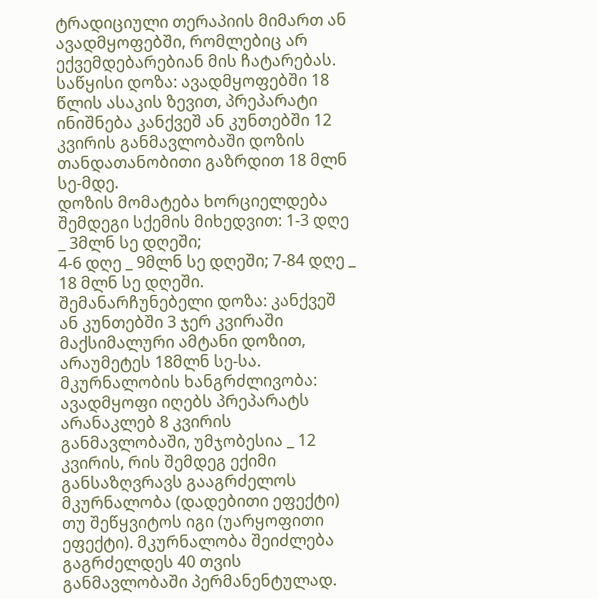ტრადიციული თერაპიის მიმართ ან ავადმყოფებში, რომლებიც არ ექვემდებარებიან მის ჩატარებას.
საწყისი დოზა: ავადმყოფებში 18 წლის ასაკის ზევით, პრეპარატი ინიშნება კანქვეშ ან კუნთებში 12 კვირის განმავლობაში დოზის თანდათანობითი გაზრდით 18 მლნ სე-მდე.
დოზის მომატება ხორციელდება შემდეგი სქემის მიხედვით: 1-3 დღე _ 3მლნ სე დღეში;
4-6 დღე _ 9მლნ სე დღეში; 7-84 დღე _ 18 მლნ სე დღეში.
შემანარჩუნებელი დოზა: კანქვეშ ან კუნთებში 3 ჯერ კვირაში მაქსიმალური ამტანი დოზით, არაუმეტეს 18მლნ სე-სა. მკურნალობის ხანგრძლივობა: ავადმყოფი იღებს პრეპარატს არანაკლებ 8 კვირის განმავლობაში, უმჯობესია _ 12 კვირის, რის შემდეგ ექიმი განსაზღვრავს გააგრძელოს მკურნალობა (დადებითი ეფექტი) თუ შეწყვიტოს იგი (უარყოფითი ეფექტი). მკურნალობა შეიძლება გაგრძელდეს 40 თვის განმავლობაში პერმანენტულად.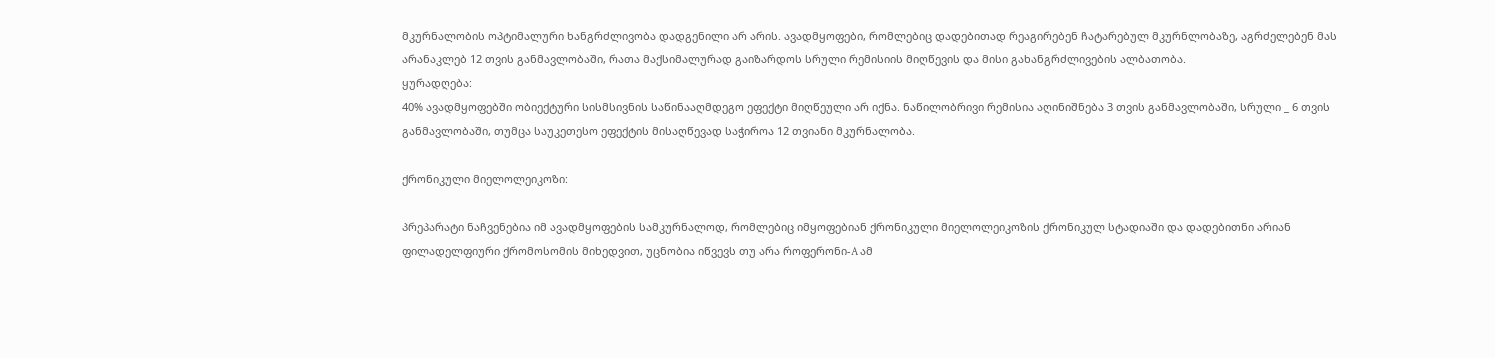მკურნალობის ოპტიმალური ხანგრძლივობა დადგენილი არ არის. ავადმყოფები, რომლებიც დადებითად რეაგირებენ ჩატარებულ მკურნლობაზე, აგრძელებენ მას არანაკლებ 12 თვის განმავლობაში, რათა მაქსიმალურად გაიზარდოს სრული რემისიის მიღწევის და მისი გახანგრძლივების ალბათობა.
ყურადღება:
40% ავადმყოფებში ობიექტური სისმსივნის საწინააღმდეგო ეფექტი მიღწეული არ იქნა. ნაწილობრივი რემისია აღინიშნება 3 თვის განმავლობაში, სრული _ 6 თვის განმავლობაში, თუმცა საუკეთესო ეფექტის მისაღწევად საჭიროა 12 თვიანი მკურნალობა.

ქრონიკული მიელოლეიკოზი:

პრეპარატი ნაჩვენებია იმ ავადმყოფების სამკურნალოდ, რომლებიც იმყოფებიან ქრონიკული მიელოლეიკოზის ქრონიკულ სტადიაში და დადებითნი არიან ფილადელფიური ქრომოსომის მიხედვით, უცნობია იწვევს თუ არა როფერონი-A ამ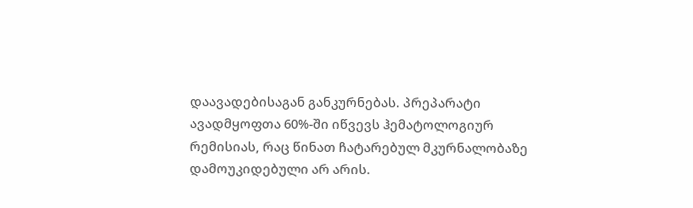დაავადებისაგან განკურნებას. პრეპარატი ავადმყოფთა 60%-ში იწვევს ჰემატოლოგიურ რემისიას, რაც წინათ ჩატარებულ მკურნალობაზე დამოუკიდებული არ არის.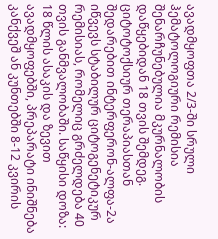ავადმყოფთა 2/3-ში სრული ჰემატოლოგიური რემისია შენარჩუნებულია მკურნალობის დაწყებიდან 18 თვის შემდეგ.
ციტოტოქსიურ თერაპიასთან შედარებით ინტერფერონ-ალფა-2ა იწვევს სტაბილურ ციტოგენეტიკურ რემისიას, რომელიც გრძელდება 40 თვის განმვალობაში. საწყისი დოზა: 18 წლის ასაკის და ზევით ავადმყოფებში, პრეპარატი ინიშნება კანქვეშ ან კუნთებში 8-12 კვირის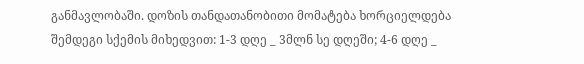განმავლობაში. დოზის თანდათანობითი მომატება ხორციელდება შემდეგი სქემის მიხედვით: 1-3 დღე _ 3მლნ სე დღეში; 4-6 დღე _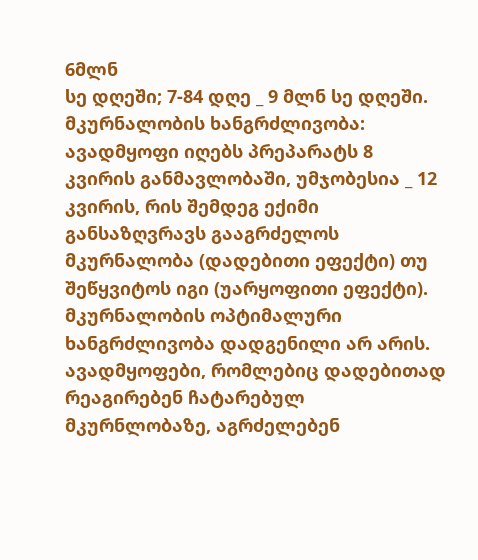6მლნ
სე დღეში; 7-84 დღე _ 9 მლნ სე დღეში.
მკურნალობის ხანგრძლივობა: ავადმყოფი იღებს პრეპარატს 8 კვირის განმავლობაში, უმჯობესია _ 12 კვირის, რის შემდეგ ექიმი განსაზღვრავს გააგრძელოს მკურნალობა (დადებითი ეფექტი) თუ შეწყვიტოს იგი (უარყოფითი ეფექტი). მკურნალობის ოპტიმალური ხანგრძლივობა დადგენილი არ არის. ავადმყოფები, რომლებიც დადებითად რეაგირებენ ჩატარებულ მკურნლობაზე, აგრძელებენ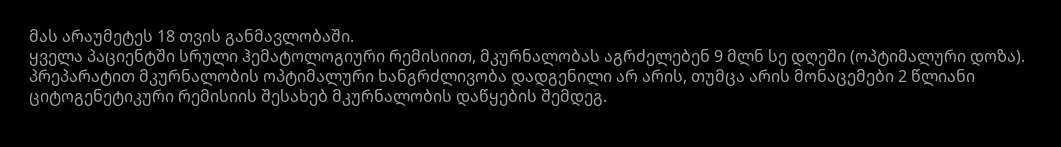მას არაუმეტეს 18 თვის განმავლობაში.
ყველა პაციენტში სრული ჰემატოლოგიური რემისიით, მკურნალობას აგრძელებენ 9 მლნ სე დღეში (ოპტიმალური დოზა).
პრეპარატით მკურნალობის ოპტიმალური ხანგრძლივობა დადგენილი არ არის, თუმცა არის მონაცემები 2 წლიანი ციტოგენეტიკური რემისიის შესახებ მკურნალობის დაწყების შემდეგ.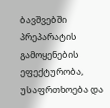ბავშვებში პრეპარატის გამოყენების ეფექტურობა, უსაფრთხოება და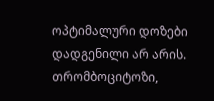ოპტიმალური დოზები დადგენილი არ არის.
თრომბოციტოზი,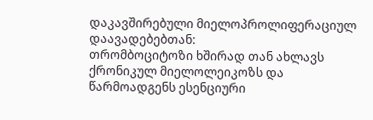დაკავშირებული მიელოპროლიფერაციულ დაავადებებთან:
თრომბოციტოზი ხშირად თან ახლავს ქრონიკულ მიელოლეიკოზს და წარმოადგენს ესენციური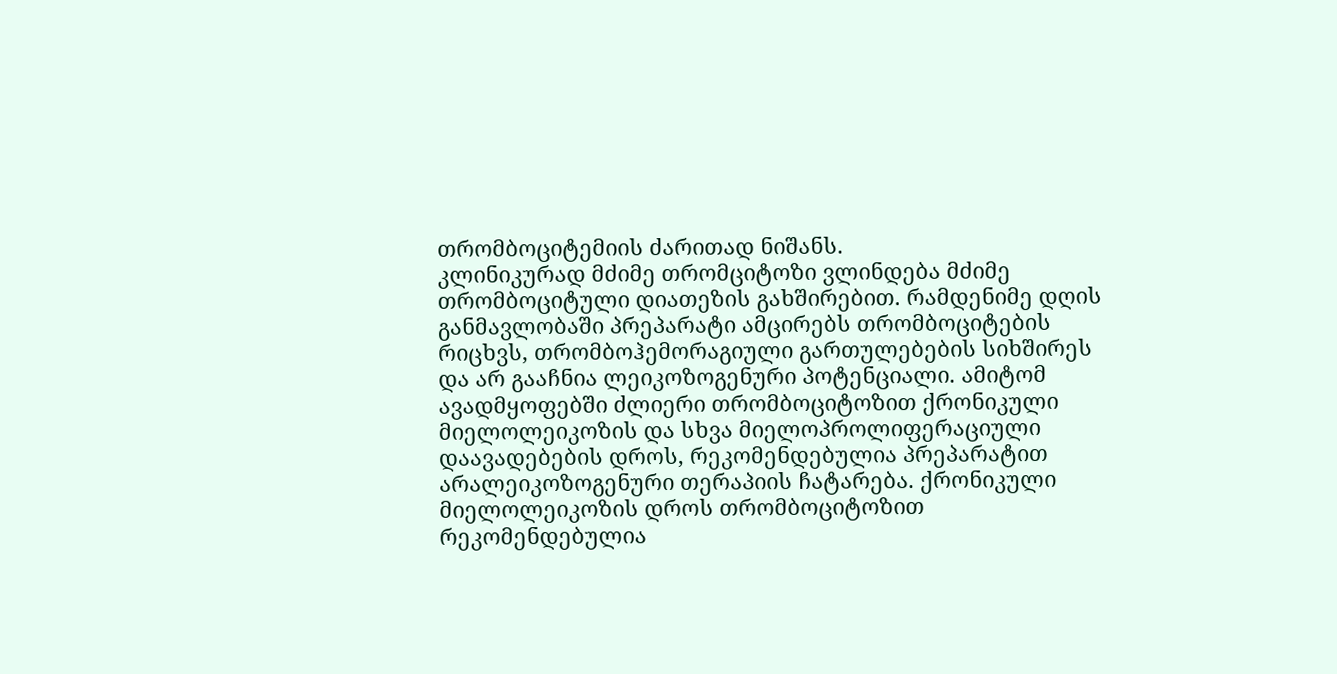თრომბოციტემიის ძარითად ნიშანს.
კლინიკურად მძიმე თრომციტოზი ვლინდება მძიმე თრომბოციტული დიათეზის გახშირებით. რამდენიმე დღის განმავლობაში პრეპარატი ამცირებს თრომბოციტების რიცხვს, თრომბოჰემორაგიული გართულებების სიხშირეს და არ გააჩნია ლეიკოზოგენური პოტენციალი. ამიტომ ავადმყოფებში ძლიერი თრომბოციტოზით ქრონიკული მიელოლეიკოზის და სხვა მიელოპროლიფერაციული დაავადებების დროს, რეკომენდებულია პრეპარატით არალეიკოზოგენური თერაპიის ჩატარება. ქრონიკული მიელოლეიკოზის დროს თრომბოციტოზით რეკომენდებულია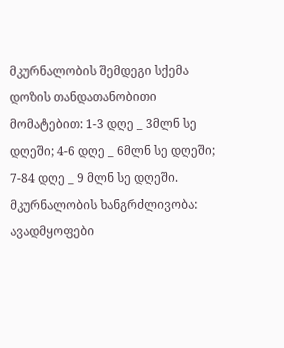მკურნალობის შემდეგი სქემა დოზის თანდათანობითი მომატებით: 1-3 დღე _ 3მლნ სე დღეში; 4-6 დღე _ 6მლნ სე დღეში; 7-84 დღე _ 9 მლნ სე დღეში.
მკურნალობის ხანგრძლივობა: ავადმყოფები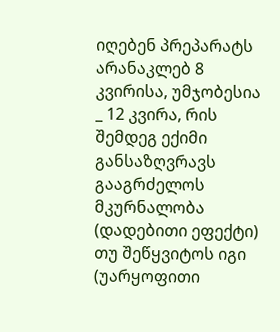იღებენ პრეპარატს არანაკლებ 8 კვირისა, უმჯობესია _ 12 კვირა, რის შემდეგ ექიმი განსაზღვრავს გააგრძელოს მკურნალობა  (დადებითი ეფექტი) თუ შეწყვიტოს იგი (უარყოფითი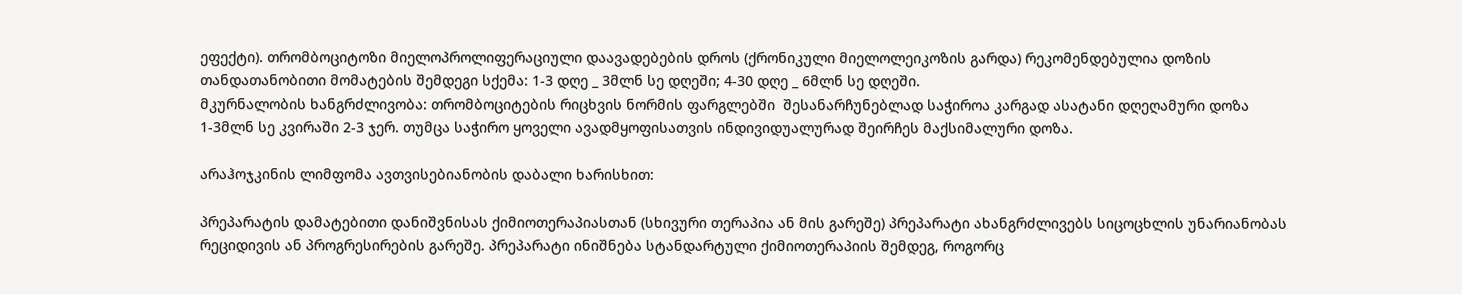ეფექტი). თრომბოციტოზი მიელოპროლიფერაციული დაავადებების დროს (ქრონიკული მიელოლეიკოზის გარდა) რეკომენდებულია დოზის თანდათანობითი მომატების შემდეგი სქემა: 1-3 დღე _ 3მლნ სე დღეში; 4-30 დღე _ 6მლნ სე დღეში.
მკურნალობის ხანგრძლივობა: თრომბოციტების რიცხვის ნორმის ფარგლებში  შესანარჩუნებლად საჭიროა კარგად ასატანი დღეღამური დოზა 1-3მლნ სე კვირაში 2-3 ჯერ. თუმცა საჭირო ყოველი ავადმყოფისათვის ინდივიდუალურად შეირჩეს მაქსიმალური დოზა.

არაჰოჯკინის ლიმფომა ავთვისებიანობის დაბალი ხარისხით:

პრეპარატის დამატებითი დანიშვნისას ქიმიოთერაპიასთან (სხივური თერაპია ან მის გარეშე) პრეპარატი ახანგრძლივებს სიცოცხლის უნარიანობას რეციდივის ან პროგრესირების გარეშე. პრეპარატი ინიშნება სტანდარტული ქიმიოთერაპიის შემდეგ, როგორც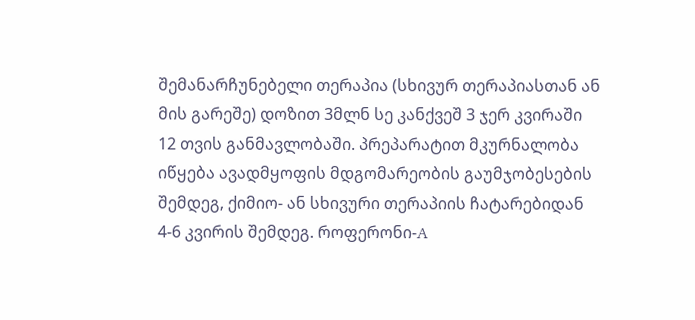შემანარჩუნებელი თერაპია (სხივურ თერაპიასთან ან მის გარეშე) დოზით 3მლნ სე კანქვეშ 3 ჯერ კვირაში 12 თვის განმავლობაში. პრეპარატით მკურნალობა იწყება ავადმყოფის მდგომარეობის გაუმჯობესების შემდეგ, ქიმიო- ან სხივური თერაპიის ჩატარებიდან 4-6 კვირის შემდეგ. როფერონი-A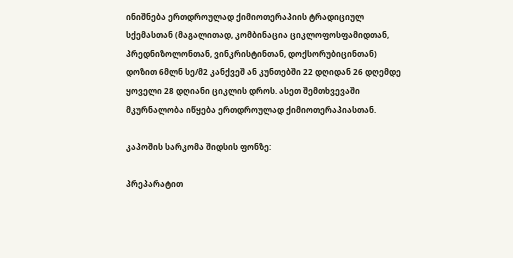ინიშნება ერთდროულად ქიმიოთერაპიის ტრადიციულ სქემასთან (მაგალითად, კომბინაცია ციკლოფოსფამიდთან, პრედნიზოლონთან, ვინკრისტინთან, დოქსორუბიცინთან) დოზით 6მლნ სე/მ2 კანქვეშ ან კუნთებში 22 დღიდან 26 დღემდე ყოველი 28 დღიანი ციკლის დროს. ასეთ შემთხვევაში მკურნალობა იწყება ერთდროულად ქიმიოთერაპიასთან.

კაპოშის სარკომა შიდსის ფონზე:

პრეპარატით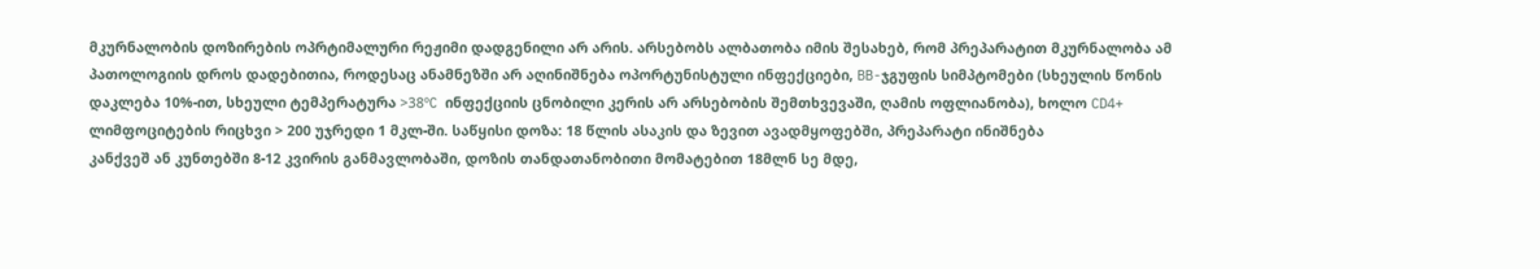მკურნალობის დოზირების ოპრტიმალური რეჟიმი დადგენილი არ არის. არსებობს ალბათობა იმის შესახებ, რომ პრეპარატით მკურნალობა ამ პათოლოგიის დროს დადებითია, როდესაც ანამნეზში არ აღინიშნება ოპორტუნისტული ინფექციები, BB-ჯგუფის სიმპტომები (სხეულის წონის დაკლება 10%-ით, სხეული ტემპერატურა >38ºC ინფექციის ცნობილი კერის არ არსებობის შემთხვევაში, ღამის ოფლიანობა), ხოლო CD4+ ლიმფოციტების რიცხვი > 200 უჯრედი 1 მკლ-ში. საწყისი დოზა: 18 წლის ასაკის და ზევით ავადმყოფებში, პრეპარატი ინიშნება
კანქვეშ ან კუნთებში 8-12 კვირის განმავლობაში, დოზის თანდათანობითი მომატებით 18მლნ სე მდე,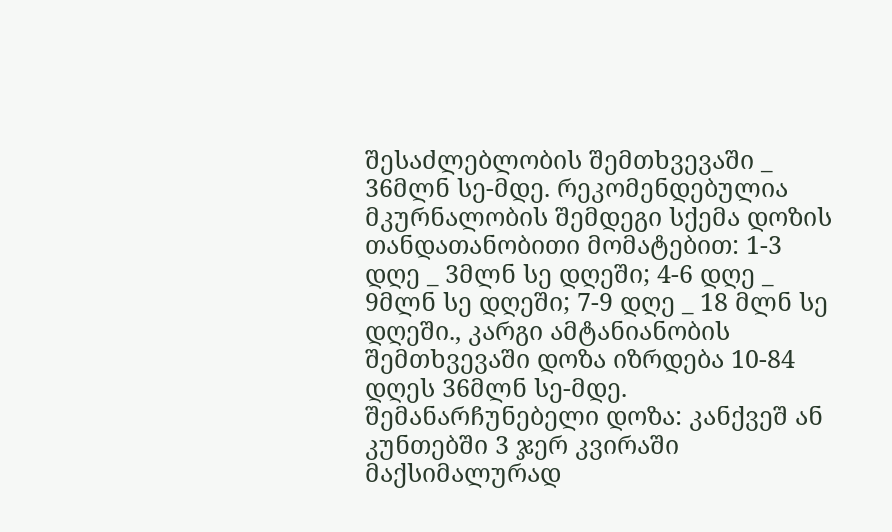შესაძლებლობის შემთხვევაში _ 36მლნ სე-მდე. რეკომენდებულია მკურნალობის შემდეგი სქემა დოზის თანდათანობითი მომატებით: 1-3 დღე _ 3მლნ სე დღეში; 4-6 დღე _ 9მლნ სე დღეში; 7-9 დღე _ 18 მლნ სე დღეში., კარგი ამტანიანობის შემთხვევაში დოზა იზრდება 10-84 დღეს 36მლნ სე-მდე. შემანარჩუნებელი დოზა: კანქვეშ ან კუნთებში 3 ჯერ კვირაში მაქსიმალურად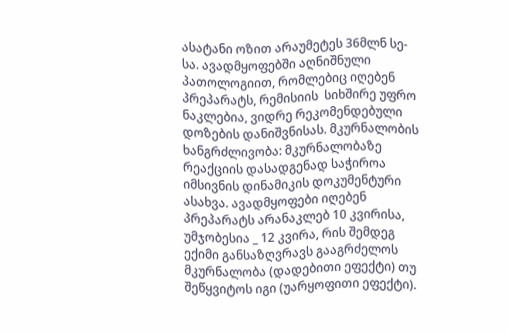ასატანი ოზით არაუმეტეს 36მლნ სე-სა. ავადმყოფებში აღნიშნული პათოლოგიით, რომლებიც იღებენ პრეპარატს, რემისიის  სიხშირე უფრო ნაკლებია, ვიდრე რეკომენდებული დოზების დანიშვნისას. მკურნალობის ხანგრძლივობა: მკურნალობაზე რეაქციის დასადგენად საჭიროა იმსივნის დინამიკის დოკუმენტური ასახვა. ავადმყოფები იღებენ პრეპარატს არანაკლებ 10 კვირისა, უმჯობესია _ 12 კვირა, რის შემდეგ ექიმი განსაზღვრავს გააგრძელოს მკურნალობა (დადებითი ეფექტი) თუ შეწყვიტოს იგი (უარყოფითი ეფექტი).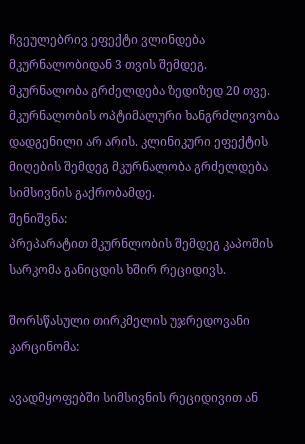ჩვეულებრივ ეფექტი ვლინდება მკურნალობიდან 3 თვის შემდეგ. მკურნალობა გრძელდება ზედიზედ 20 თვე. მკურნალობის ოპტიმალური ხანგრძლივობა დადგენილი არ არის. კლინიკური ეფექტის მიღების შემდეგ მკურნალობა გრძელდება სიმსივნის გაქრობამდე.
შენიშვნა:
პრეპარატით მკურნლობის შემდეგ კაპოშის სარკომა განიცდის ხშირ რეციდივს.

შორსწასული თირკმელის უჯრედოვანი კარცინომა:

ავადმყოფებში სიმსივნის რეციდივით ან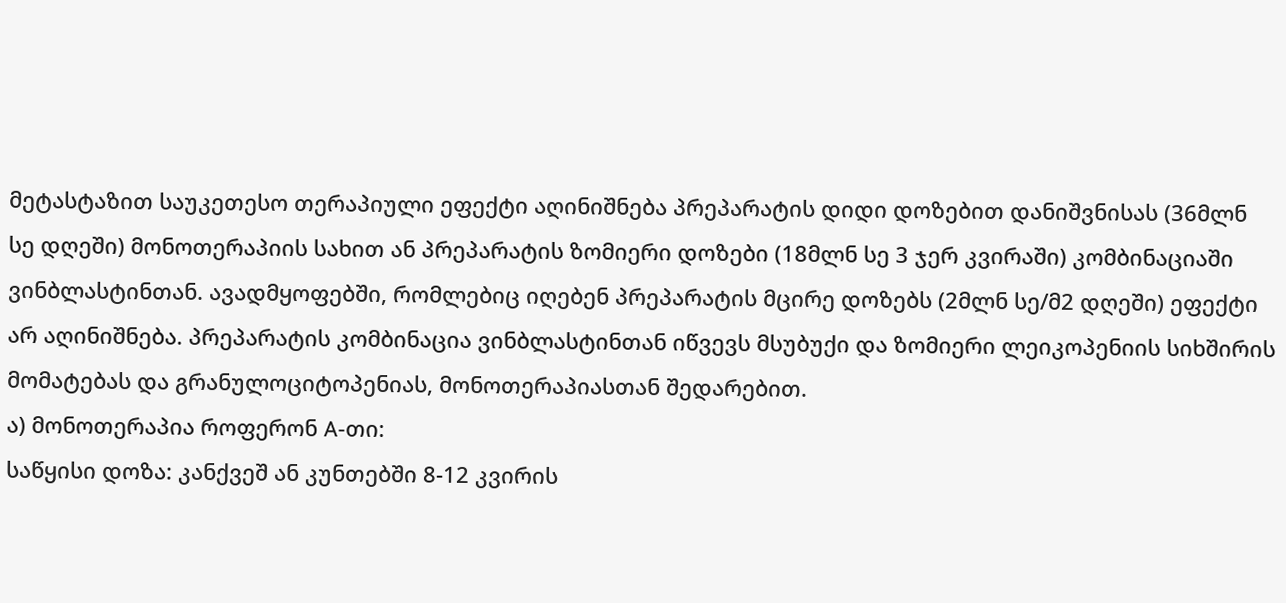მეტასტაზით საუკეთესო თერაპიული ეფექტი აღინიშნება პრეპარატის დიდი დოზებით დანიშვნისას (36მლნ სე დღეში) მონოთერაპიის სახით ან პრეპარატის ზომიერი დოზები (18მლნ სე 3 ჯერ კვირაში) კომბინაციაში ვინბლასტინთან. ავადმყოფებში, რომლებიც იღებენ პრეპარატის მცირე დოზებს (2მლნ სე/მ2 დღეში) ეფექტი არ აღინიშნება. პრეპარატის კომბინაცია ვინბლასტინთან იწვევს მსუბუქი და ზომიერი ლეიკოპენიის სიხშირის მომატებას და გრანულოციტოპენიას, მონოთერაპიასთან შედარებით.
ა) მონოთერაპია როფერონ A-თი:
საწყისი დოზა: კანქვეშ ან კუნთებში 8-12 კვირის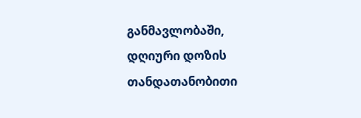განმავლობაში, დღიური დოზის თანდათანობითი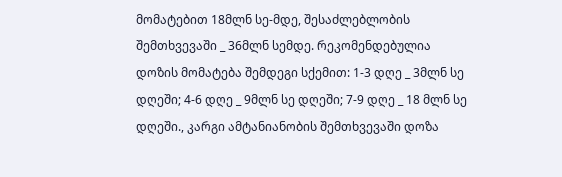მომატებით 18მლნ სე-მდე, შესაძლებლობის შემთხვევაში _ 36მლნ სემდე. რეკომენდებულია დოზის მომატება შემდეგი სქემით: 1-3 დღე _ 3მლნ სე დღეში; 4-6 დღე _ 9მლნ სე დღეში; 7-9 დღე _ 18 მლნ სე დღეში., კარგი ამტანიანობის შემთხვევაში დოზა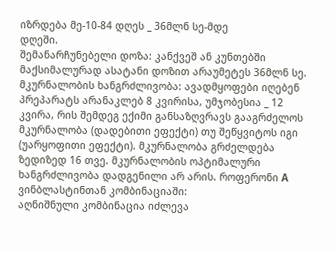იზრდება მე-10-84 დღეს _ 36მლნ სე-მდე
დღეში.
შემანარჩუნებელი დოზა: კანქვეშ ან კუნთებში მაქსიმალურად ასატანი დოზით არაუმეტეს 36მლნ სე.
მკურნალობის ხანგრძლივობა: ავადმყოფები იღებენ პრეპარატს არანაკლებ 8 კვირისა, უმჯობესია _ 12 კვირა, რის შემდეგ ექიმი განსაზღვრავს გააგრძელოს მკურნალობა (დადებითი ეფექტი) თუ შეწყვიტოს იგი (უარყოფითი ეფექტი). მკურნალობა გრძელდება ზედიზედ 16 თვე. მკურნალობის ოპტიმალური ხანგრძლივობა დადგენილი არ არის. როფერონი A ვინბლასტინთან კომბინაციაში:
აღნიშნული კომბინაცია იძლევა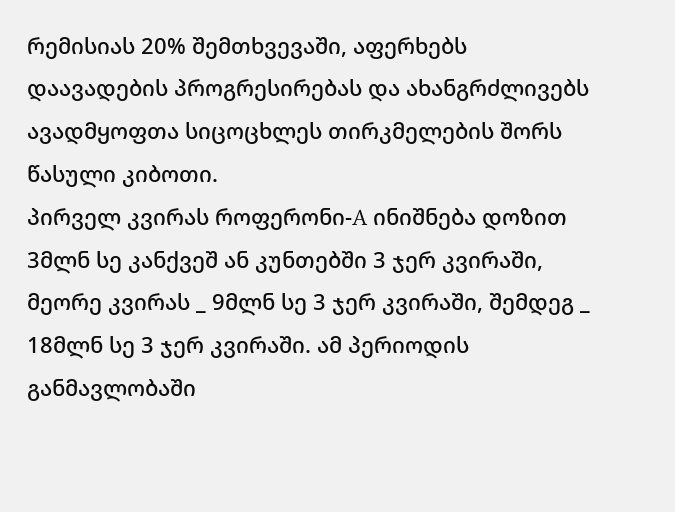რემისიას 20% შემთხვევაში, აფერხებს დაავადების პროგრესირებას და ახანგრძლივებს ავადმყოფთა სიცოცხლეს თირკმელების შორს წასული კიბოთი.
პირველ კვირას როფერონი-A ინიშნება დოზით 3მლნ სე კანქვეშ ან კუნთებში 3 ჯერ კვირაში, მეორე კვირას _ 9მლნ სე 3 ჯერ კვირაში, შემდეგ _ 18მლნ სე 3 ჯერ კვირაში. ამ პერიოდის განმავლობაში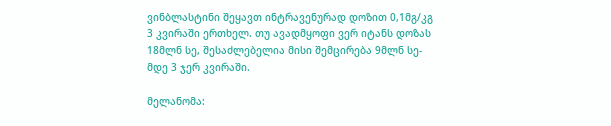ვინბლასტინი შეყავთ ინტრავენურად დოზით 0,1მგ/კგ 3 კვირაში ერთხელ. თუ ავადმყოფი ვერ იტანს დოზას 18მლნ სე, შესაძლებელია მისი შემცირება 9მლნ სე-მდე 3 ჯერ კვირაში.

მელანომა: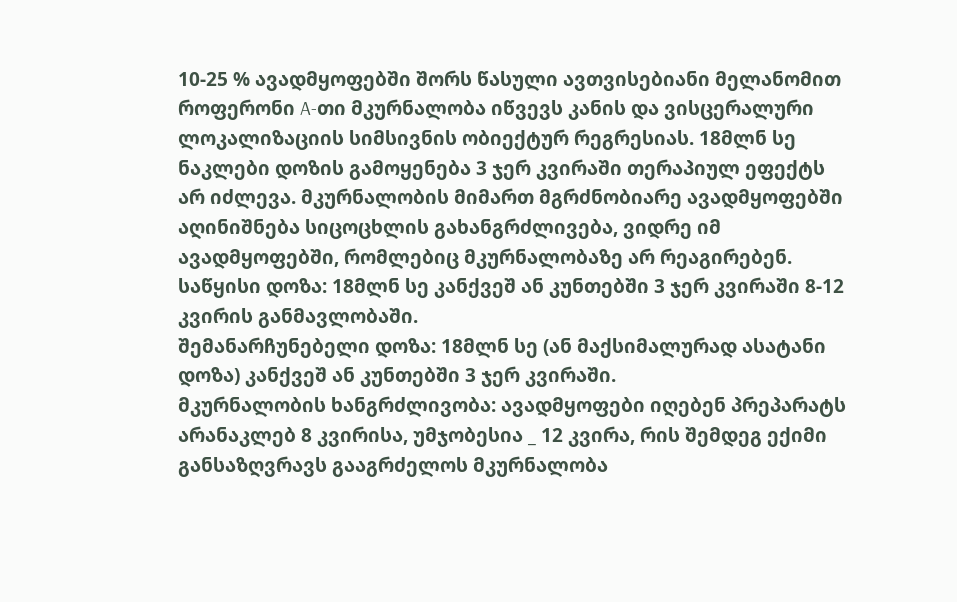10-25 % ავადმყოფებში შორს წასული ავთვისებიანი მელანომით როფერონი A-თი მკურნალობა იწვევს კანის და ვისცერალური ლოკალიზაციის სიმსივნის ობიექტურ რეგრესიას. 18მლნ სე ნაკლები დოზის გამოყენება 3 ჯერ კვირაში თერაპიულ ეფექტს არ იძლევა. მკურნალობის მიმართ მგრძნობიარე ავადმყოფებში აღინიშნება სიცოცხლის გახანგრძლივება, ვიდრე იმ ავადმყოფებში, რომლებიც მკურნალობაზე არ რეაგირებენ.
საწყისი დოზა: 18მლნ სე კანქვეშ ან კუნთებში 3 ჯერ კვირაში 8-12 კვირის განმავლობაში.
შემანარჩუნებელი დოზა: 18მლნ სე (ან მაქსიმალურად ასატანი დოზა) კანქვეშ ან კუნთებში 3 ჯერ კვირაში.
მკურნალობის ხანგრძლივობა: ავადმყოფები იღებენ პრეპარატს არანაკლებ 8 კვირისა, უმჯობესია _ 12 კვირა, რის შემდეგ ექიმი განსაზღვრავს გააგრძელოს მკურნალობა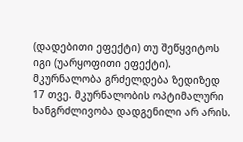(დადებითი ეფექტი) თუ შეწყვიტოს იგი (უარყოფითი ეფექტი). მკურნალობა გრძელდება ზედიზედ 17 თვე. მკურნალობის ოპტიმალური ხანგრძლივობა დადგენილი არ არის.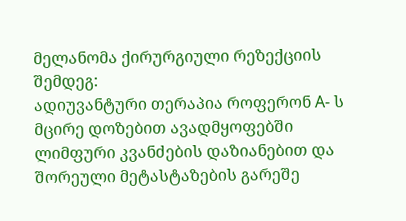მელანომა ქირურგიული რეზექციის შემდეგ:
ადიუვანტური თერაპია როფერონ A- ს მცირე დოზებით ავადმყოფებში ლიმფური კვანძების დაზიანებით და შორეული მეტასტაზების გარეშე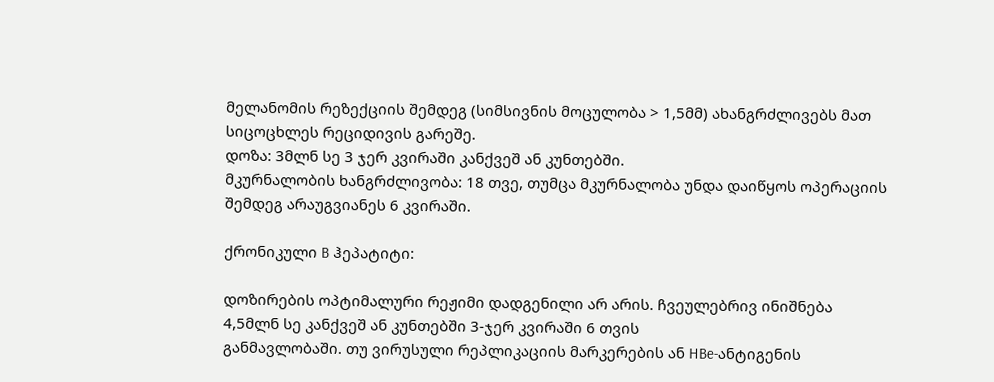მელანომის რეზექციის შემდეგ (სიმსივნის მოცულობა > 1,5მმ) ახანგრძლივებს მათ სიცოცხლეს რეციდივის გარეშე.
დოზა: 3მლნ სე 3 ჯერ კვირაში კანქვეშ ან კუნთებში.
მკურნალობის ხანგრძლივობა: 18 თვე, თუმცა მკურნალობა უნდა დაიწყოს ოპერაციის შემდეგ არაუგვიანეს 6 კვირაში.

ქრონიკული B ჰეპატიტი:

დოზირების ოპტიმალური რეჟიმი დადგენილი არ არის. ჩვეულებრივ ინიშნება 4,5მლნ სე კანქვეშ ან კუნთებში 3-ჯერ კვირაში 6 თვის
განმავლობაში. თუ ვირუსული რეპლიკაციის მარკერების ან HBe-ანტიგენის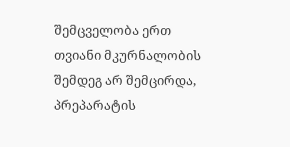შემცველობა ერთ თვიანი მკურნალობის შემდეგ არ შემცირდა, პრეპარატის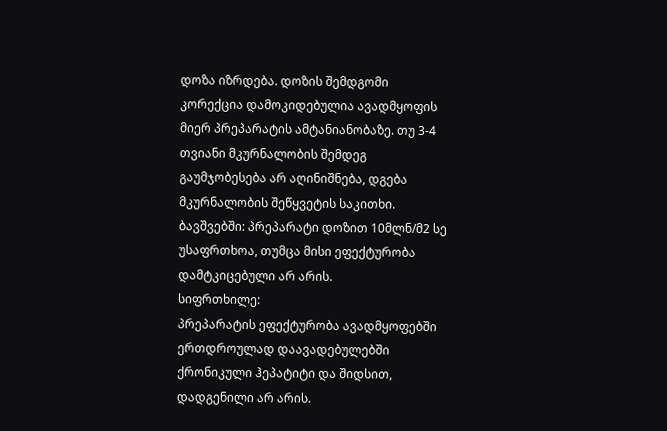დოზა იზრდება. დოზის შემდგომი კორექცია დამოკიდებულია ავადმყოფის მიერ პრეპარატის ამტანიანობაზე. თუ 3-4 თვიანი მკურნალობის შემდეგ გაუმჯობესება არ აღინიშნება, დგება მკურნალობის შეწყვეტის საკითხი.
ბავშვებში: პრეპარატი დოზით 10მლნ/მ2 სე უსაფრთხოა, თუმცა მისი ეფექტურობა დამტკიცებული არ არის.
სიფრთხილე:
პრეპარატის ეფექტურობა ავადმყოფებში ერთდროულად დაავადებულებში ქრონიკული ჰეპატიტი და შიდსით, დადგენილი არ არის.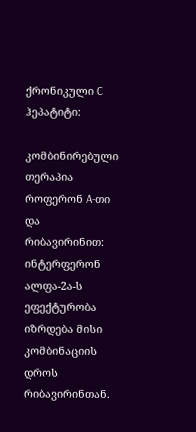ქრონიკული C ჰეპატიტი:

კომბინირებული თერაპია როფერონ A-თი და რიბავირინით: ინტერფერონ ალფა-2ა-ს ეფექტურობა იზრდება მისი კომბინაციის დროს
რიბავირინთან.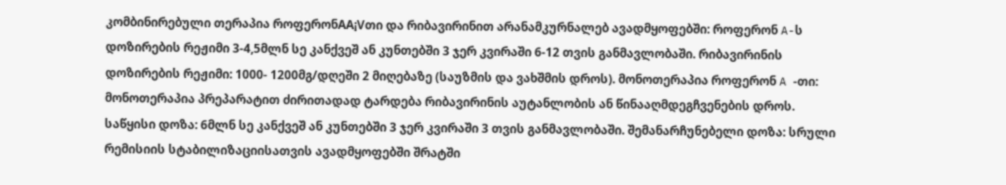კომბინირებული თერაპია როფერონAA¡Vთი და რიბავირინით არანამკურნალებ ავადმყოფებში: როფერონ A-ს დოზირების რეჟიმი 3-4,5მლნ სე კანქვეშ ან კუნთებში 3 ჯერ კვირაში 6-12 თვის განმავლობაში. რიბავირინის დოზირების რეჟიმი: 1000- 1200მგ/დღეში 2 მიღებაზე (საუზმის და ვახშმის დროს). მონოთერაპია როფერონ A -თი: მონოთერაპია პრეპარატით ძირითადად ტარდება რიბავირინის აუტანლობის ან წინააღმდეგჩვენების დროს.
საწყისი დოზა: 6მლნ სე კანქვეშ ან კუნთებში 3 ჯერ კვირაში 3 თვის განმავლობაში. შემანარჩუნებელი დოზა: სრული რემისიის სტაბილიზაციისათვის ავადმყოფებში შრატში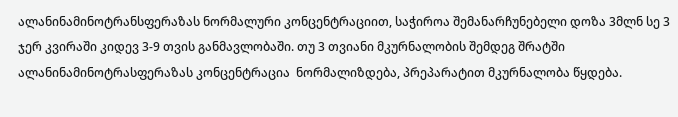ალანინამინოტრანსფერაზას ნორმალური კონცენტრაციით, საჭიროა შემანარჩუნებელი დოზა 3მლნ სე 3 ჯერ კვირაში კიდევ 3-9 თვის განმავლობაში. თუ 3 თვიანი მკურნალობის შემდეგ შრატში ალანინამინოტრასფერაზას კონცენტრაცია  ნორმალიზდება, პრეპარატით მკურნალობა წყდება.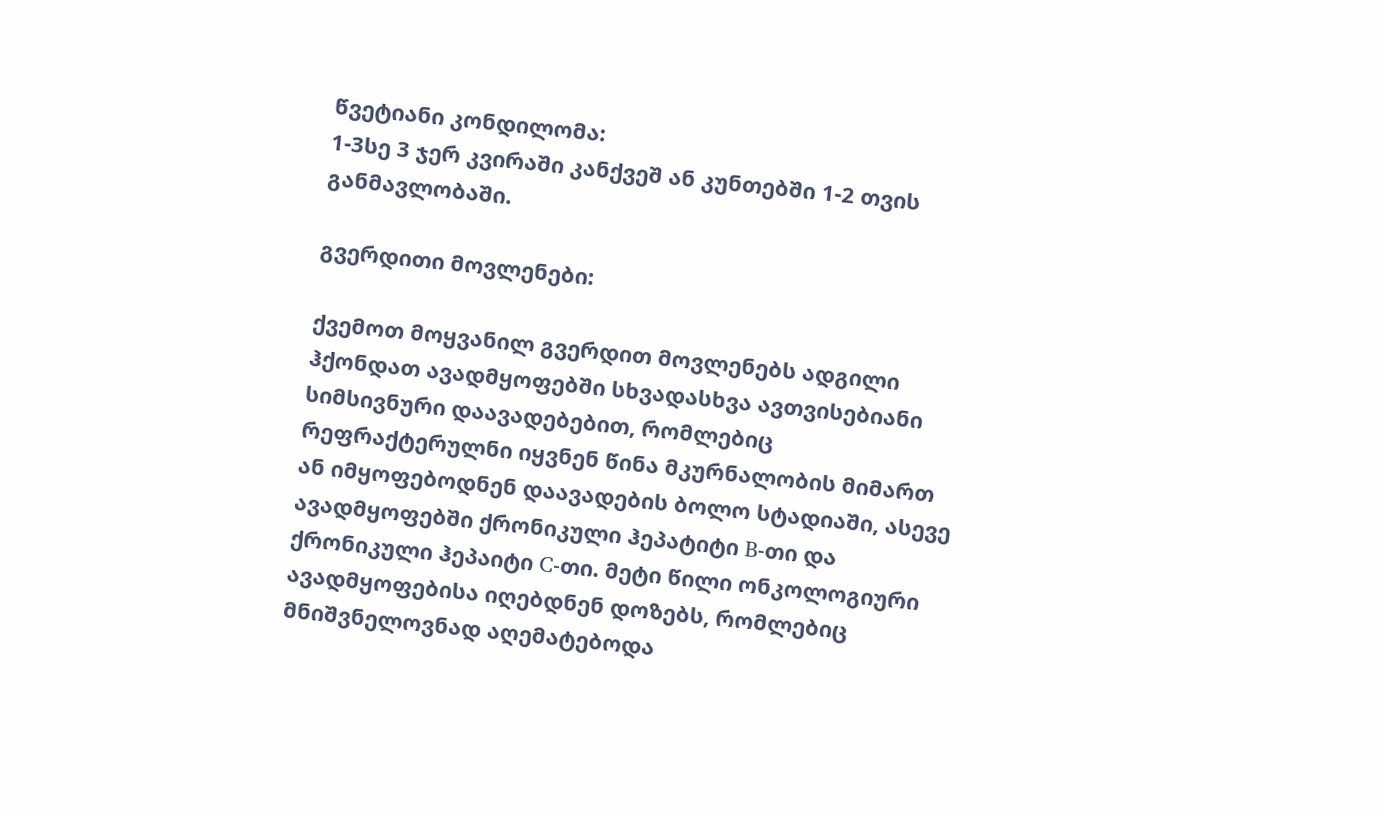წვეტიანი კონდილომა:
1-3სე 3 ჯერ კვირაში კანქვეშ ან კუნთებში 1-2 თვის განმავლობაში.

გვერდითი მოვლენები:

ქვემოთ მოყვანილ გვერდით მოვლენებს ადგილი ჰქონდათ ავადმყოფებში სხვადასხვა ავთვისებიანი სიმსივნური დაავადებებით, რომლებიც რეფრაქტერულნი იყვნენ წინა მკურნალობის მიმართ ან იმყოფებოდნენ დაავადების ბოლო სტადიაში, ასევე ავადმყოფებში ქრონიკული ჰეპატიტი B-თი და ქრონიკული ჰეპაიტი C-თი. მეტი წილი ონკოლოგიური ავადმყოფებისა იღებდნენ დოზებს, რომლებიც მნიშვნელოვნად აღემატებოდა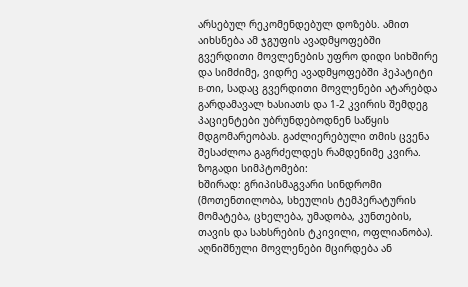არსებულ რეკომენდებულ დოზებს. ამით აიხსნება ამ ჯგუფის ავადმყოფებში გვერდითი მოვლენების უფრო დიდი სიხშირე და სიმძიმე, ვიდრე ავადმყოფებში ჰეპატიტი B-თი, სადაც გვერდითი მოვლენები ატარებდა გარდამავალ ხასიათს და 1-2 კვირის შემდეგ პაციენტები უბრუნდებოდნენ საწყის მდგომარეობას. გაძლიერებული თმის ცვენა შესაძლოა გაგრძელდეს რამდენიმე კვირა.
ზოგადი სიმპტომები:
ხშირად: გრიპისმაგვარი სინდრომი (მოთენთილობა, სხეულის ტემპერატურის მომატება, ცხელება, უმადობა, კუნთების, თავის და სახსრების ტკივილი, ოფლიანობა). აღნიშნული მოვლენები მცირდება ან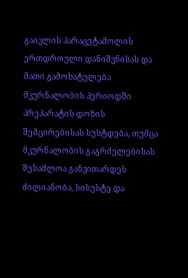გაივლის პარაცეტამოლის ერთდროული დანიშვნისას და მათი გამოხატულება მკურნალობის პერიოდში პრეპარატის დოზის შემცირებისას სუსტდება, თუმცა მკურნალობის გაგრძელებისას შესაძლოა განვითარდეს ძილიანობა, სისუსტე და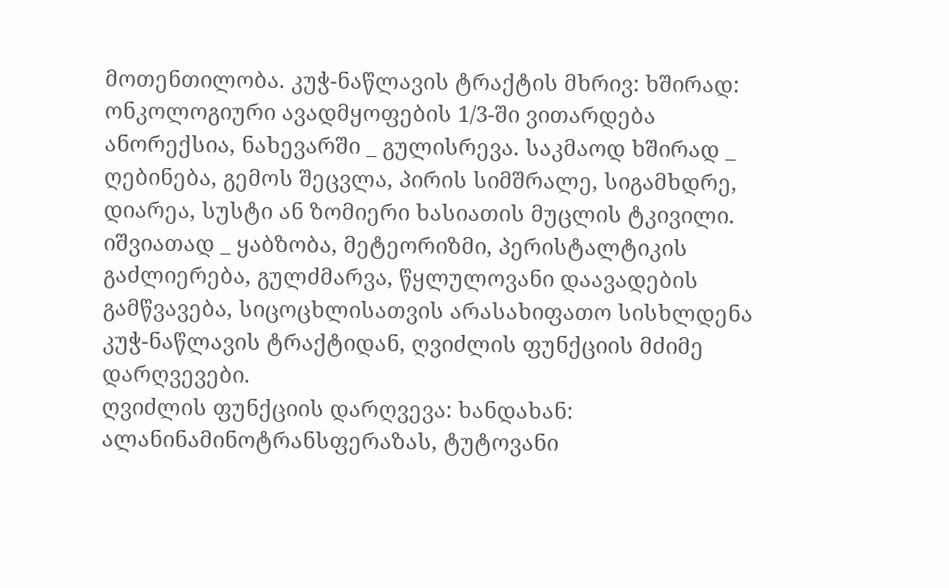მოთენთილობა. კუჭ-ნაწლავის ტრაქტის მხრივ: ხშირად: ონკოლოგიური ავადმყოფების 1/3-ში ვითარდება ანორექსია, ნახევარში _ გულისრევა. საკმაოდ ხშირად _ ღებინება, გემოს შეცვლა, პირის სიმშრალე, სიგამხდრე, დიარეა, სუსტი ან ზომიერი ხასიათის მუცლის ტკივილი. იშვიათად _ ყაბზობა, მეტეორიზმი, პერისტალტიკის გაძლიერება, გულძმარვა, წყლულოვანი დაავადების გამწვავება, სიცოცხლისათვის არასახიფათო სისხლდენა კუჭ-ნაწლავის ტრაქტიდან, ღვიძლის ფუნქციის მძიმე დარღვევები.
ღვიძლის ფუნქციის დარღვევა: ხანდახან: ალანინამინოტრანსფერაზას, ტუტოვანი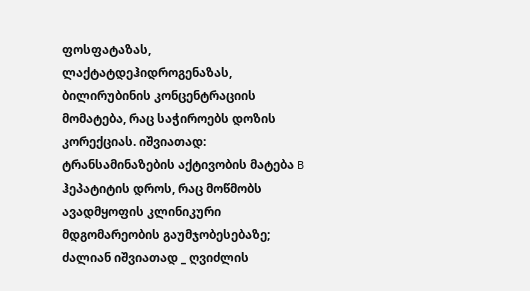ფოსფატაზას, ლაქტატდეჰიდროგენაზას, ბილირუბინის კონცენტრაციის მომატება, რაც საჭიროებს დოზის კორექციას. იშვიათად: ტრანსამინაზების აქტივობის მატება B ჰეპატიტის დროს, რაც მოწმობს ავადმყოფის კლინიკური მდგომარეობის გაუმჯობესებაზე; ძალიან იშვიათად _ ღვიძლის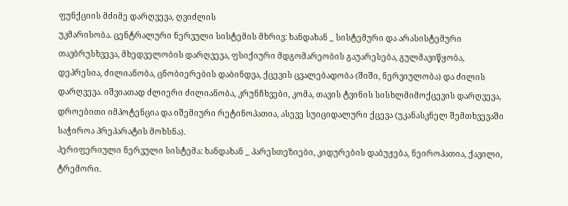ფუნქციის მძიმე დარღვევა, ღვიძლის
უკმარისობა. ცენტრალური ნერვული სისტემის მხრივ: ხანდახან _ სისტემური და არასისტემური თავბრუსხვევა, მხედველობის დარღვევა, ფსიქიური მდგომარეობის გაუარესება, გულმავიწყობა, დეპრესია, ძილიანობა, ცნობიერების დაბინდვა, ქცევის ცვალებადობა (შიში, ნერვიულობა) და ძილის დარღვევა. იშვიათად ძლიერი ძილიანობა, კრუნჩხვები, კომა, თავის ტვინის სისხლმიმოქცევის დარღვევა, დროებითი იმპოტენცია და იშემიური რეტინოპათია, ასევე სუიციდალური ქცევა (უკანასკნელ შემთხვევაში საჭიროა პრეპარატის მოხსნა).
პერიფერიული ნერვული სისტემა: ხანდახან _ პარესთეზიები, კიდურების დაბუჟება, ნეიროპათია, ქავილი, ტრემორი.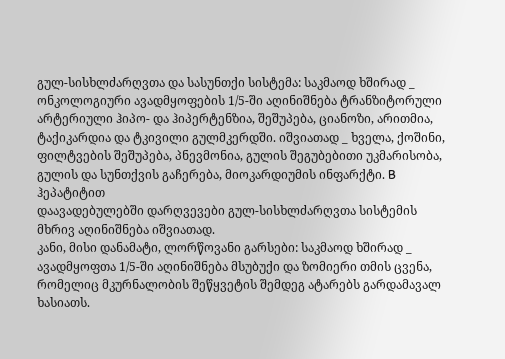გულ-სისხლძარღვთა და სასუნთქი სისტემა: საკმაოდ ხშირად _ ონკოლოგიური ავადმყოფების 1/5-ში აღინიშნება ტრანზიტორული არტერიული ჰიპო- და ჰიპერტენზია, შეშუპება, ციანოზი, არითმია, ტაქიკარდია და ტკივილი გულმკერდში. იშვიათად _ ხველა, ქოშინი, ფილტვების შეშუპება, პნევმონია, გულის შეგუბებითი უკმარისობა, გულის და სუნთქვის გაჩერება, მიოკარდიუმის ინფარქტი. B ჰეპატიტით
დაავადებულებში დარღვევები გულ-სისხლძარღვთა სისტემის მხრივ აღინიშნება იშვიათად.
კანი, მისი დანამატი, ლორწოვანი გარსები: საკმაოდ ხშირად _ ავადმყოფთა 1/5-ში აღინიშნება მსუბუქი და ზომიერი თმის ცვენა, რომელიც მკურნალობის შეწყვეტის შემდეგ ატარებს გარდამავალ ხასიათს.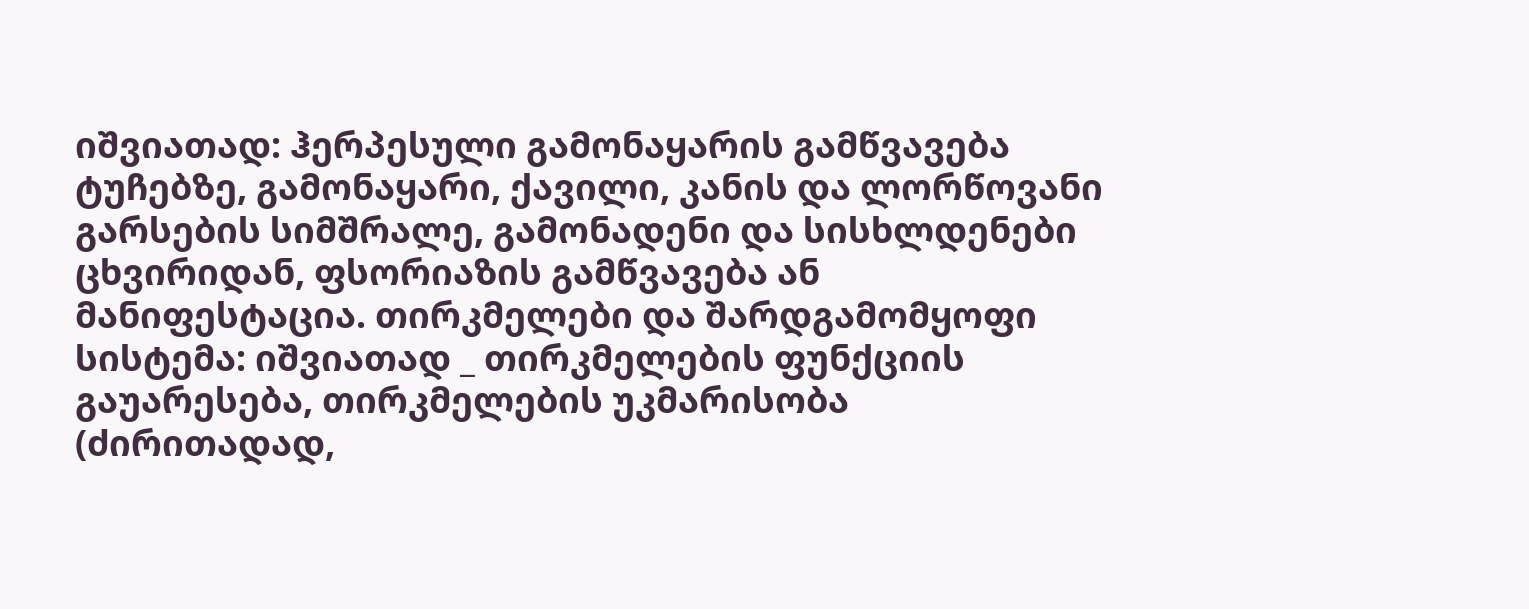იშვიათად: ჰერპესული გამონაყარის გამწვავება ტუჩებზე, გამონაყარი, ქავილი, კანის და ლორწოვანი გარსების სიმშრალე, გამონადენი და სისხლდენები ცხვირიდან, ფსორიაზის გამწვავება ან მანიფესტაცია. თირკმელები და შარდგამომყოფი სისტემა: იშვიათად _ თირკმელების ფუნქციის გაუარესება, თირკმელების უკმარისობა (ძირითადად,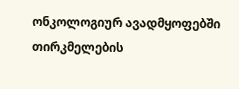ონკოლოგიურ ავადმყოფებში თირკმელების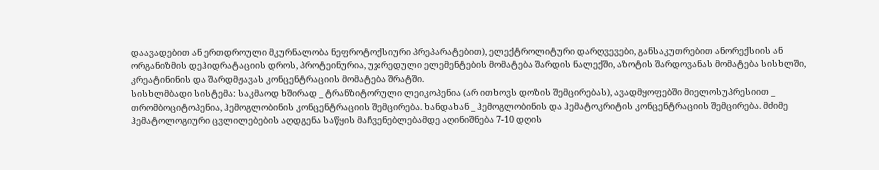დაავადებით ან ერთდროული მკურნალობა ნეფროტოქსიური პრეპარატებით), ელექტროლიტური დარღვევები, განსაკუთრებით ანორექსიის ან ორგანიზმის დეჰიდრატაციის დროს, პროტეინურია, უჯრედული ელემენტების მომატება შარდის ნალექში, აზოტის შარდოვანას მომატება სისხლში, კრეატინინის და შარდმჟავას კონცენტრაციის მომატება შრატში.
სისხლმბადი სისტემა: საკმაოდ ხშირად _ ტრანზიტორული ლეიკოპენია (არ ითხოვს დოზის შემცირებას), ავადმყოფებში მიელოსუპრესიით _ თრომბოციტოპენია, ჰემოგლობინის კონცენტრაციის შემცირება. ხანდახან _ ჰემოგლობინის და ჰემატოკრიტის კონცენტრაციის შემცირება. მძიმე ჰემატოლოგიური ცვლილებების აღდგენა საწყის მაჩვენებლებამდე აღინიშნება 7-10 დღის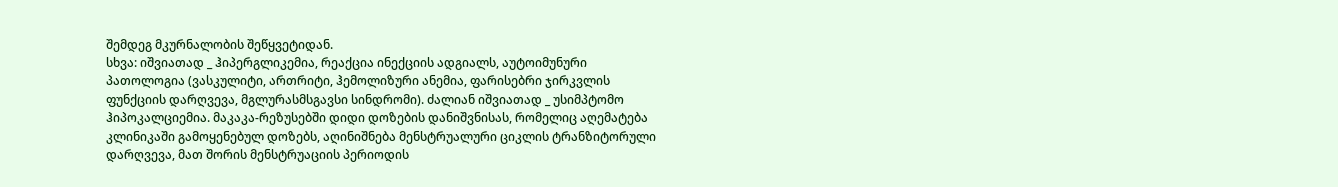შემდეგ მკურნალობის შეწყვეტიდან.
სხვა: იშვიათად _ ჰიპერგლიკემია, რეაქცია ინექციის ადგიალს, აუტოიმუნური პათოლოგია (ვასკულიტი, ართრიტი, ჰემოლიზური ანემია, ფარისებრი ჯირკვლის ფუნქციის დარღვევა, მგლურასმსგავსი სინდრომი). ძალიან იშვიათად _ უსიმპტომო ჰიპოკალციემია. მაკაკა-რეზუსებში დიდი დოზების დანიშვნისას, რომელიც აღემატება კლინიკაში გამოყენებულ დოზებს, აღინიშნება მენსტრუალური ციკლის ტრანზიტორული დარღვევა, მათ შორის მენსტრუაციის პერიოდის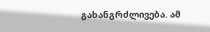გახანგრძლივება. ამ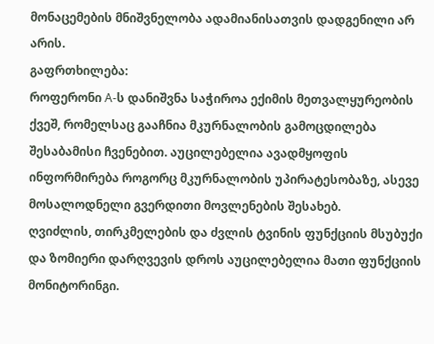მონაცემების მნიშვნელობა ადამიანისათვის დადგენილი არ არის.
გაფრთხილება:
როფერონი A-ს დანიშვნა საჭიროა ექიმის მეთვალყურეობის ქვეშ, რომელსაც გააჩნია მკურნალობის გამოცდილება შესაბამისი ჩვენებით. აუცილებელია ავადმყოფის ინფორმირება როგორც მკურნალობის უპირატესობაზე, ასევე მოსალოდნელი გვერდითი მოვლენების შესახებ.
ღვიძლის, თირკმელების და ძვლის ტვინის ფუნქციის მსუბუქი და ზომიერი დარღვევის დროს აუცილებელია მათი ფუნქციის მონიტორინგი.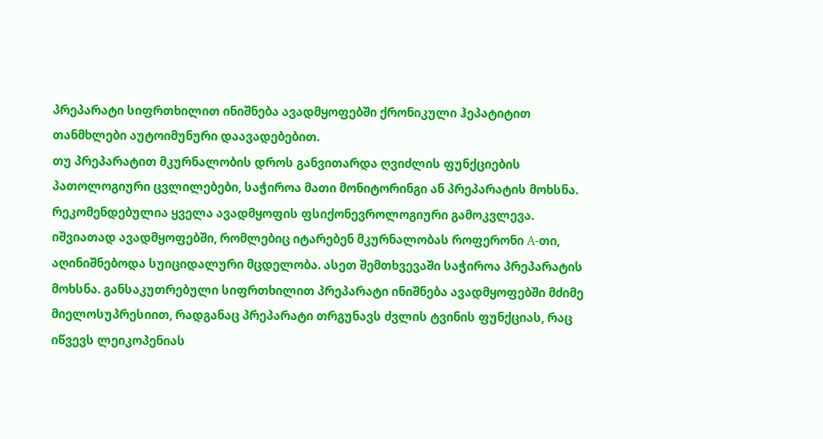პრეპარატი სიფრთხილით ინიშნება ავადმყოფებში ქრონიკული ჰეპატიტით თანმხლები აუტოიმუნური დაავადებებით.
თუ პრეპარატით მკურნალობის დროს განვითარდა ღვიძლის ფუნქციების პათოლოგიური ცვლილებები, საჭიროა მათი მონიტორინგი ან პრეპარატის მოხსნა. რეკომენდებულია ყველა ავადმყოფის ფსიქონევროლოგიური გამოკვლევა. იშვიათად ავადმყოფებში, რომლებიც იტარებენ მკურნალობას როფერონი A-თი, აღინიშნებოდა სუიციდალური მცდელობა. ასეთ შემთხვევაში საჭიროა პრეპარატის მოხსნა. განსაკუთრებული სიფრთხილით პრეპარატი ინიშნება ავადმყოფებში მძიმე მიელოსუპრესიით, რადგანაც პრეპარატი თრგუნავს ძვლის ტვინის ფუნქციას, რაც იწვევს ლეიკოპენიას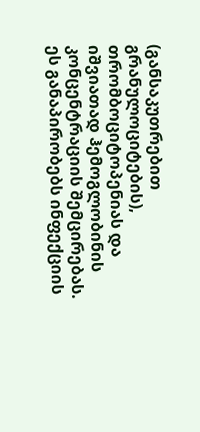(განსაკუთრებით გრანულოციტების), თრომბოციტოპენიას და იშვიათად ჰემოგლობინის კონცენტრაციის შემცირებას. ეს განაპირობებს ინფექციის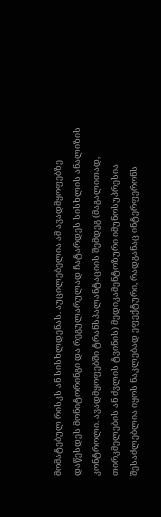მომატებულ რისკს ან სისხლდენას. აუცილებელია ამ ავადმყოფებზე დაწესდეს მონიტორინგი და რეგულარულად ჩატარდეს სისხლის ანალიზის კონტროლი. ავადმყოფებში ტრანსპალანტაციის შემდეგ (მაგალითად, თირკმელების ან ძვლის ტვინის) მედიკამენტოზური იმუნოსუპრესია შესაძლებლია იყოს ნაკლებად ეფექტური, რადგანაც ინტერფერონს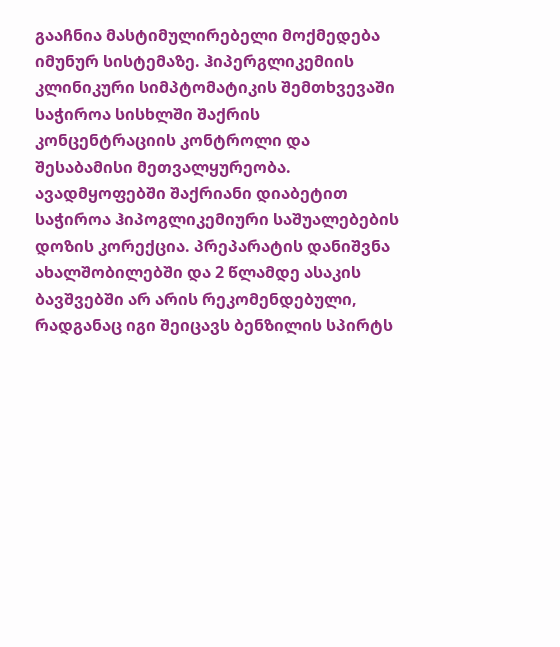გააჩნია მასტიმულირებელი მოქმედება იმუნურ სისტემაზე. ჰიპერგლიკემიის კლინიკური სიმპტომატიკის შემთხვევაში საჭიროა სისხლში შაქრის კონცენტრაციის კონტროლი და შესაბამისი მეთვალყურეობა. ავადმყოფებში შაქრიანი დიაბეტით საჭიროა ჰიპოგლიკემიური საშუალებების დოზის კორექცია. პრეპარატის დანიშვნა ახალშობილებში და 2 წლამდე ასაკის ბავშვებში არ არის რეკომენდებული, რადგანაც იგი შეიცავს ბენზილის სპირტს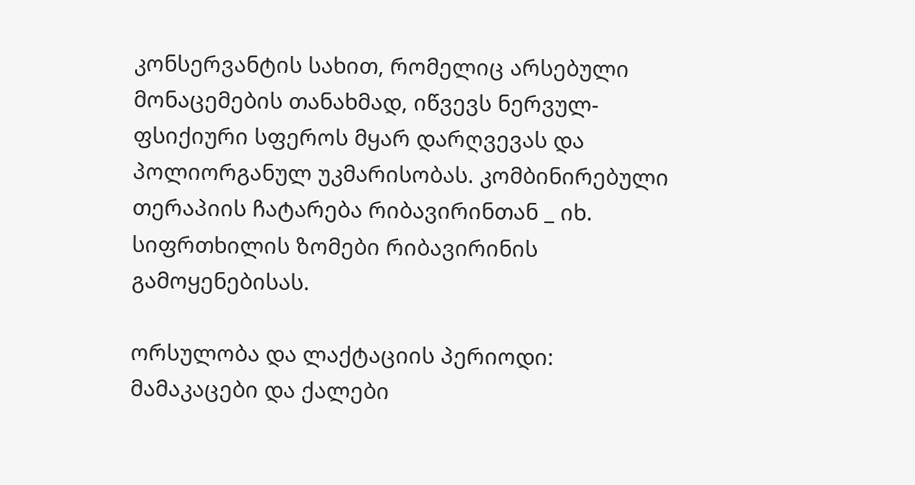კონსერვანტის სახით, რომელიც არსებული მონაცემების თანახმად, იწვევს ნერვულ-ფსიქიური სფეროს მყარ დარღვევას და პოლიორგანულ უკმარისობას. კომბინირებული თერაპიის ჩატარება რიბავირინთან _ იხ. სიფრთხილის ზომები რიბავირინის გამოყენებისას.

ორსულობა და ლაქტაციის პერიოდი:
მამაკაცები და ქალები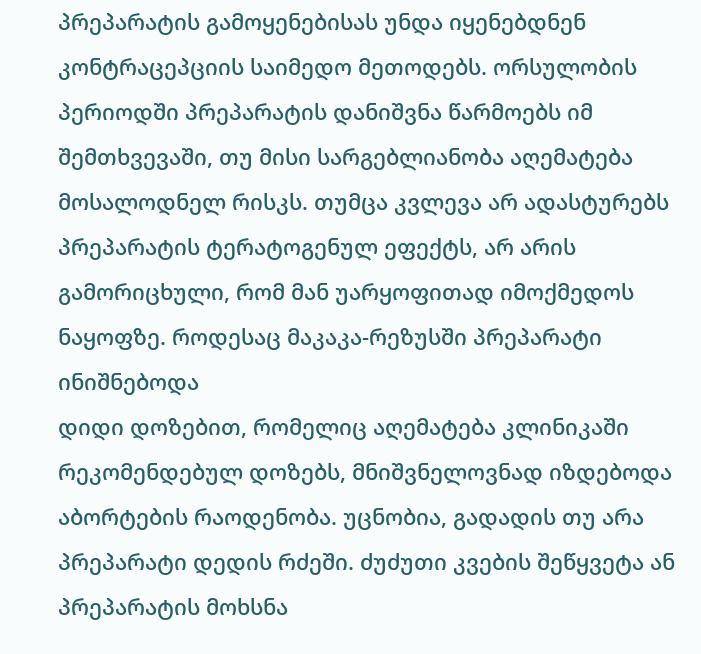პრეპარატის გამოყენებისას უნდა იყენებდნენ კონტრაცეპციის საიმედო მეთოდებს. ორსულობის პერიოდში პრეპარატის დანიშვნა წარმოებს იმ შემთხვევაში, თუ მისი სარგებლიანობა აღემატება მოსალოდნელ რისკს. თუმცა კვლევა არ ადასტურებს პრეპარატის ტერატოგენულ ეფექტს, არ არის გამორიცხული, რომ მან უარყოფითად იმოქმედოს ნაყოფზე. როდესაც მაკაკა-რეზუსში პრეპარატი ინიშნებოდა
დიდი დოზებით, რომელიც აღემატება კლინიკაში რეკომენდებულ დოზებს, მნიშვნელოვნად იზდებოდა აბორტების რაოდენობა. უცნობია, გადადის თუ არა პრეპარატი დედის რძეში. ძუძუთი კვების შეწყვეტა ან პრეპარატის მოხსნა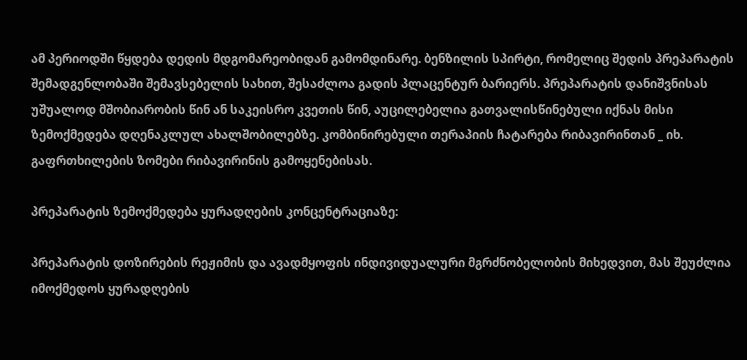ამ პერიოდში წყდება დედის მდგომარეობიდან გამომდინარე. ბენზილის სპირტი, რომელიც შედის პრეპარატის შემადგენლობაში შემავსებელის სახით, შესაძლოა გადის პლაცენტურ ბარიერს. პრეპარატის დანიშვნისას უშუალოდ მშობიარობის წინ ან საკეისრო კვეთის წინ, აუცილებელია გათვალისწინებული იქნას მისი ზემოქმედება დღენაკლულ ახალშობილებზე. კომბინირებული თერაპიის ჩატარება რიბავირინთან _ იხ. გაფრთხილების ზომები რიბავირინის გამოყენებისას.

პრეპარატის ზემოქმედება ყურადღების კონცენტრაციაზე:

პრეპარატის დოზირების რეჟიმის და ავადმყოფის ინდივიდუალური მგრძნობელობის მიხედვით, მას შეუძლია იმოქმედოს ყურადღების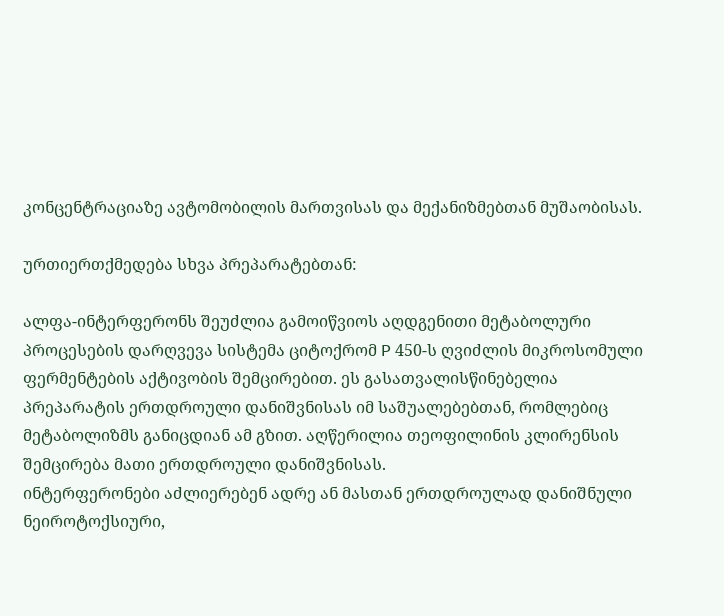კონცენტრაციაზე ავტომობილის მართვისას და მექანიზმებთან მუშაობისას.

ურთიერთქმედება სხვა პრეპარატებთან:

ალფა-ინტერფერონს შეუძლია გამოიწვიოს აღდგენითი მეტაბოლური პროცესების დარღვევა სისტემა ციტოქრომ P 450-ს ღვიძლის მიკროსომული ფერმენტების აქტივობის შემცირებით. ეს გასათვალისწინებელია პრეპარატის ერთდროული დანიშვნისას იმ საშუალებებთან, რომლებიც მეტაბოლიზმს განიცდიან ამ გზით. აღწერილია თეოფილინის კლირენსის შემცირება მათი ერთდროული დანიშვნისას.
ინტერფერონები აძლიერებენ ადრე ან მასთან ერთდროულად დანიშნული ნეიროტოქსიური,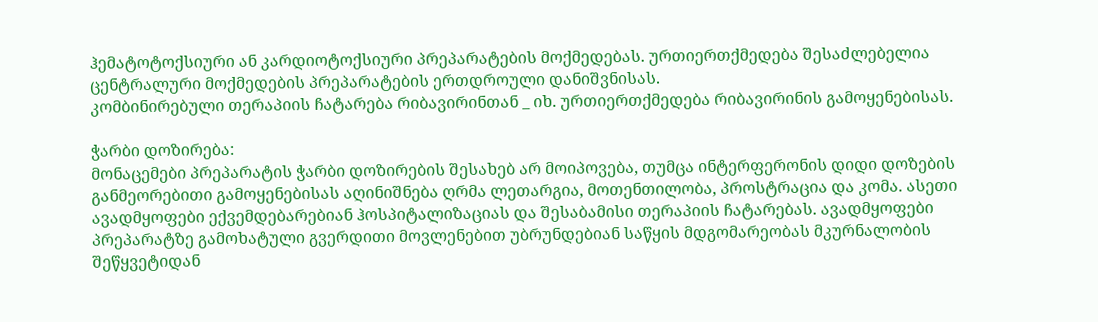ჰემატოტოქსიური ან კარდიოტოქსიური პრეპარატების მოქმედებას. ურთიერთქმედება შესაძლებელია ცენტრალური მოქმედების პრეპარატების ერთდროული დანიშვნისას.
კომბინირებული თერაპიის ჩატარება რიბავირინთან _ იხ. ურთიერთქმედება რიბავირინის გამოყენებისას.

ჭარბი დოზირება:
მონაცემები პრეპარატის ჭარბი დოზირების შესახებ არ მოიპოვება, თუმცა ინტერფერონის დიდი დოზების განმეორებითი გამოყენებისას აღინიშნება ღრმა ლეთარგია, მოთენთილობა, პროსტრაცია და კომა. ასეთი ავადმყოფები ექვემდებარებიან ჰოსპიტალიზაციას და შესაბამისი თერაპიის ჩატარებას. ავადმყოფები პრეპარატზე გამოხატული გვერდითი მოვლენებით უბრუნდებიან საწყის მდგომარეობას მკურნალობის შეწყვეტიდან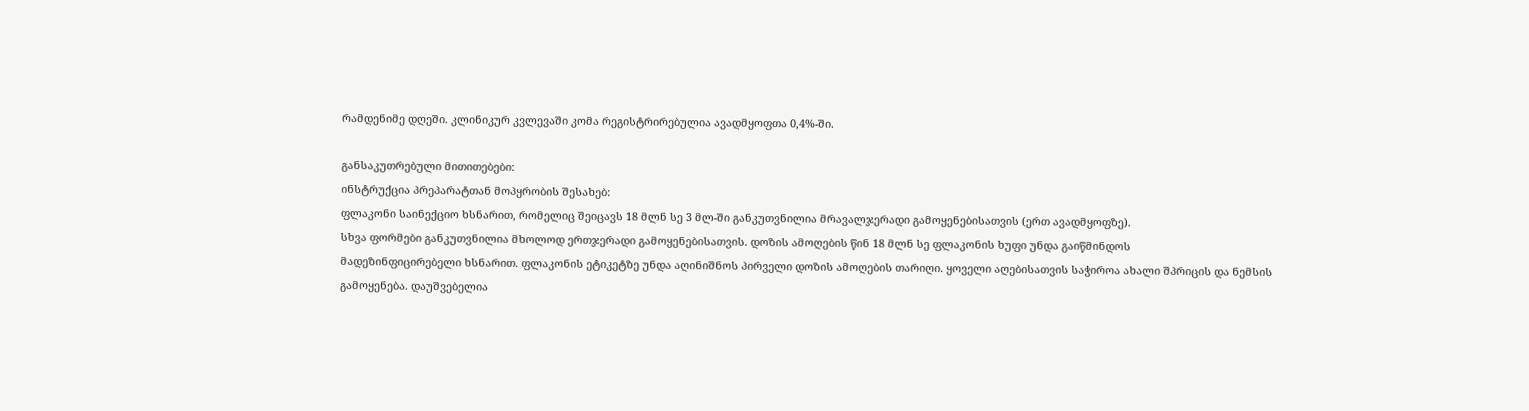რამდენიმე დღეში. კლინიკურ კვლევაში კომა რეგისტრირებულია ავადმყოფთა 0,4%-ში.

განსაკუთრებული მითითებები:
ინსტრუქცია პრეპარატთან მოპყრობის შესახებ:
ფლაკონი საინექციო ხსნარით, რომელიც შეიცავს 18 მლნ სე 3 მლ-ში განკუთვნილია მრავალჯერადი გამოყენებისათვის (ერთ ავადმყოფზე).
სხვა ფორმები განკუთვნილია მხოლოდ ერთჯერადი გამოყენებისათვის. დოზის ამოღების წინ 18 მლნ სე ფლაკონის ხუფი უნდა გაიწმინდოს
მადეზინფიცირებელი ხსნარით. ფლაკონის ეტიკეტზე უნდა აღინიშნოს პირველი დოზის ამოღების თარიღი. ყოველი აღებისათვის საჭიროა ახალი შპრიცის და ნემსის გამოყენება. დაუშვებელია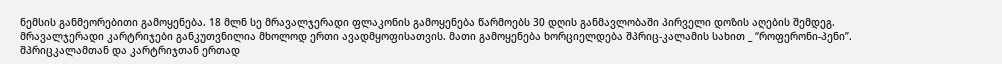ნემსის განმეორებითი გამოყენება. 18 მლნ სე მრავალჯერადი ფლაკონის გამოყენება წარმოებს 30 დღის განმავლობაში პირველი დოზის აღების შემდეგ. მრავალჯერადი კარტრიჯები განკუთვნილია მხოლოდ ერთი ავადმყოფისათვის. მათი გამოყენება ხორციელდება შპრიც-კალამის სახით _ “როფერონი-პენი”. შპრიცკალამთან და კარტრიჯთან ერთად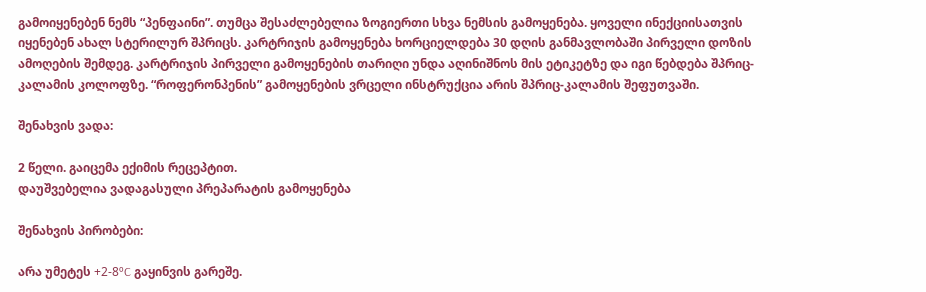გამოიყენებენ ნემს “პენფაინი”. თუმცა შესაძლებელია ზოგიერთი სხვა ნემსის გამოყენება. ყოველი ინექციისათვის იყენებენ ახალ სტერილურ შპრიცს. კარტრიჯის გამოყენება ხორციელდება 30 დღის განმავლობაში პირველი დოზის ამოღების შემდეგ. კარტრიჯის პირველი გამოყენების თარიღი უნდა აღინიშნოს მის ეტიკეტზე და იგი წებდება შპრიც-კალამის კოლოფზე. “როფერონპენის” გამოყენების ვრცელი ინსტრუქცია არის შპრიც-კალამის შეფუთვაში.

შენახვის ვადა:

2 წელი. გაიცემა ექიმის რეცეპტით.
დაუშვებელია ვადაგასული პრეპარატის გამოყენება

შენახვის პირობები:

არა უმეტეს +2-8ºC გაყინვის გარეშე.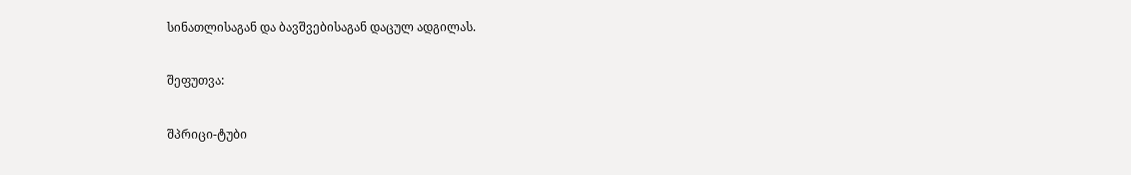სინათლისაგან და ბავშვებისაგან დაცულ ადგილას.

შეფუთვა:

შპრიცი-ტუბი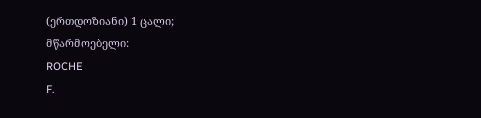(ერთდოზიანი) 1 ცალი;
მწარმოებელი:
ROCHE
F.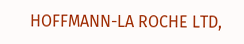HOFFMANN-LA ROCHE LTD,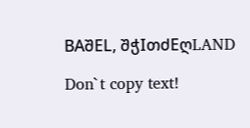BAშEL, შჭIთძEღLAND

Don`t copy text!